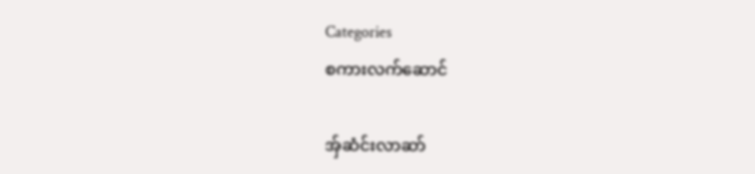Categories
စကားလက်ဆောင်

အ်ှဆံင်းလာဆာ်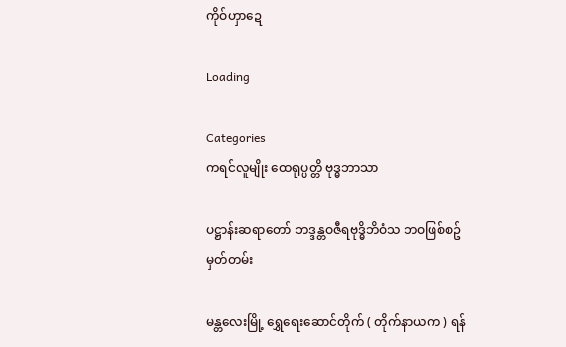ကိုဝ်ဟှာဍေ

Loading

Categories
ကရင်လူမျိုး ထေရုပ္ပတ္တိ ဗုဒ္ဓဘာသာ

ပဋ္ဌာန်းဆရာတော် ဘဒ္ဒန္တဝဇီရဗုဒ္ဓိဘိဝံသ ဘဝဖြစ်စဥ်မှတ်တမ်း

မန္တလေးမြို့ ရွှေရေးဆောင်တိုက် ( တိုက်နာယက ) ရန်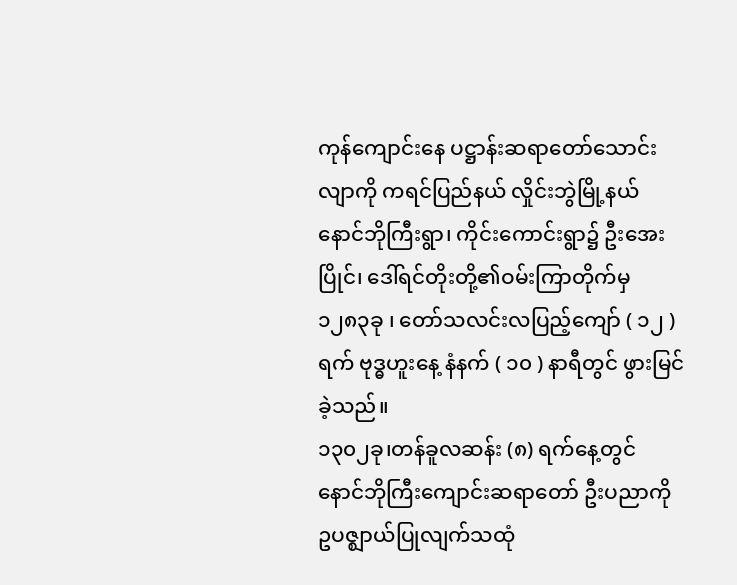ကုန်ကျောင်းနေ ပဋ္ဌာန်းဆ‌ရာတော်သောင်းလျာကို ကရင်ပြည်နယ် လှိုင်းဘွဲမြို့နယ် နောင်ဘိုကြီးရွာ၊ ကိုင်းကောင်းရွာ၌ ဦးအေးပြိုင်၊ ဒေါ်ရင်တိုးတို့၏ဝမ်းကြာတိုက်မှ ၁၂၈၃ခု ၊ တော်သလင်းလပြည့်ကျော် ( ၁၂ ) ရက် ဗုဒ္ဓဟူးနေ့ နံနက် ( ၁၀ ) နာရီတွင် ဖွားမြင်ခဲ့သည်။
၁၃၀၂ခု၊တန်ခူလဆန်း (၈) ရက်နေ့တွင် နောင်ဘိုကြီးကျောင်းဆရာတော် ဦးပညာကို ဥပဇ္ဈာယ်ပြုလျက်သထုံ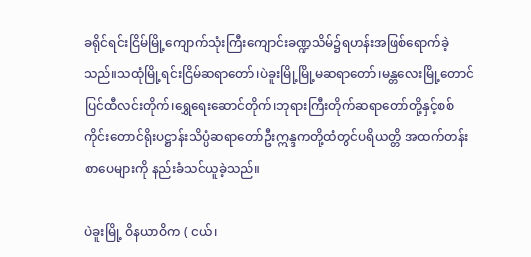ခရိုင်ရင်းငြိမ်မြို့ကျောက်သုံးကြီးကျောင်းခဏ္ဍသိမ်၌ရဟန်းအဖြစ်ရောက်ခဲ့သည်။သထုံမြို့ရင်းငြိမ်ဆရာတော်၊ပဲခူးမြို့မြို့မဆရာတော်၊မန္တလေးမြို့တောင်ပြင်ထီလင်းတိုက်၊ရွှေရေးဆောင်တိုက်၊ဘုရားကြီးတိုက်ဆရာတော်တို့နှင့်စစ်ကိုင်းတောင်ရိုးပဋ္ဌာန်းသိပ္ပံဆရာတော်ဦးဣန္ဒကတို့ထံတွင်ပရိယတ္တိ အထက်တန်းစာပေများကို နည်းခံသင်ယူခဲ့သည်။

ပဲခူးမြို့ ဝိနယာဝိက ( ငယ်၊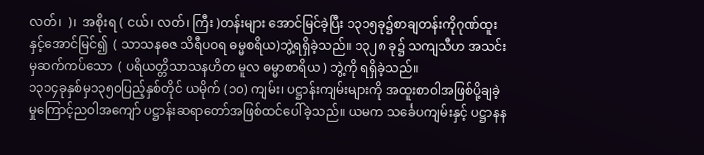လတ်၊  )၊  အစိုးရ ( ငယ်၊ လတ်၊ ကြီး )တန်းများ အောင်မြင်ခဲ့ပြီး ၁၃၁၅ခု၌စာချတန်းကိုဂုဏ်ထူးနှင့်အောင်မြင်၍  ( သာသနဓဇ သိရီပဝရ ဓမ္မစရိယ)ဘွဲ့ရရှိခဲ့သည်။ ၁၃၂၈ ခု၌ သကျသီဟ အသင်းမှဆက်ကပ်သော  ( ပရိယတ္တိသာသနဟိတ မူလ ဓမ္မာစာရိယ ) ဘွဲ့ကို ရရှိခဲ့သည်။
၁၃၁၄ခုနှစ်မှ၁၃၅၀ပြည့်နှစ်တိုင် ယမိုက် (၁၀) ကျမ်း၊ ပဋ္ဌာန်းကျမ်းများကို အထူးစာဝါအဖြစ်ပို့ချခဲ့မှုကြောင့်ညဝါအကျော် ပဋ္ဌာန်းဆ‌ရာတော်အဖြစ်ထင်ပေါ်ခဲ့သည်။ ယမက သင်္ခေပကျမ်းနှင့် ပဋ္ဌာနန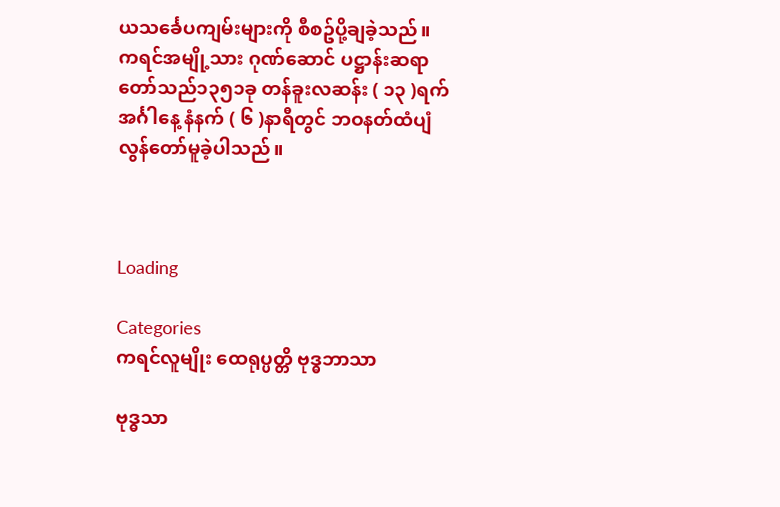ယသင်္ခေပကျမ်းများကို စီစဥ်ပို့ချခဲ့သည်။ ကရင်အမျို့သား ဂုဏ်ဆောင် ပဋ္ဌာန်းဆရာတော်သည်၁၃၅၁ခု တန်ခူးလဆန်း ( ၁၃ )ရက် အင်္ဂါနေ့ နံနက် ( ၆ )နာရီတွင် ဘဝနတ်ထံပျံလွန်တော်မူခဲ့ပါသည်။



Loading

Categories
ကရင်လူမျိုး ထေရုပ္ပတ္တိ ဗုဒ္ဓဘာသာ

ဗုဒ္ဓသာ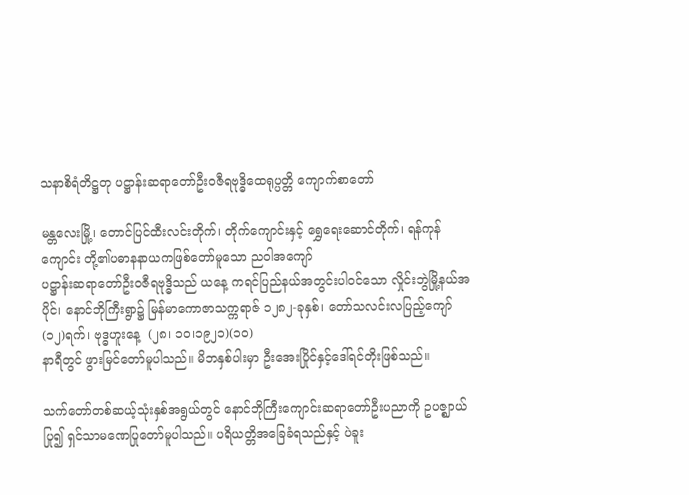သနာစိရံတိဋ္ဌတု ပဋ္ဌာန်းဆရာတော်ဦးဝဇီရဗုဒ္ဓိထေရုပ္ပတ္တိ ကျောက်စာတော်

မန္တလေးမြို့၊ တောင်ပြင်ထီးလင်းတိုက်၊ တိုက်ကျောင်းနှင့် ရွှေရေးဆောင်တိုက်၊ ရန်ကုန်ကျောင်း တို့၏ပဓာနနာယကဖြစ်တော်မူသော ညဝါအကျော်
ပဋ္ဌာန်းဆရာတော်ဦးဝဇီရဗုဒ္ဓိသည် ယနေ့ ကရင်ပြည်နယ်အတွင်းပါဝင်သော လှိုင်းဘွဲမြို့နယ်အပိုင်၊ နောင်ဘိုကြီးရွာ၌ မြန်မာကောဇာသက္ကရာဇ် ၁၂၈၂-ခုနှစ်၊ တော်သလင်းလပြည့်ကျော် (၁၂)ရက်၊ ဗုဒ္ဓဟူးနေ့  (၂၈၊ ၁၀၊၁၉၂၁)(၁၀)
နာရီတွင် ဖွားမြင်တော်မူပါသည်။ မိဘနှစ်ပါးမှာ ဦးအေးပြိုင်နှင့်ဒေါ်ရင်တိုးဖြစ်သည်။

သက်တော်တစ်ဆယ့်သုံးနှစ်အရွယ်တွင် နောင်ဘိုကြီးကျောင်းဆရာတော်ဦးပညာကို ဥပဇ္ဈာယ်ပြု၍ ရှင်သာမဏေပြုတော်မူပါသည်။ ပရိယတ္တိအခြေခံရသည်နှင့် ပဲခူး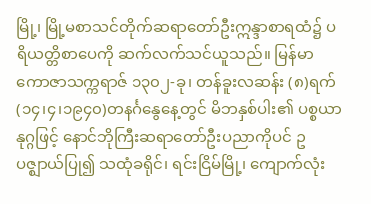မြို့၊ မြို့မစာသင်တိုက်ဆရာတော်ဦးဣန္ဒာစာရထံ၌ ပရိယတ္တိစာပေကို ဆက်လက်သင်ယူသည်။ မြန်မာကောဇာသက္ကရာဇ် ၁၃၀၂-ခု၊ တန်ခူးလဆန်း (၈)ရက်(၁၄၊၄၊၁၉၄၀)တနင်္ဂနွေနေ့တွင် မိဘနှစ်ပါး၏ ပစ္စယာနုဂ္ဂဖြင့် နောင်ဘိုကြီးဆရာတော်ဦးပညာကိုပင် ဥပဇ္ဈာယ်ပြု၍ သထုံခရိုင်၊ ရင်းငြိမ်မြို့၊ ကျောက်လုံး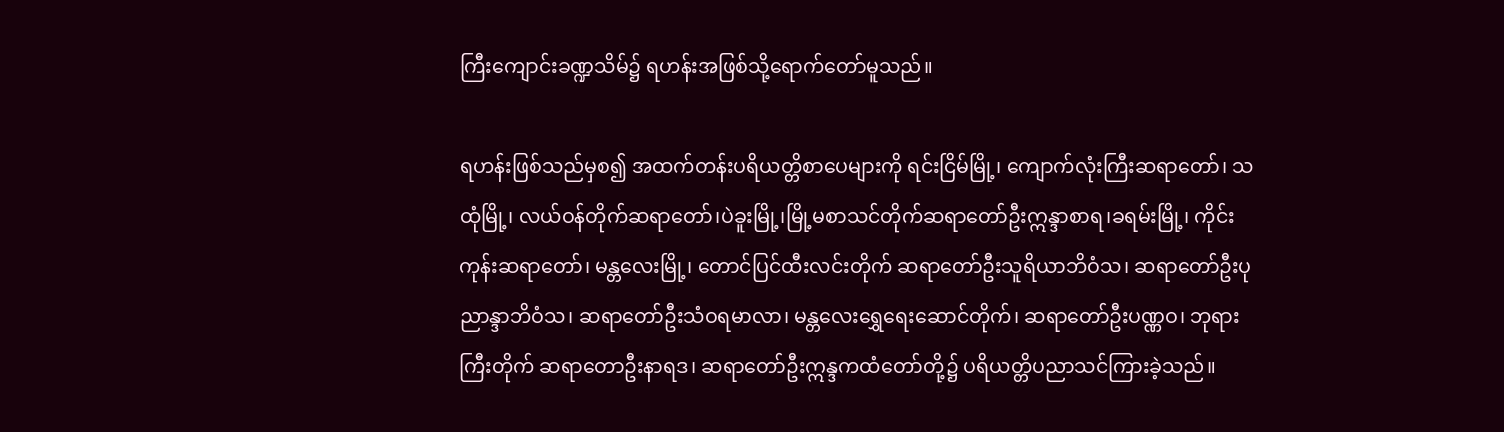ကြီးကျောင်းခဏ္ဍသိမ်၌ ရဟန်းအဖြစ်သို့‌ရောက်တော်မူသည်။

ရဟန်းဖြစ်သည်မှစ၍ အထက်တန်းပရိယတ္တိစာပေများကို ရင်းငြိမ်မြို့၊ ကျောက်လုံးကြီးဆရာတော်၊ သထုံမြို့၊ လယ်ဝန်တိုက်ဆရာတော်၊ပဲခူးမြို့၊မြို့မစာသင်တိုက်ဆရာတော်ဦးဣန္ဒာစာရ၊ခရမ်းမြို့၊ ကိုင်းကုန်းဆရာတော်၊ မန္တလေးမြို့၊ တောင်ပြင်ထီးလင်းတိုက် ဆရာတော်ဦးသူရိယာဘိဝံသ၊ ဆရာတော်ဦးပုညာန္ဒာဘိဝံသ၊ ဆရာတော်ဦးသံဝရမာလာ၊ မန္တလေးရွှေရေးဆောင်တိုက်၊ ဆရာတော်ဦးပဏ္ဏဝ၊ ဘုရားကြီးတိုက် ဆရာတောဦးနာရဒ၊ ဆရာတော်ဦးဣန္ဒကထံတော်တို့၌ ပရိယတ္တိပညာသင်ကြားခဲ့သည်။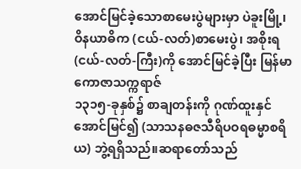အောင်မြင်ခဲ့သောစာမေးပွဲများမှာ ပဲခူးမြို့၊ ဝိနယာဓိက (ငယ်-လတ်)စာမေးပွဲ၊ အစိုးရ (ငယ်-လတ်-ကြီး)ကို အောင်မြင်ခဲ့ပြီး မြန်မာကောဇာသက္ကရာဇ်
၁၃၁၅-ခုနှစ်၌ စာချတန်းကို ဂုဏ်ထူးနှင်အောင်မြင်၍ (သာသနဓဇသီရိပဝရဓမ္မာစရိယ) ဘွဲ့ရရှိသည်။ဆရာတော်သည်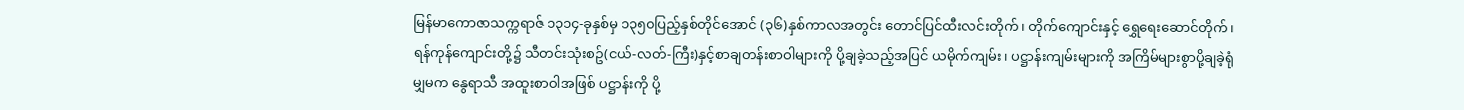မြန်မာကောဇာသက္ကရာဇ် ၁၃၁၄-ခုနှစ်မှ ၁၃၅၀ပြည့်နှစ်တိုင်အောင် (၃၆)နှစ်ကာလအတွင်း တောင်ပြင်ထီးလင်းတိုက်၊ တိုက်ကျောင်းနှင့် ရွှေရေးဆောင်တိုက်၊ ရန်ကုန်ကျောင်းတို့၌ သီတင်းသုံးစဥ်(ငယ်-လတ်-ကြီး)နှင့်စာချတန်းစာဝါများကို ပို့ချခဲ့သည့်အပြင် ယမိုက်ကျမ်း၊ ပဋ္ဌာန်းကျမ်းများကို အကြိမ်များစွာပို့ချခဲ့ရုံမျှမက နွေရာသီ အထူးစာဝါအဖြစ် ပဋ္ဌာန်းကို ပို့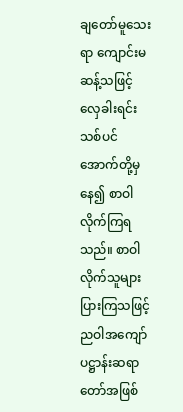ချတော်မူသေးရာ ကျောင်းမဆန့်သဖြင့် လှေခါးရင်းသစ်ပင် အောက်တို့မှနေ၍ စာဝါလိုက်ကြရသည်။ စာဝါလိုက်သူများပြားကြသဖြင့် ညဝါအကျော် ပဋ္ဌာန်းဆရာတော်အဖြစ်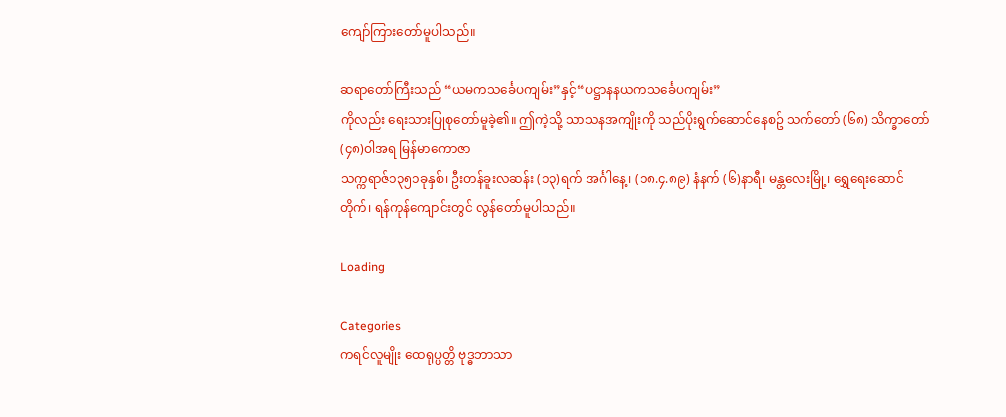ကျော်ကြားတော်မူပါသည်။

ဆရာတော်ကြီးသည် “ယမကသင်္ခေပကျမ်း”နှင့်“ပဋ္ဌာနနယကသင်္ခေပကျမ်း”
ကိုလည်း ရေးသားပြုစုတော်မူခဲ့၏။ ဤကဲ့သို့ သာသနအကျိုးကို သည်ပိုးရွက်ဆောင်နေစဥ် သက်တော် (၆၈) သိက္ခာတော် (၄၈)ဝါအရ မြန်မာကောဇာ
သက္ကရာဇ်၁၃၅၁ခုနှစ်၊ ဦးတန်ခူးလဆန်း (၁၃)ရက် အင်္ဂါနေ့၊ (၁၈.၄.၈၉) နံနက် (၆)နာရီ၊ မန္တလေးမြို့၊ ‌ရွှေရေးဆောင်တိုက်၊ ရန်ကုန်ကျောင်းတွင် လွန်တော်မူပါသည်။

Loading

Categories
ကရင်လူမျိုး ထေရုပ္ပတ္တိ ဗုဒ္ဓဘာသာ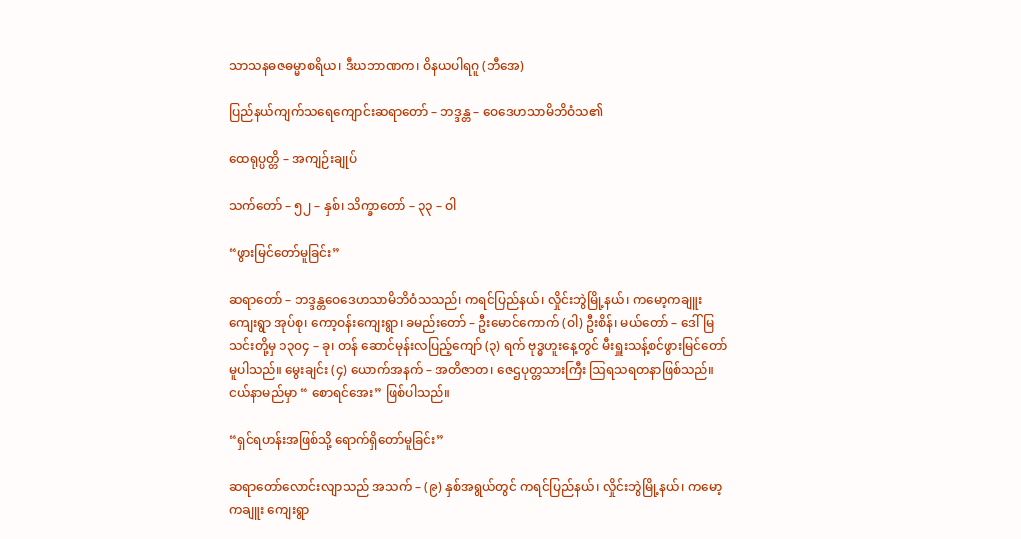သာသနဓဇဓမ္မာစရိယ၊ ဒီဃဘာဏက၊ ဝိနယပါရဂူ (ဘီအေ)

ပြည်နယ်ကျက်သရေကျောင်းဆရာတော် – ဘဒ္ဒန္တ – ဝေဒေဟသာမိဘိဝံသ၏

ထေရုပ္ပတ္တိ – အကျဉ်းချုပ်

သက်တော် – ၅၂ – နှစ်၊ သိက္ခာတော် – ၃၃ – ဝါ

“ဖွားမြင်တော်မူခြင်း”

ဆရာတော် – ဘဒ္ဒန္တဝေဒေဟသာမိဘိဝံသသည်၊ ကရင်ပြည်နယ်၊ လှိုင်းဘွဲမြို့နယ်၊ ကမော့ကချူးကျေးရွာ အုပ်စု၊ ကော့ဝန်းကျေးရွာ၊ ခမည်းတော် – ဦးမောင်ကောက် (ဝါ) ဦးစိန်၊ မယ်တော် – ဒေါ်မြသင်းတို့မှ ၁၃၀၄ – ခု၊ တန် ဆောင်မုန်းလပြည့်ကျော် (၃) ရက် ဗုဒ္ဓဟူးနေ့တွင် မီးရှူးသန့်စင်ဖွားမြင်တော်မူပါသည်။ မွေးချင်း (၄) ယောက်အနက် – အတိဇာတ၊ ဇေဌပုတ္တသားကြီး ဩရသရတနာဖြစ်သည်။ ငယ်နာမည်မှာ “ စောရင်အေး” ဖြစ်ပါသည်။

“ရှင်ရဟန်းအဖြစ်သို့ ရောက်ရှိတော်မူခြင်း”

ဆရာတော်လောင်းလျာသည် အသက် – (၉) နှစ်အရွယ်တွင် ကရင်ပြည်နယ်၊ လှိုင်းဘွဲမြို့နယ်၊ ကမော့ကချူး ကျေးရွာ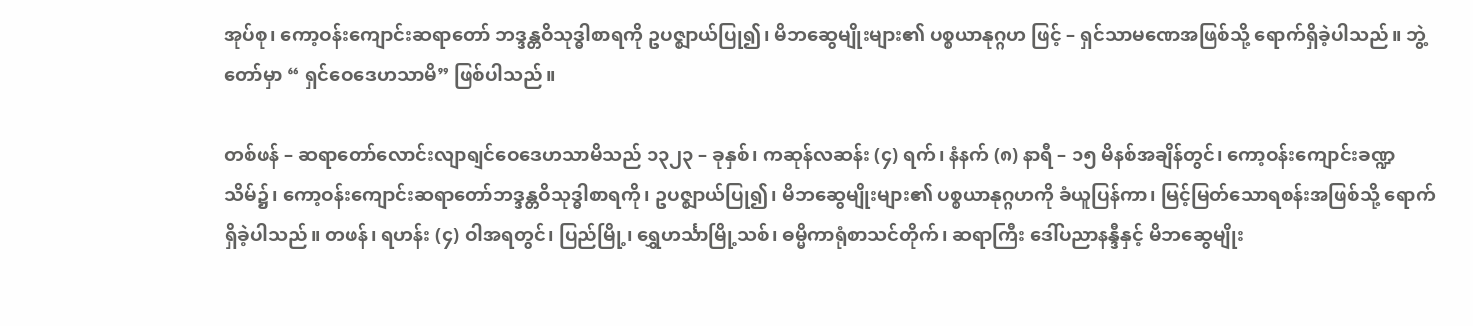အုပ်စု၊ ကော့ဝန်းကျောင်းဆရာတော် ဘဒ္ဒန္တဝိသုဒ္ဓါစာရကို ဥပဇ္ဈာယ်ပြု၍၊ မိဘဆွေမျိုးများ၏ ပစ္စယာနုဂ္ဂဟ ဖြင့် – ရှင်သာမဏေအဖြစ်သို့ ရောက်ရှိခဲ့ပါသည်။ ဘွဲ့တော်မှာ “ ရှင်ဝေဒေဟသာမိ” ဖြစ်ပါသည်။

တစ်ဖန် – ဆရာတော်လောင်းလျာရျင်ဝေဒေဟသာမိသည် ၁၃၂၃ – ခုနှစ်၊ ကဆုန်လဆန်း (၄) ရက်၊ နံနက် (၈) နာရီ – ၁၅ မိနစ်အချိန်တွင်၊ ကော့ဝန်းကျောင်းခဏ္ဍသိမ်၌၊ ကော့ဝန်းကျောင်းဆရာတော်ဘဒ္ဒန္တဝိသုဒ္ဓါစာရကို၊ ဥပဇ္ဈာယ်ပြု၍၊ မိဘဆွေမျိုးများ၏ ပစ္စယာနုဂ္ဂဟကို ခံယူပြန်ကာ၊ မြင့်မြတ်သောရစန်းအဖြစ်သို့ ရောက်ရှိခဲ့ပါသည်။ တဖန်၊ ရဟန်း (၄) ဝါအရတွင်၊ ပြည်မြို့၊ ရွှေဟင်္သာမြို့သစ်၊ ဓမ္မိကာရုံစာသင်တိုက်၊ ဆရာကြီး ဒေါ်ပညာနန္ဒီနှင့် မိဘဆွေမျိုး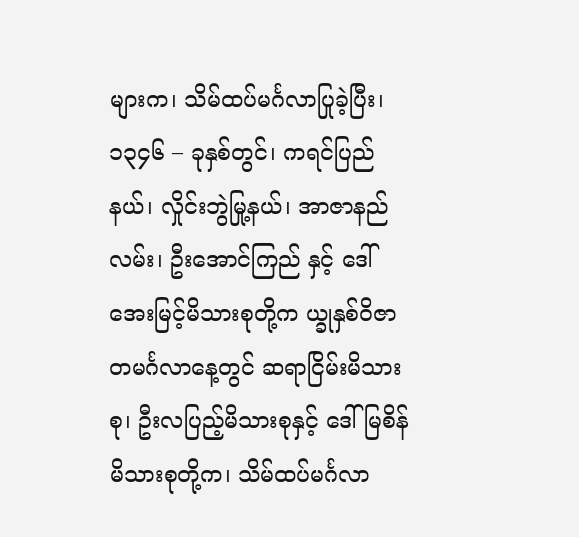များက၊ သိမ်ထပ်မင်္ဂလာပြုခဲ့ပြီး၊ ၁၃၄၆ – ခုနှစ်တွင်၊ ကရင်ပြည်နယ်၊ လှိုင်းဘွဲမြု့နယ်၊ အာဇာနည်လမ်း၊ ဦးအောင်ကြည် နှင့် ဒေါ်အေးမြင့်မိသားစုတို့က ယ္ခုနှစ်ဝိဇာတမင်္ဂလာနေ့တွင် ဆရာငြိမ်းမိသားစု၊ ဦးလပြည့်မိသားစုနှင့် ဒေါ်မြစိန်မိသားစုတို့က၊ သိမ်ထပ်မင်္ဂလာ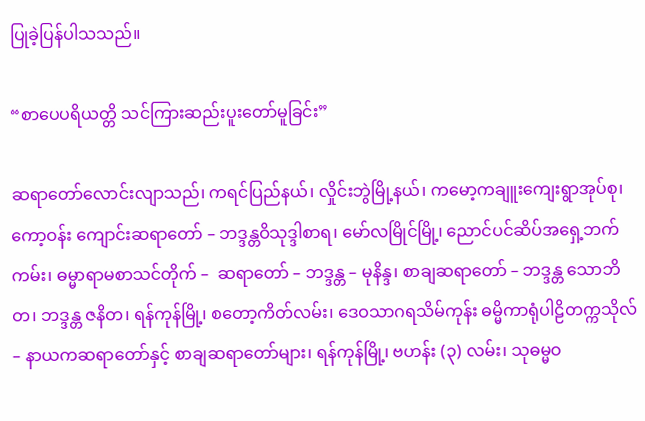ပြုခဲ့ပြန်ပါသသည်။

“စာပေပရိယတ္တိ သင်ကြားဆည်းပူးတော်မူခြင်း”

ဆရာတော်လောင်းလျာသည်၊ ကရင်ပြည်နယ်၊ လှိုင်းဘွဲမြို့နယ်၊ ကမော့ကချူးကျေးရွာအုပ်စု၊ ကော့ဝန်း ကျောင်းဆရာတော် – ဘဒ္ဒန္တဝိသုဒ္ဒါစာရ၊ မော်လမြိုင်မြို့၊ ညောင်ပင်ဆိပ်အရှေ့ဘက်ကမ်း၊ ဓမ္မာရာမစာသင်တိုက် –  ဆရာတော် – ဘဒ္ဒန္တ – မုနိန္ဒ၊ စာချဆရာတော် – ဘဒ္ဒန္တ သောဘိတ၊ ဘဒ္ဒန္တ ဇနိတ၊ ရန်ကုန်မြို့၊ စတော့ကိတ်လမ်း၊ ဒေဝသာဂရသိမ်ကုန်း ဓမ္မိကာရုံပါဠိတက္ကသိုလ် – နာယကဆရာတော်နှင့် စာချဆရာတော်များ၊ ရန်ကုန်မြို့၊ ဗဟန်း (၃) လမ်း၊ သုဓမ္မဝ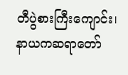တီပွဲစားကြီးကျောင်း၊ နာယကဆရာတော်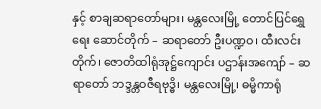နှင့် စာချဆရာတော်များ၊ မန္တလေးမြို့ တောင်ပြင်ရွှေရေး ဆောင်တိုက် – ဆရာတော် ဦးပဏ္ဍဝ၊ ထီးလင်းတိုက်၊ ဇောတိထါရုံအုဋ္ဌ်ကျောင်း ပဌာန်းအကျော် – ဆရာတော် ဘဒ္ဒန္တဝဇီရဗုဒ္ဓိ၊ မန္တလေးမြို့၊ ဓမ္မိကာရုံ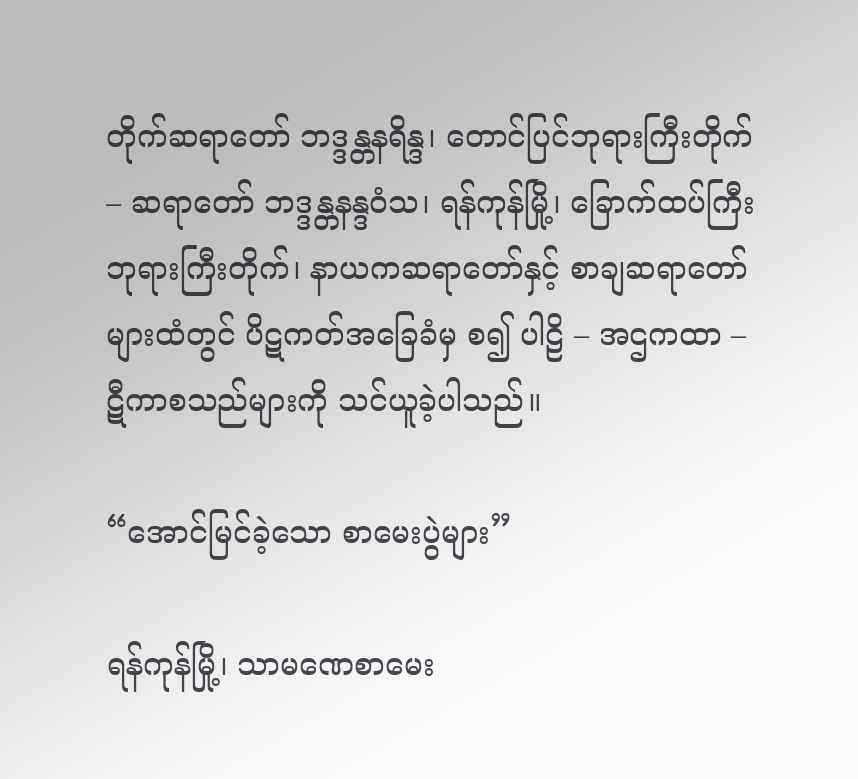တိုက်ဆရာတော် ဘဒ္ဒန္တနရိန္ဒ၊ တောင်ပြင်ဘုရားကြီးတိုက် – ဆရာတော် ဘဒ္ဒန္တနန္ဒဝံသ၊ ရန်ကုန်မြို့၊ ခြောက်ထပ်ကြီးဘုရားကြီးတိုက်၊ နာယကဆရာတော်နှင့် စာချဆရာတော်များထံတွင် ပိဋကတ်အခြေခံမှ စ၍ ပါဠိ – အဌကထာ – ဋီကာစသည်များကို သင်ယူခဲ့ပါသည်။

“အောင်မြင်ခဲ့သော စာမေးပွဲများ”

ရန်ကုန်မြို့၊ သာမဏေစာမေး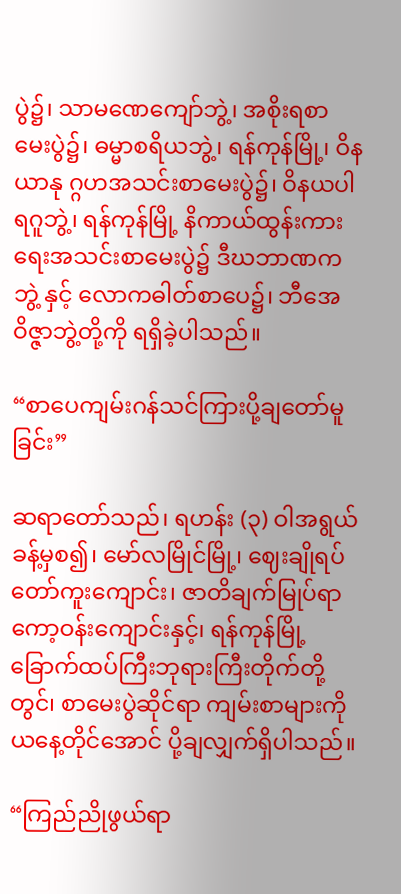ပွဲ၌၊ သာမဏေကျော်ဘွဲ့၊ အစိုးရစာမေးပွဲ၌၊ ဓမ္မာစရိယဘွဲ့၊ ရန်ကုန်မြို့၊ ဝိနယာနု ဂ္ဂဟအသင်းစာမေးပွဲ၌၊ ဝိနယပါရဂူဘွဲ့၊ ရန်ကုန်မြို့ နိကာယ်ထွန်းကားရေးအသင်းစာမေးပွဲ၌ ဒီဃဘာဏကဘွဲ့ နှင့် လောကဓါတ်စာပေ၌၊ ဘီအေ ဝိဇ္ဇာဘွဲ့တို့ကို ရရှိခဲ့ပါသည်။

“စာပေကျမ်းဂန်သင်ကြားပို့ချတော်မူခြင်း”

ဆရာတော်သည်၊ ရဟန်း (၃) ဝါအရွယ်ခန့်မှစ၍၊ မော်လမြိုင်မြို့၊ ဈေးချိုရပ်တော်ကူးကျောင်း၊ ဇာတိချက်မြုပ်ရာ ကော့ဝန်းကျောင်းနှင့်၊ ရန်ကုန်မြို့ ခြောက်ထပ်ကြီးဘုရားကြီးတိုက်တို့တွင်၊ စာမေးပွဲဆိုင်ရာ ကျမ်းစာများကို ယနေ့တိုင်အောင် ပို့ချလျှက်ရှိပါသည်။

“ကြည်ညိုဖွယ်ရာ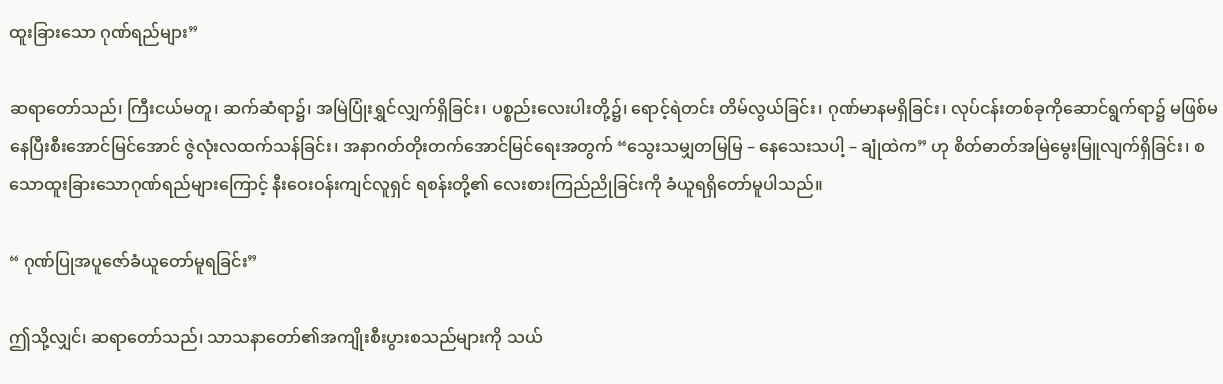ထူးခြားသော ဂုဏ်ရည်များ”

ဆရာတော်သည်၊ ကြီးငယ်မတူ၊ ဆက်ဆံရာ၌၊ အမြဲပြုံးရွှင်လျှက်ရှိခြင်း၊ ပစ္စည်းလေးပါးတို့၌၊ ရောင့်ရဲတင်း တိမ်လွယ်ခြင်း၊ ဂုဏ်မာနမရှိခြင်း၊ လုပ်ငန်းတစ်ခုကိုဆောင်ရွက်ရာ၌ မဖြစ်မနေပြီးစီးအောင်မြင်အောင် ဇွဲလုံးလထက်သန်ခြင်း၊ အနာဂတ်တိုးတက်အောင်မြင်ရေးအတွက် “သွေးသမျှတမြမြ – နေသေးသပါ့ – ချုံထဲက” ဟု စိတ်ဓာတ်အမြဲမွေးမြူလျက်ရှိခြင်း၊ စသောထူးခြားသောဂုဏ်ရည်များကြောင့် နီးဝေးဝန်းကျင်လူရှင် ရစန်းတို့၏ လေးစားကြည်ညိုခြင်းကို ခံယူရရှိတော်မူပါသည်။

“ ဂုဏ်ပြုအပူဇော်ခံယူတော်မူရခြင်း”

ဤသို့လျှင်၊ ဆရာတော်သည်၊ သာသနာတော်၏အကျိုးစီးပွားစသည်များကို သယ်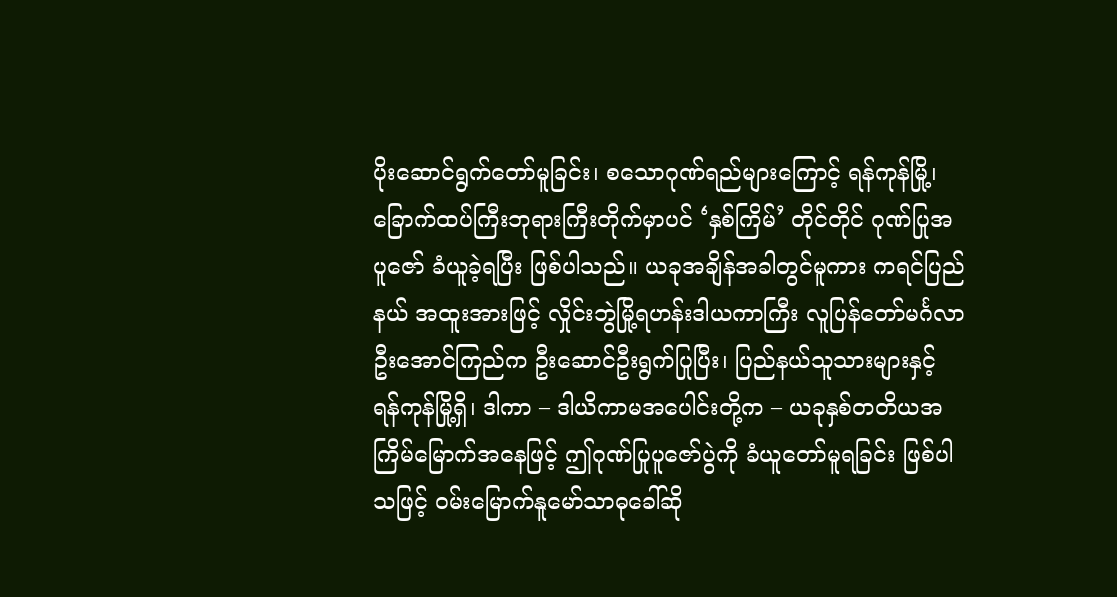ပိုးဆောင်ရွက်တော်မူခြင်း၊ စသောဂုဏ်ရည်များကြောင့် ရန်ကုန်မြို့၊ ခြောက်ထပ်ကြီးဘုရားကြီးတိုက်မှာပင် ‘နှစ်ကြိမ်’ တိုင်တိုင် ဂုဏ်ပြုအပူဇော် ခံယူခဲ့ရပြီး ဖြစ်ပါသည်။ ယခုအချိန်အခါတွင်မူကား ကရင်ပြည်နယ် အထူးအားဖြင့် လှိုင်းဘွဲမြို့ရဟန်းဒါယကာကြီး လူပြန်တော်မင်္ဂလာဦးအောင်ကြည်က ဦးဆောင်ဦးရွက်ပြုပြီး၊ ပြည်နယ်သူသားများနှင့် ရန်ကုန်မြို့ရှိ၊ ဒါကာ – ဒါယိကာမအပေါင်းတို့က – ယခုနှစ်တတိယအကြိမ်မြောက်အနေဖြင့် ဤဂုဏ်ပြုပူဇော်ပွဲကို ခံယူတော်မူရခြင်း ဖြစ်ပါ သဖြင့် ဝမ်းမြောက်နူမော်သာဓုခေါ်ဆို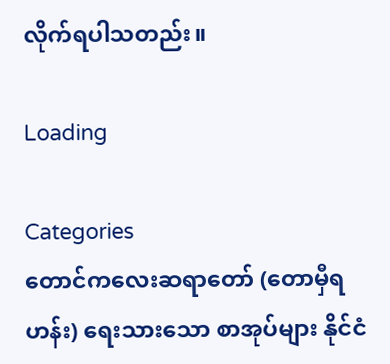လိုက်ရပါသတည်း။

Loading

Categories
တောင်ကလေးဆရာတော် (တောမှီရဟန်း) ရေးသားသော စာအုပ်များ နိုင်ငံ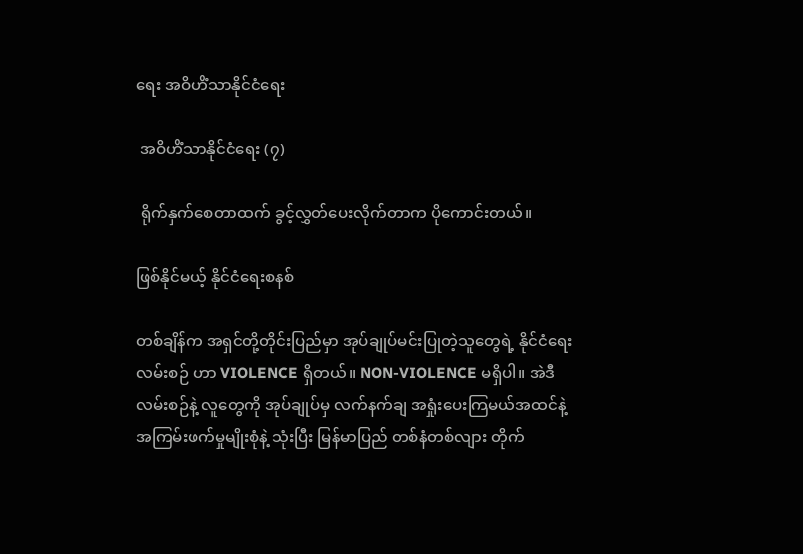ရေး အဝိဟိံသာနိုင်ငံရေး

 အဝိဟိံသာနိုင်ငံရေး (၇)

 ရိုက်နှက်စေတာထက် ခွင့်လွှတ်ပေးလိုက်တာက ပိုကောင်းတယ်။

ဖြစ်နိုင်မယ့် နိုင်ငံရေးစနစ်

တစ်ချိန်က အရှင်တို့တိုင်းပြည်မှာ အုပ်ချုပ်မင်းပြုတဲ့သူတွေရဲ့ နိုင်ငံရေးလမ်းစဉ် ဟာ VIOLENCE ရှိတယ်။ NON-VIOLENCE မရှိပါ။ အဲဒီလမ်းစဉ်နဲ့ လူတွေကို အုပ်ချုပ်မှ လက်နက်ချ အရှုံးပေးကြမယ်အထင်နဲ့ အကြမ်းဖက်မှုမျိုးစုံနဲ့ သုံးပြီး မြန်မာပြည် တစ်နံတစ်လျား တိုက်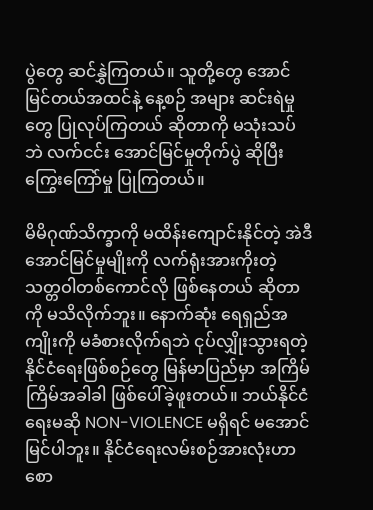ပွဲတွေ ဆင်နွှဲကြတယ်။ သူတို့တွေ အောင်မြင်တယ်အထင်နဲ့ နေ့စဉ် အများ ဆင်းရဲမှုတွေ ပြုလုပ်ကြတယ် ဆိုတာကို မသုံးသပ်ဘဲ လက်ငင်း အောင်မြင်မှုတိုက်ပွဲ ဆိုပြီး ကြွေးကြော်မှု ပြုကြတယ်။

မိမိဂုဏ်သိက္ခာကို မထိန်းကျောင်းနိုင်တဲ့ အဲဒီအောင်မြင်မှုမျိုးကို လက်ရုံးအားကိုးတဲ့ သတ္တဝါတစ်ကောင်လို ဖြစ်နေတယ် ဆိုတာကို မသိလိုက်ဘူး။ နောက်ဆုံး ရေရှည်အကျိုးကို မခံစားလိုက်ရဘဲ ငုပ်လျှိုးသွားရတဲ့ နိုင်ငံရေးဖြစ်စဉ်တွေ မြန်မာပြည်မှာ အကြိမ်ကြိမ်အခါခါ ဖြစ်ပေါ်ခဲ့ဖူးတယ်။ ဘယ်နိုင်ငံရေးမဆို NON-VIOLENCE မရှိရင် မအောင်မြင်ပါဘူး။ နိုင်ငံရေးလမ်းစဉ်အားလုံးဟာ စော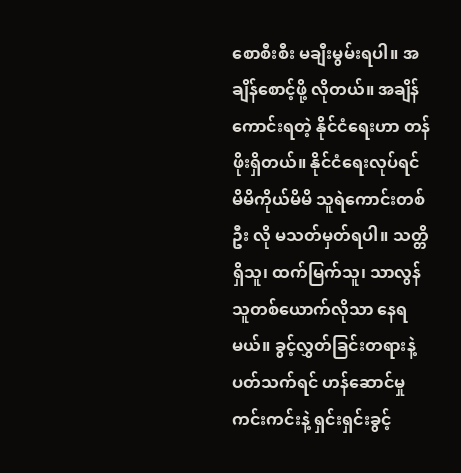စောစီးစီး မချီးမွမ်းရပါ။ အချိန်စောင့်ဖို့ လိုတယ်။ အချိန် ကောင်းရတဲ့ နိုင်ငံရေးဟာ တန်ဖိုးရှိတယ်။ နိုင်ငံရေးလုပ်ရင် မိမိကိုယ်မိမိ သူရဲကောင်းတစ်ဦး လို မသတ်မှတ်ရပါ။ သတ္တိရှိသူ၊ ထက်မြက်သူ၊ သာလွန်သူတစ်ယောက်လိုသာ နေရမယ်။ ခွင့်လွှတ်ခြင်းတရားနဲ့ ပတ်သက်ရင် ဟန်ဆောင်မှု ကင်းကင်းနဲ့ ရှင်းရှင်းခွင့်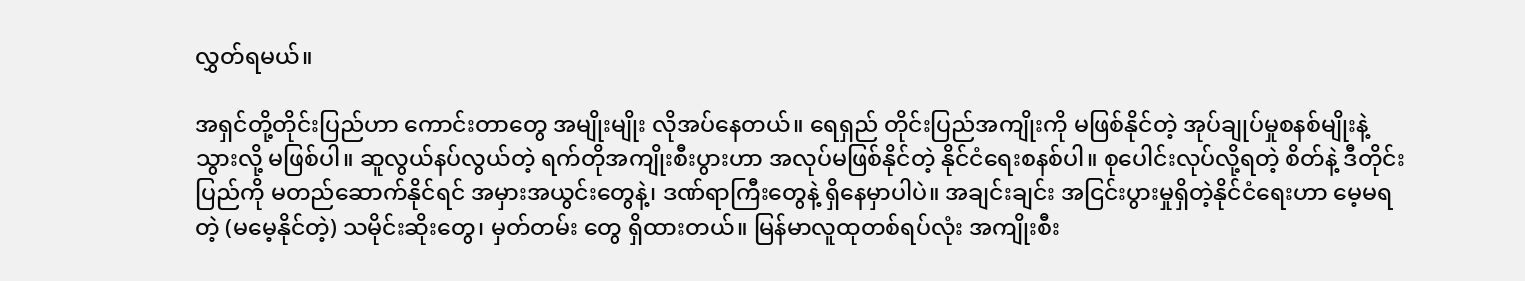လွှတ်ရမယ်။

အရှင်တို့တိုင်းပြည်ဟာ ကောင်းတာတွေ အမျိုးမျိုး လိုအပ်နေတယ်။ ရေရှည် တိုင်းပြည်အကျိုးကို မဖြစ်နိုင်တဲ့ အုပ်ချုပ်မှုစနစ်မျိုးနဲ့ သွားလို့ မဖြစ်ပါ။ ဆူလွယ်နပ်လွယ်တဲ့ ရက်တိုအကျိုးစီးပွားဟာ အလုပ်မဖြစ်နိုင်တဲ့ နိုင်ငံရေးစနစ်ပါ။ စုပေါင်းလုပ်လို့ရတဲ့ စိတ်နဲ့ ဒီတိုင်းပြည်ကို မတည်ဆောက်နိုင်ရင် အမှားအယွင်းတွေနဲ့၊ ဒဏ်ရာကြီးတွေနဲ့ ရှိနေမှာပါပဲ။ အချင်းချင်း အငြင်းပွားမှုရှိတဲ့နိုင်ငံရေးဟာ မေ့မရတဲ့ (မမေ့နိုင်တဲ့) သမိုင်းဆိုးတွေ၊ မှတ်တမ်း တွေ ရှိထားတယ်။ မြန်မာလူထုတစ်ရပ်လုံး အကျိုးစီး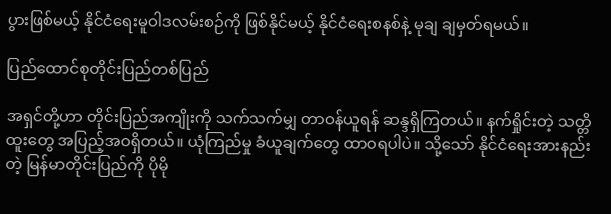ပွားဖြစ်မယ့် နိုင်ငံရေးမူဝါဒလမ်းစဉ်ကို ဖြစ်နိုင်မယ့် နိုင်ငံရေးစနစ်နဲ့ မုချ ချမှတ်ရမယ်။

ပြည်ထောင်စုတိုင်းပြည်တစ်ပြည်

အရှင်တို့ဟာ တိုင်းပြည်အကျိုးကို သက်သက်မျှ တာဝန်ယူရန် ဆန္ဒရှိကြတယ်။ နက်ရှိုင်းတဲ့ သတ္တိထူးတွေ အပြည့်အဝရှိတယ်။ ယုံကြည်မှု ခံယူချက်တွေ ထာဝရပါပဲ။ သို့သော် နိုင်ငံရေးအားနည်းတဲ့ မြန်မာတိုင်းပြည်ကို ပိုမို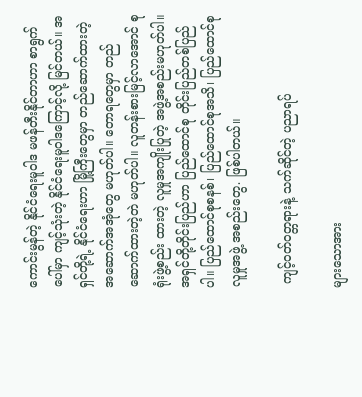ကောင်းမွန်တဲ့ နိုင်ငံရေးမူဝါဒ မဖန်တီးနိုင်တာဟာ စာရွက်ပေါ်မှာ ကျင့်သုံးတဲ့ နိုင်ငံရေးမူဝါဒကြောင့်လို့ မြင်တယ်။ အရှင်တို့ရဲ့ နိုင်ငံရေးဟာ မြို့ကြီးတွေမှာ တည်ဆောက်ထားတဲ့ အဆောက်အအုံတွေ မဟုတ်ပါ။ တောရတွေမှာ တည်ဆောက်ထားတဲ့တဲ မဟုတ်ပါ။ လူတန်းစားမြင့်လာအောင် စုရုံးဖွဲ့စည်း ထားတဲ့ လူမှုအကျိုးပြုတဲ့ အဖွဲ့အစည်းမဟုတ်ပါ။ အရှင်တို့တိုင်းပြည်ဟာ ပြည်ထောင်စု တိုင်းပြည်တစ်ပြည်ပါ။ ပြည်ထောင်စုစနစ်၊ ပြည်ထောင်စုအသိ၊ ပြည်ထောင်စု လူမှုအဖွဲ့ အစည်းတွေ. ဖြစ်ပါတယ်။

 ကျင့်ဝတ်ဝတ္တရားနဲ့ သက်ဆိုင်တဲ့ ပညာရပ်

များသောအား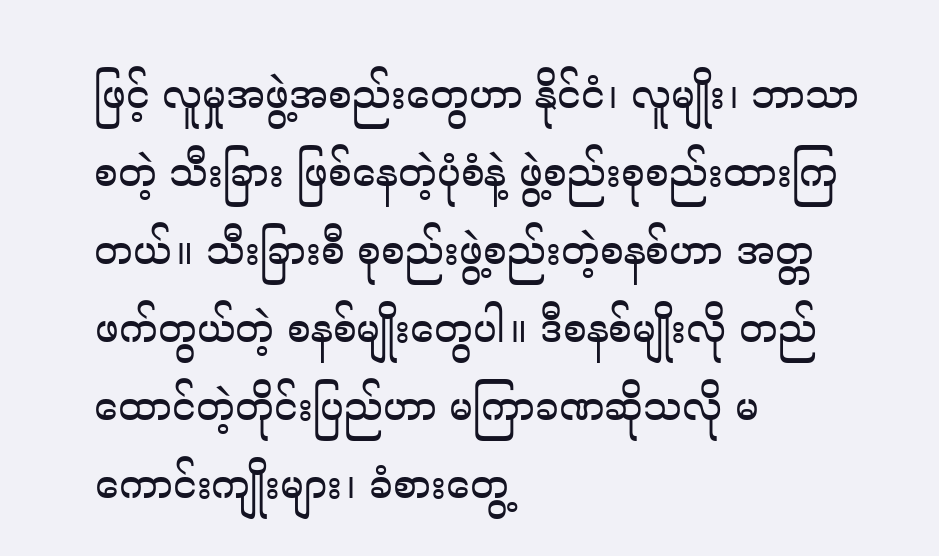ဖြင့် လူမှုအဖွဲ့အစည်းတွေဟာ နိုင်ငံ၊ လူမျိုး၊ ဘာသာ စတဲ့ သီးခြား ဖြစ်နေတဲ့ပုံစံနဲ့ ဖွဲ့စည်းစုစည်းထားကြတယ်။ သီးခြားစီ စုစည်းဖွဲ့စည်းတဲ့စနစ်ဟာ အတ္တ ဖက်တွယ်တဲ့ စနစ်မျိုးတွေပါ။ ဒီစနစ်မျိုးလို တည်ထောင်တဲ့တိုင်းပြည်ဟာ မကြာခဏဆိုသလို မကောင်းကျိုးများ၊ ခံစားတွေ့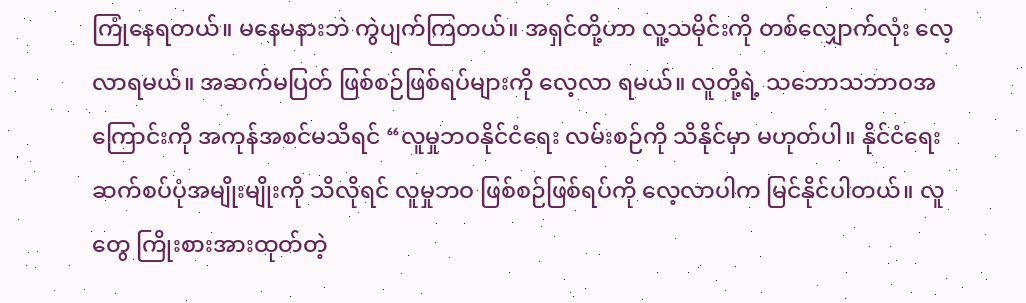ကြုံနေရတယ်။ မနေမနားဘဲ ကွဲပျက်ကြတယ်။ အရှင်တို့ဟာ လူ့သမိုင်းကို တစ်လျှောက်လုံး လေ့လာရမယ်။ အဆက်မပြတ် ဖြစ်စဉ်ဖြစ်ရပ်များကို လေ့လာ ရမယ်။ လူတို့ရဲ့ သဘောသဘာဝအကြောင်းကို အကုန်အစင်မသိရင် “လူမှုဘဝနိုင်ငံရေး လမ်းစဉ်ကို သိနိုင်မှာ မဟုတ်ပါ။ နိုင်ငံရေးဆက်စပ်ပုံအမျိုးမျိုးကို သိလိုရင် လူမှုဘဝ ဖြစ်စဉ်ဖြစ်ရပ်ကို လေ့လာပါက မြင်နိုင်ပါတယ်။ လူတွေ ကြိုးစားအားထုတ်တဲ့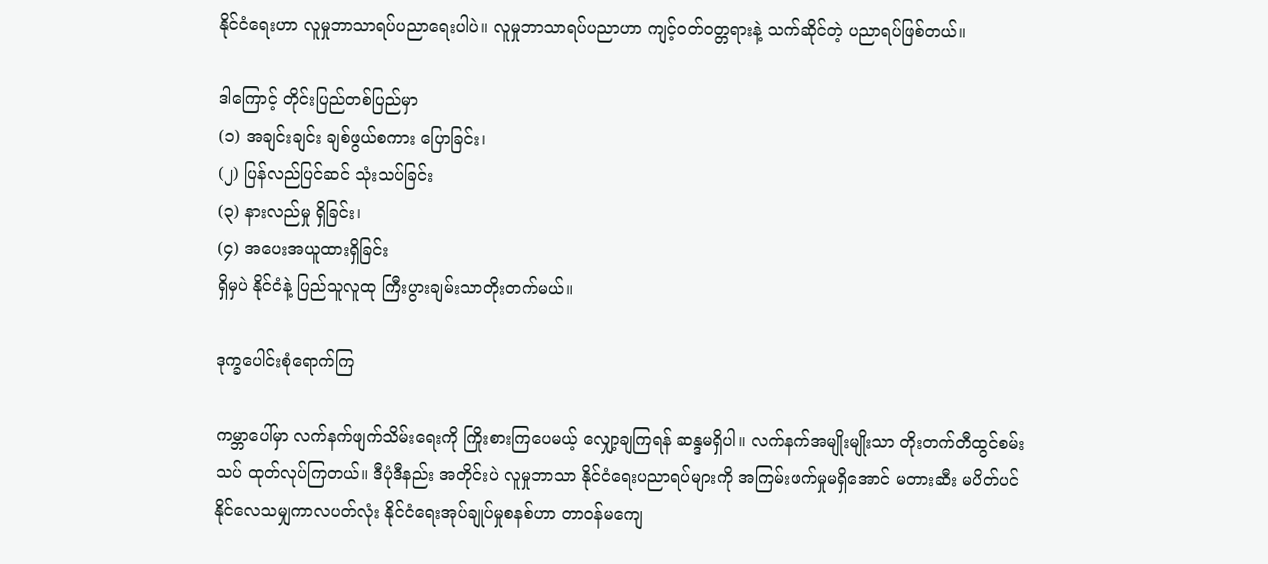နိုင်ငံရေးဟာ လူမှုဘာသာရပ်ပညာရေးပါပဲ။ လူမှုဘာသာရပ်ပညာဟာ ကျင့်ဝတ်ဝတ္တရားနဲ့ သက်ဆိုင်တဲ့ ပညာရပ်ဖြစ်တယ်။

ဒါကြောင့် တိုင်းပြည်တစ်ပြည်မှာ
(၁) အချင်းချင်း ချစ်ဖွယ်စကား ပြောခြင်း၊
(၂) ပြန်လည်ပြင်ဆင် သုံးသပ်ခြင်း
(၃) နားလည်မှု ရှိခြင်း၊
(၄) အပေးအယူထားရှိခြင်း
ရှိမှပဲ နိုင်ငံနဲ့ ပြည်သူလူထု ကြီးပွားချမ်းသာတိုးတက်မယ်။

ဒုက္ခပေါင်းစုံရောက်ကြ

ကမ္ဘာပေါ်မှာ လက်နက်ဖျက်သိမ်းရေးကို ကြိုးစားကြပေမယ့် လျှော့ချကြရန် ဆန္ဒမရှိပါ။ လက်နက်အမျိုးမျိုးသာ တိုးတက်တီထွင်စမ်းသပ် ထုတ်လုပ်ကြတယ်။ ဒီပုံဒီနည်း အတိုင်းပဲ လူမှုဘာသာ နိုင်ငံရေးပညာရပ်များကို အကြမ်းဖက်မှုမရှိအောင် မတားဆီး မပိတ်ပင်နိုင်လေသမျှကာလပတ်လုံး နိုင်ငံရေးအုပ်ချုပ်မှုစနစ်ဟာ တာဝန်မကျေ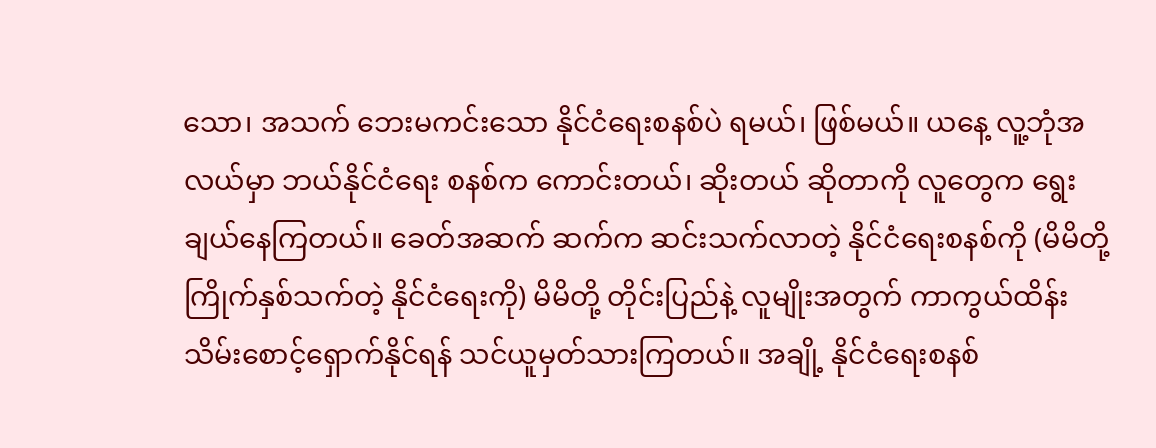သော၊ အသက် ဘေးမကင်းသော နိုင်ငံရေးစနစ်ပဲ ရမယ်၊ ဖြစ်မယ်။ ယနေ့ လူ့ဘုံအလယ်မှာ ဘယ်နိုင်ငံရေး စနစ်က ကောင်းတယ်၊ ဆိုးတယ် ဆိုတာကို လူတွေက ရွေးချယ်နေကြတယ်။ ခေတ်အဆက် ဆက်က ဆင်းသက်လာတဲ့ နိုင်ငံရေးစနစ်ကို (မိမိတို့ကြိုက်နှစ်သက်တဲ့ နိုင်ငံရေးကို) မိမိတို့ တိုင်းပြည်နဲ့ လူမျိုးအတွက် ကာကွယ်ထိန်းသိမ်းစောင့်ရှောက်နိုင်ရန် သင်ယူမှတ်သားကြတယ်။ အချို့ နိုင်ငံရေးစနစ်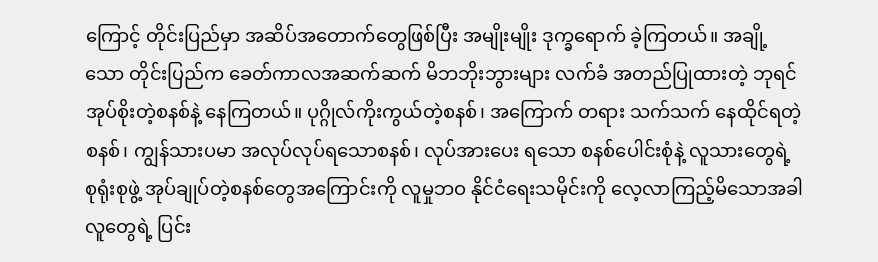ကြောင့် တိုင်းပြည်မှာ အဆိပ်အတောက်တွေဖြစ်ပြီး အမျိုးမျိုး ဒုက္ခရောက် ခဲ့ကြတယ်။ အချို့သော တိုင်းပြည်က ခေတ်ကာလအဆက်ဆက် မိဘဘိုးဘွားများ လက်ခံ အတည်ပြုထားတဲ့ ဘုရင်အုပ်စိုးတဲ့စနစ်နဲ့ နေကြတယ်။ ပုဂ္ဂိုလ်ကိုးကွယ်တဲ့စနစ်၊ အကြောက် တရား သက်သက် နေထိုင်ရတဲ့စနစ်၊ ကျွန်သားပမာ အလုပ်လုပ်ရသောစနစ်၊ လုပ်အားပေး ရသော စနစ်ပေါင်းစုံနဲ့ လူသားတွေရဲ့ စုရုံးစုဖွဲ့ အုပ်ချုပ်တဲ့စနစ်တွေအကြောင်းကို လူမှုဘဝ နိုင်ငံရေးသမိုင်းကို လေ့လာကြည့်မိသောအခါ လူတွေရဲ့ ပြင်း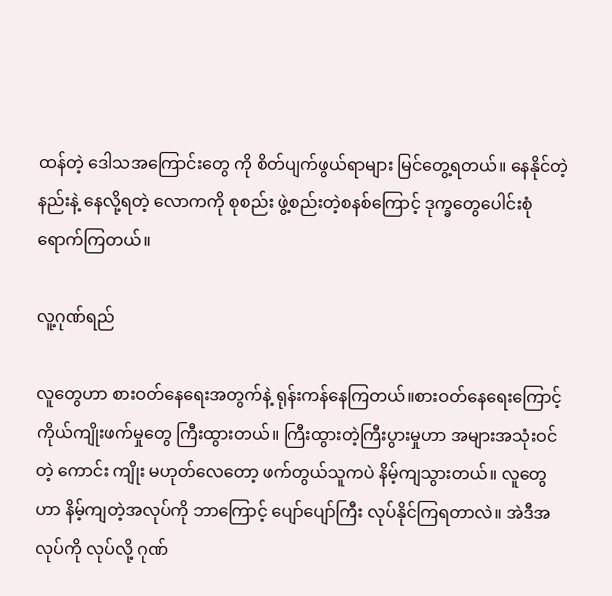ထန်တဲ့ ဒေါသအကြောင်းတွေ ကို စိတ်ပျက်ဖွယ်ရာများ မြင်တွေ့ရတယ်။ နေနိုင်တဲ့နည်းနဲ့ နေလို့ရတဲ့ လောကကို စုစည်း ဖွဲ့စည်းတဲ့စနစ်ကြောင့် ဒုက္ခတွေပေါင်းစုံ ရောက်ကြတယ်။

လူ့ဂုဏ်ရည်

လူတွေဟာ စားဝတ်နေရေးအတွက်နဲ့ ရုန်းကန်နေကြတယ်။စားဝတ်နေရေးကြောင့် ကိုယ်ကျိုးဖက်မှုတွေ ကြီးထွားတယ်။ ကြီးထွားတဲ့ကြီးပွားမှုဟာ အများအသုံးဝင်တဲ့ ကောင်း ကျိုး မဟုတ်လေတော့ ဖက်တွယ်သူကပဲ နိမ့်ကျသွားတယ်။ လူတွေဟာ နိမ့်ကျတဲ့အလုပ်ကို ဘာကြောင့် ပျော်ပျော်ကြီး လုပ်နိုင်ကြရတာလဲ။ အဲဒီအလုပ်ကို လုပ်လို့ ဂုဏ်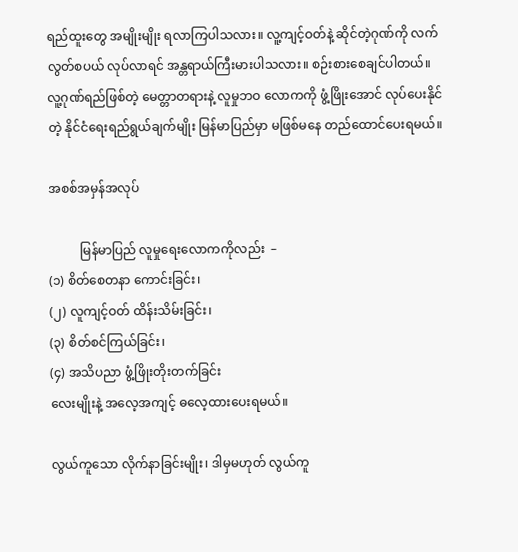ရည်ထူးတွေ အမျိုးမျိုး ရလာကြပါသလား။ လူ့ကျင့်ဝတ်နဲ့ ဆိုင်တဲ့ဂုဏ်ကို လက်လွတ်စပယ် လုပ်လာရင် အန္တရာယ်ကြီးမားပါသလား။ စဉ်းစားစေချင်ပါတယ်။ လူ့ဂုဏ်ရည်ဖြစ်တဲ့ မေတ္တာတရားနဲ့ လူမှုဘဝ လောကကို ဖွံ့ဖြိုးအောင် လုပ်ပေးနိုင်တဲ့ နိုင်ငံရေးရည်ရွယ်ချက်မျိုး မြန်မာပြည်မှာ မဖြစ်မနေ တည်ထောင်ပေးရမယ်။

အစစ်အမှန်အလုပ်

          မြန်မာပြည် လူမှုရေးလောကကိုလည်း  –
(၁) စိတ်စေတနာ ကောင်းခြင်း၊
(၂) လူကျင့်ဝတ် ထိန်းသိမ်းခြင်း၊
(၃) စိတ်စင်ကြယ်ခြင်း၊
(၄) အသိပညာ ဖွံ့ဖြိုးတိုးတက်ခြင်း
လေးမျိုးနဲ့ အလေ့အကျင့် ဓလေ့ထားပေးရမယ်။

လွယ်ကူသော လိုက်နာခြင်းမျိုး၊ ဒါမှမဟုတ် လွယ်ကူ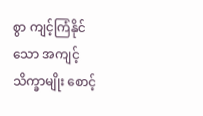စွာ ကျင့်ကြံနိုင်သော အကျင့် သိက္ခာမျိုး စောင့်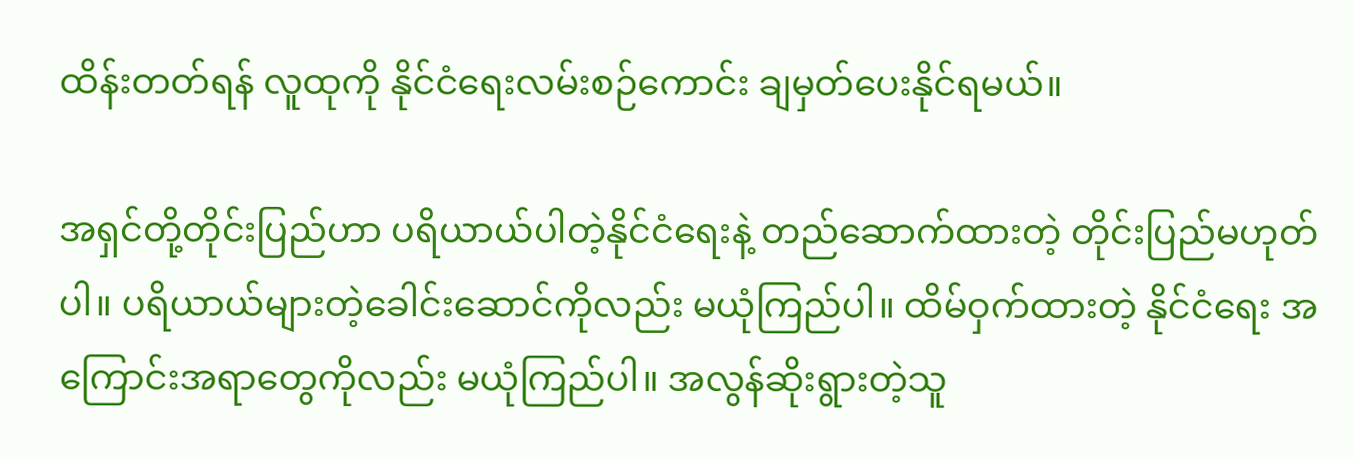ထိန်းတတ်ရန် လူထုကို နိုင်ငံရေးလမ်းစဉ်ကောင်း ချမှတ်ပေးနိုင်ရမယ်။

အရှင်တို့တိုင်းပြည်ဟာ ပရိယာယ်ပါတဲ့နိုင်ငံရေးနဲ့ တည်ဆောက်ထားတဲ့ တိုင်းပြည်မဟုတ်ပါ။ ပရိယာယ်များတဲ့ခေါင်းဆောင်ကိုလည်း မယုံကြည်ပါ။ ထိမ်ဝှက်ထားတဲ့ နိုင်ငံရေး အကြောင်းအရာတွေကိုလည်း မယုံကြည်ပါ။ အလွန်ဆိုးရွားတဲ့သူ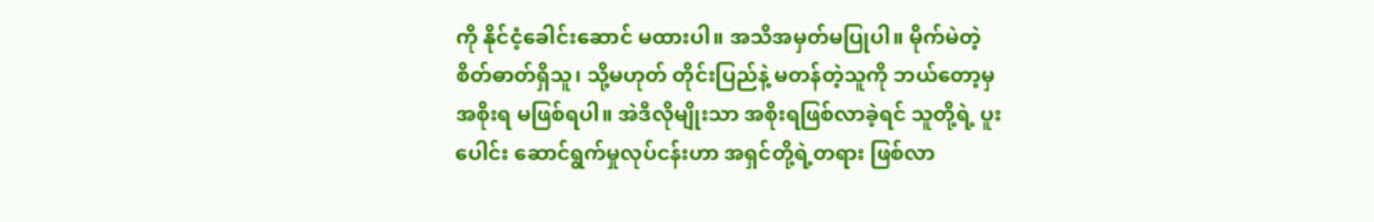ကို နိုင်ငံ့ခေါင်းဆောင် မထားပါ။ အသိအမှတ်မပြုပါ။ မိုက်မဲတဲ့စိတ်ဓာတ်ရှိသူ၊ သို့မဟုတ် တိုင်းပြည်နဲ့ မတန်တဲ့သူကို ဘယ်တော့မှ အစိုးရ မဖြစ်ရပါ။ အဲဒီလိုမျိုးသာ အစိုးရဖြစ်လာခဲ့ရင် သူတို့ရဲ့ ပူးပေါင်း ဆောင်ရွက်မှုလုပ်ငန်းဟာ အရှင်တို့ရဲ့တရား ဖြစ်လာ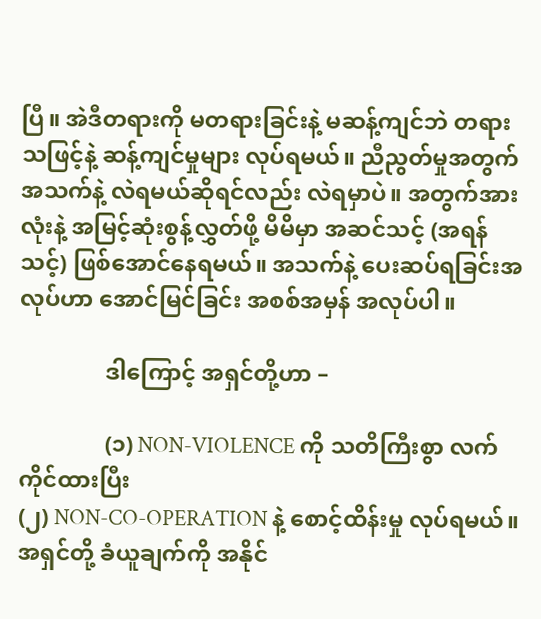ပြီ။ အဲဒီတရားကို မတရားခြင်းနဲ့ မဆန့်ကျင်ဘဲ တရားသဖြင့်နဲ့ ဆန့်ကျင်မှုများ လုပ်ရမယ်။ ညီညွတ်မှုအတွက် အသက်နဲ့ လဲရမယ်ဆိုရင်လည်း လဲရမှာပဲ။ အတွက်အားလုံးနဲ့ အမြင့်ဆုံးစွန့်လွှတ်ဖို့ မိမိမှာ အဆင်သင့် (အရန်သင့်) ဖြစ်အောင်နေရမယ်။ အသက်နဲ့ ပေးဆပ်ရခြင်းအလုပ်ဟာ အောင်မြင်ခြင်း အစစ်အမှန် အလုပ်ပါ။

               ဒါကြောင့် အရှင်တို့ဟာ –

               (၁) NON-VIOLENCE ကို သတိကြီးစွာ လက်ကိုင်ထားပြီး
(၂) NON-CO-OPERATION နဲ့ စောင့်ထိန်းမှု လုပ်ရမယ်။
အရှင်တို့ ခံယူချက်ကို အနိုင်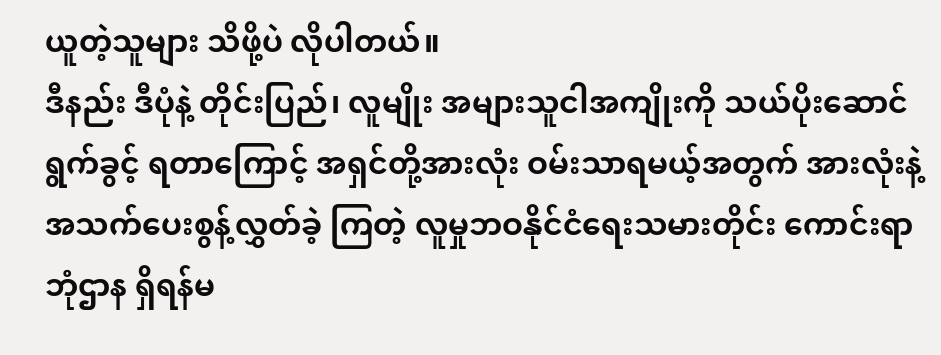ယူတဲ့သူများ သိဖို့ပဲ လိုပါတယ်။
ဒီနည်း ဒီပုံနဲ့ တိုင်းပြည်၊ လူမျိုး အများသူငါအကျိုးကို သယ်ပိုးဆောင်ရွက်ခွင့် ရတာကြောင့် အရှင်တို့အားလုံး ဝမ်းသာရမယ့်အတွက် အားလုံးနဲ့ အသက်ပေးစွန့်လွှတ်ခဲ့ ကြတဲ့ လူမှုဘဝနိုင်ငံရေးသမားတိုင်း ကောင်းရာဘုံဌာန ရှိရန်မ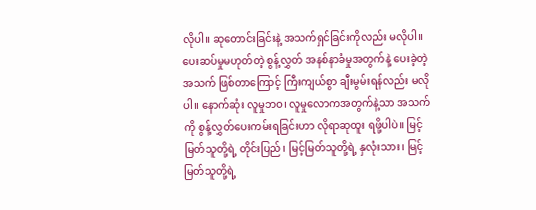လိုပါ။ ဆုတောင်းခြင်းနဲ့ အသက်ရှင်ခြင်းကိုလည်း မလိုပါ။ ပေးဆပ်မှုမဟုတ်တဲ့ စွန့်လွှတ် အနစ်နာခံမှုအတွက်နဲ့ ပေးခဲ့တဲ့အသက် ဖြစ်တာကြောင့် ကြီးကျယ်စွာ ချီးမွမ်းရန်လည်း မလိုပါ။ နောက်ဆုံး လူမှုဘဝ၊ လူမှုလောကအတွက်နဲ့သာ အသက်ကို စွန့်လွှတ်ပေးကမ်းရခြင်းဟာ လိုရာဆုထူး ရဖို့ပါပဲ။ မြင့်မြတ်သူတို့ရဲ့ တိုင်းပြည်၊ မြင့်မြတ်သူတို့ရဲ့ နှလုံးသား၊ မြင့်မြတ်သူတို့ရဲ့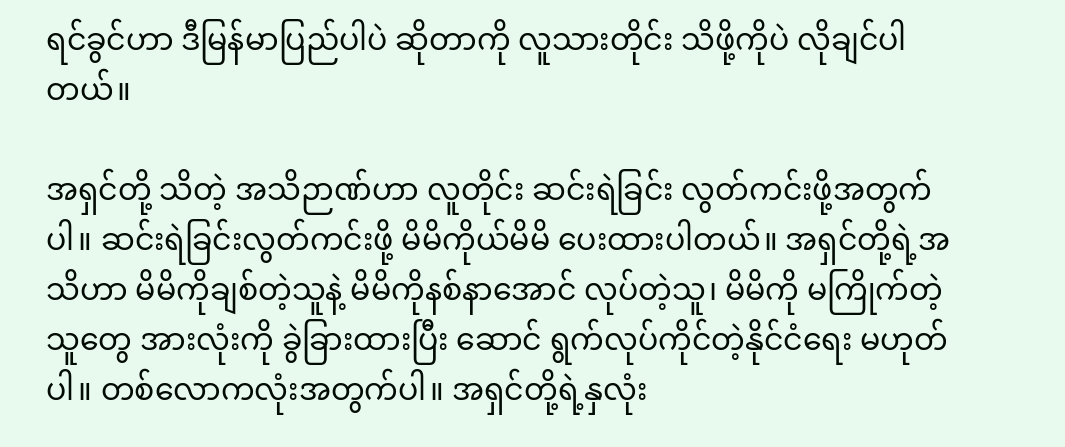ရင်ခွင်ဟာ ဒီမြန်မာပြည်ပါပဲ ဆိုတာကို လူသားတိုင်း သိဖို့ကိုပဲ လိုချင်ပါတယ်။

အရှင်တို့ သိတဲ့ အသိဉာဏ်ဟာ လူတိုင်း ဆင်းရဲခြင်း လွတ်ကင်းဖို့အတွက်ပါ။ ဆင်းရဲခြင်းလွတ်ကင်းဖို့ မိမိကိုယ်မိမိ ပေးထားပါတယ်။ အရှင်တို့ရဲ့အသိဟာ မိမိကိုချစ်တဲ့သူနဲ့ မိမိကိုနစ်နာအောင် လုပ်တဲ့သူ၊ မိမိကို မကြိုက်တဲ့သူတွေ အားလုံးကို ခွဲခြားထားပြီး ဆောင် ရွက်လုပ်ကိုင်တဲ့နိုင်ငံရေး မဟုတ်ပါ။ တစ်လောကလုံးအတွက်ပါ။ အရှင်တို့ရဲ့နှလုံး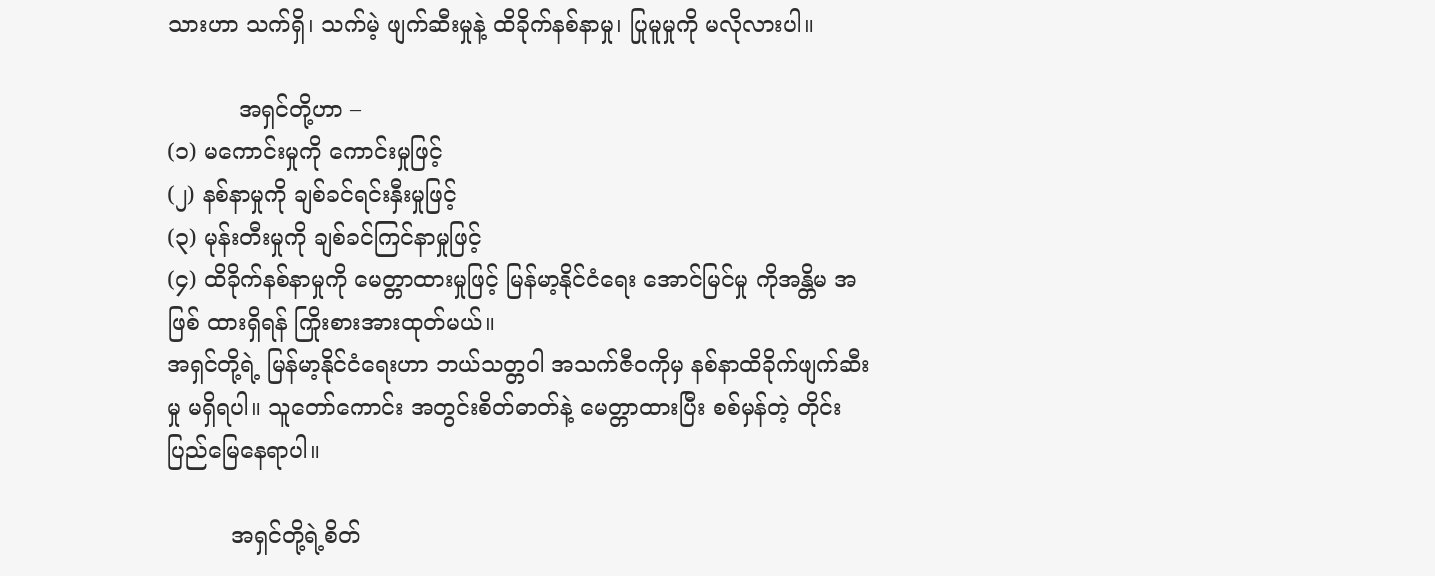သားဟာ သက်ရှိ၊ သက်မဲ့ ဖျက်ဆီးမှုနဲ့ ထိခိုက်နစ်နာမှု၊ ပြုမူမှုကို မလိုလားပါ။

          အရှင်တို့ဟာ –
(၁) မကောင်းမှုကို ကောင်းမှုဖြင့်
(၂) နစ်နာမှုကို ချစ်ခင်ရင်းနှီးမှုဖြင့်
(၃) မုန်းတီးမှုကို ချစ်ခင်ကြင်နာမှုဖြင့်
(၄) ထိခိုက်နစ်နာမှုကို မေတ္တာထားမှုဖြင့် မြန်မာ့နိုင်ငံရေး အောင်မြင်မှု ကိုအန္တိမ အဖြစ် ထားရှိရန် ကြိုးစားအားထုတ်မယ်။
အရှင်တို့ရဲ့ မြန်မာ့နိုင်ငံရေးဟာ ဘယ်သတ္တဝါ အသက်ဇီဝကိုမှ နစ်နာထိခိုက်ဖျက်ဆီးမှု မရှိရပါ။ သူတော်ကောင်း အတွင်းစိတ်ဓာတ်နဲ့ မေတ္တာထားပြီး စစ်မှန်တဲ့ တိုင်းပြည်မြေနေရာပါ။

         အရှင်တို့ရဲ့စိတ်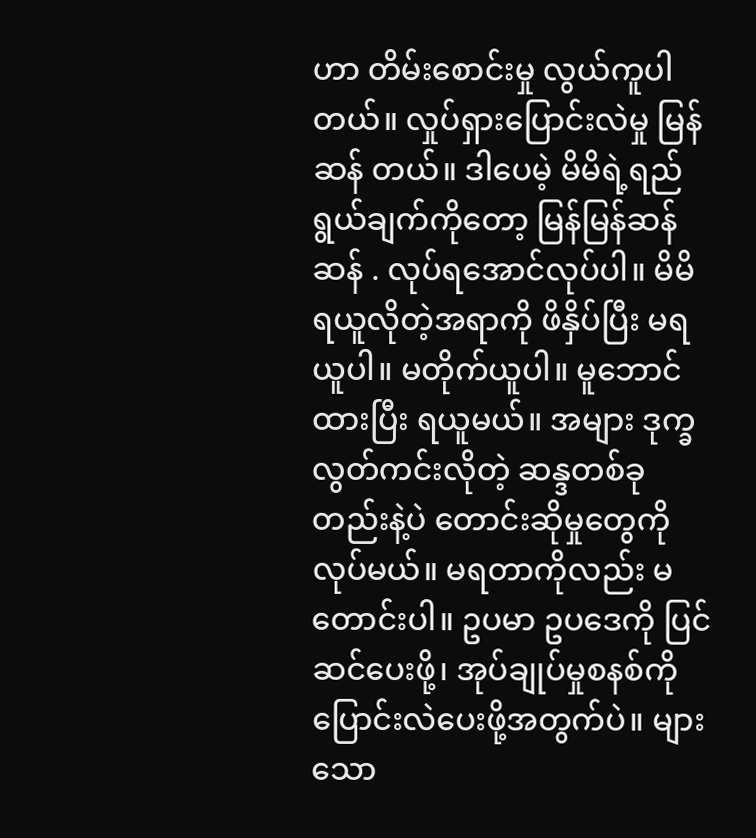ဟာ တိမ်းစောင်းမှု လွယ်ကူပါတယ်။ လှုပ်ရှားပြောင်းလဲမှု မြန်ဆန် တယ်။ ဒါပေမဲ့ မိမိရဲ့ရည်ရွယ်ချက်ကိုတော့ မြန်မြန်ဆန်ဆန် . လုပ်ရအောင်လုပ်ပါ။ မိမိ ရယူလိုတဲ့အရာကို ဖိနှိပ်ပြီး မရယူပါ။ မတိုက်ယူပါ။ မူဘောင်ထားပြီး ရယူမယ်။ အများ ဒုက္ခလွတ်ကင်းလိုတဲ့ ဆန္ဒတစ်ခုတည်းနဲ့ပဲ တောင်းဆိုမှုတွေကို လုပ်မယ်။ မရတာကိုလည်း မတောင်းပါ။ ဥပမာ ဥပဒေကို ပြင်ဆင်ပေးဖို့၊ အုပ်ချုပ်မှုစနစ်ကို ပြောင်းလဲပေးဖို့အတွက်ပဲ။ များသော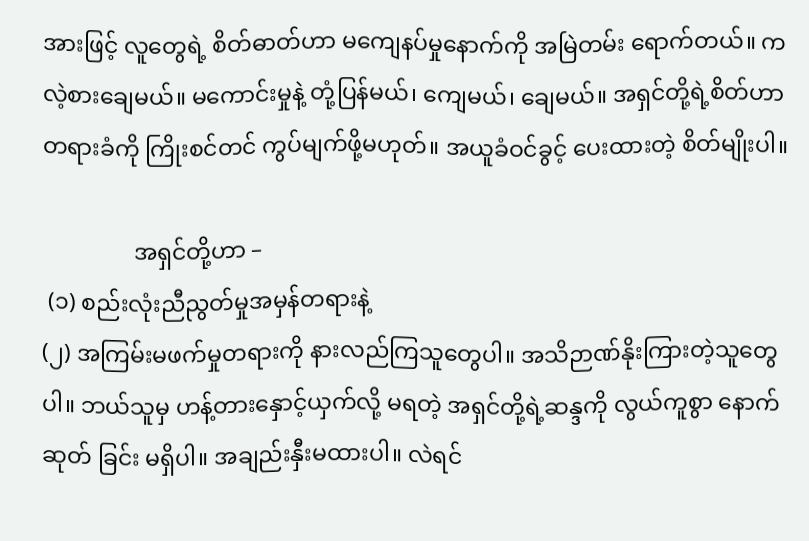အားဖြင့် လူတွေရဲ့ စိတ်ဓာတ်ဟာ မကျေနပ်မှုနောက်ကို အမြဲတမ်း ရောက်တယ်။ ကလဲ့စားချေမယ်။ မကောင်းမှုနဲ့ တုံ့ပြန်မယ်၊ ကျေမယ်၊ ချေမယ်။ အရှင်တို့ရဲ့စိတ်ဟာ တရားခံကို ကြိုးစင်တင် ကွပ်မျက်ဖို့မဟုတ်။ အယူခံဝင်ခွင့် ပေးထားတဲ့ စိတ်မျိုးပါ။

                အရှင်တို့ဟာ –
 (၁) စည်းလုံးညီညွတ်မှုအမှန်တရားနဲ့
(၂) အကြမ်းမဖက်မှုတရားကို နားလည်ကြသူတွေပါ။ အသိဉာဏ်နိုးကြားတဲ့သူတွေ ပါ။ ဘယ်သူမှ ဟန့်တားနှောင့်ယှက်လို့ မရတဲ့ အရှင်တို့ရဲ့ဆန္ဒကို လွယ်ကူစွာ နောက်ဆုတ် ခြင်း မရှိပါ။ အချည်းနှီးမထားပါ။ လဲရင်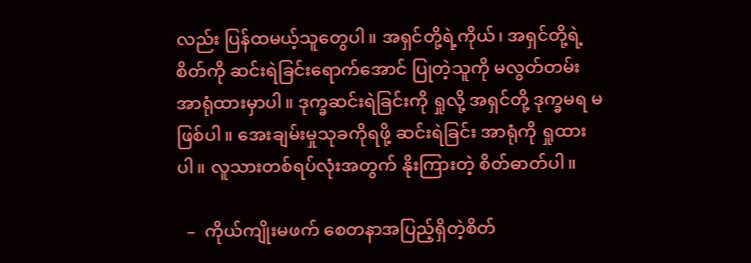လည်း ပြန်ထမယ့်သူတွေပါ။ အရှင်တို့ရဲ့ကိုယ်၊ အရှင်တို့ရဲ့စိတ်ကို ဆင်းရဲခြင်းရောက်အောင် ပြုတဲ့သူကို မလွတ်တမ်း အာရုံထားမှာပါ။ ဒုက္ခဆင်းရဲခြင်းကို ရှုလို့ အရှင်တို့ ဒုက္ခမရ မဖြစ်ပါ။ အေးချမ်းမှုသုခကိုရဖို့ ဆင်းရဲခြင်း အာရုံကို ရှုထားပါ။ လူသားတစ်ရပ်လုံးအတွက် နိုးကြားတဲ့ စိတ်ဓာတ်ပါ။

  –  ကိုယ်ကျိုးမဖက် စေတနာအပြည့်ရှိတဲ့စိတ်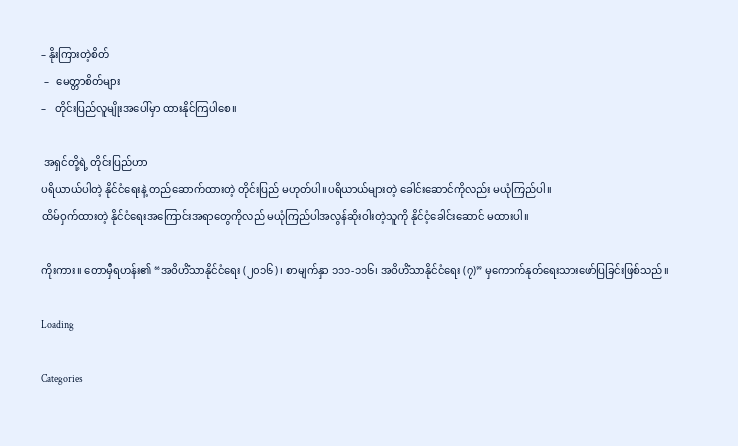– နိုးကြားတဲ့စိတ်
 –   မေတ္တာစိတ်များ
–   တိုင်းပြည်လူမျိုးအပေါ်မှာ ထားနိုင်ကြပါစေ။

 အရှင်တို့ရဲ့ တိုင်းပြည်ဟာ
ပရိယာယ်ပါတဲ့ နိုင်ငံရေးနဲ့ တည်ဆောက်ထားတဲ့ တိုင်းပြည် မဟုတ်ပါ။ပရိယာယ်များတဲ့ ခေါင်းဆောင်ကိုလည်း မယုံကြည်ပါ။
ထိမ်ဝှက်ထားတဲ့ နိုင်ငံရေးအကြောင်းအရာတွေကိုလည် မယုံကြည်ပါအလွန်ဆိုးဝါးတဲ့သူကို နိုင်ငံ့ခေါင်းဆောင် မထားပါ။

ကိုးကား။ တောမှီရဟန်း၏ “အဝိဟိံသာနိုင်ငံရေး (၂၀၁၆)၊ စာမျက်နှာ ၁၁၁-၁၁၆၊ အဝိဟိံသာနိုင်ငံရေး (၇)” မှကောက်နုတ်ရေးသားဖော်ပြခြင်းဖြစ်သည်။

Loading

Categories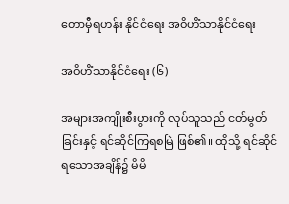တောမှီရဟန်း နိုင်ငံရေး အဝိဟိံသာနိုင်ငံရေး

အဝိဟိံသာနိုင်ငံရေး (၆)

အများအကျိုးစီးပွားကို လုပ်သူသည် ငတ်မွတ်ခြင်းနှင့် ရင်ဆိုင်ကြရစမြဲ ဖြစ်၏။ ထိုသို့ ရင်ဆိုင်ရသောအချိန်၌ မိမိ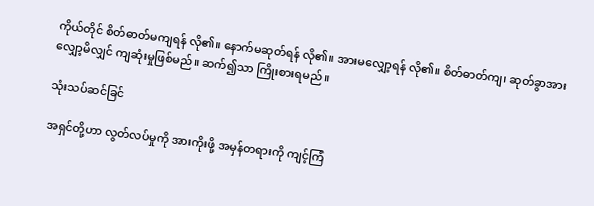ကိုယ်တိုင် စိတ်ဓာတ်မကျရန် လို၏။ နောက်မဆုတ်ရန် လို၏။ အားမလျှော့ရန် လို၏။ စိတ်ဓာတ်ကျ၊ ဆုတ်ခွာအားလျှော့မိလျှင် ကျဆုံးမှုဖြစ်မည်။ ဆက်၍သာ ကြိုးစားရမည်။

သုံးသပ်ဆင်ခြင်

အရှင်တို့ဟာ လွတ်လပ်မှုကို အားကိုးဖို့ အမှန်တရားကို ကျင့်ကြံ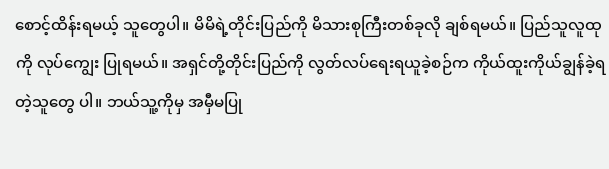စောင့်ထိန်းရမယ့် သူတွေပါ။ မိမိရဲ့တိုင်းပြည်ကို မိသားစုကြီးတစ်ခုလို ချစ်ရမယ်။ ပြည်သူလူထုကို လုပ်ကျွေး ပြုရမယ်။ အရှင်တို့တိုင်းပြည်ကို လွတ်လပ်ရေးရယူခဲ့စဉ်က ကိုယ်ထူးကိုယ်ချွန်ခဲ့ရတဲ့သူတွေ ပါ။ ဘယ်သူ့ကိုမှ အမှီမပြု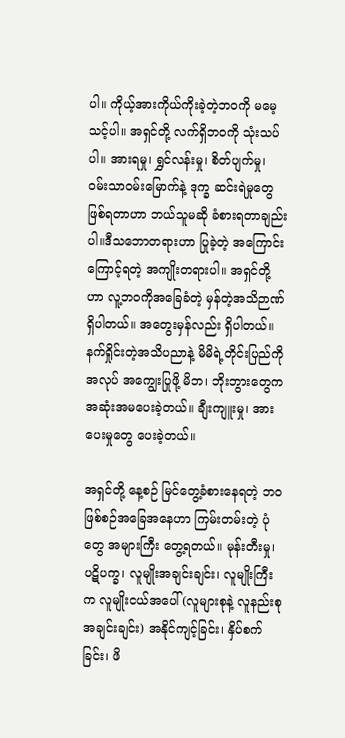ပါ။ ကိုယ့်အားကိုယ်ကိုးခဲ့တဲ့ဘဝကို မမေ့သင့်ပါ။ အရှင်တို့ လက်ရှိဘဝကို သုံးသပ်ပါ။ အားရမှု၊ ရွှင်လန်းမှု၊ စိတ်ပျက်မှု၊ ဝမ်းသာဝမ်းမြောက်နဲ့ ဒုက္ခ ဆင်းရဲမှုတွေဖြစ်ရတာဟာ ဘယ်သူမဆို ခံစားရတာချည်းပါ။ဒီသဘောတရားဟာ ပြုခဲ့တဲ့ အကြောင်းကြောင့်ရတဲ့ အကျိုးတရားပါ။ အရှင်တို့ဟာ လူ့ဘဝကိုအခြေခံတဲ့ မှန်တဲ့အသိဉာဏ် ရှိပါတယ်။ အတွေးမှန်လည်း ရှိပါတယ်။ နက်ရှိုင်းတဲ့အသိပညာနဲ့ မိမိရဲ့တိုင်းပြည်ကို အလုပ် အကျွေးပြုဖို့ မိဘ၊ ဘိုးဘွားတွေက အဆုံးအမပေးခဲ့တယ်။ ချီးကျူးမှု၊ အားပေးမှုတွေ ပေးခဲ့တယ်။

အရှင်တို့ နေ့စဉ် မြင်တွေ့ခံစားနေရတဲ့ ဘဝဖြစ်စဉ်အခြေအနေဟာ ကြမ်းတမ်းတဲ့ ပုံတွေ အများကြီး တွေ့ရတယ်။ မုန်းတီးမှု၊ ပဋိပက္ခ၊ လူမျိုးအချင်းချင်း၊ လူမျိုးကြီးက လူမျိုးငယ်အပေါ် (လူများစုနဲ့ လူနည်းစုအချင်းချင်း) အနိုင်ကျင့်ခြင်း၊ နှိပ်စက်ခြင်း၊ ဖိ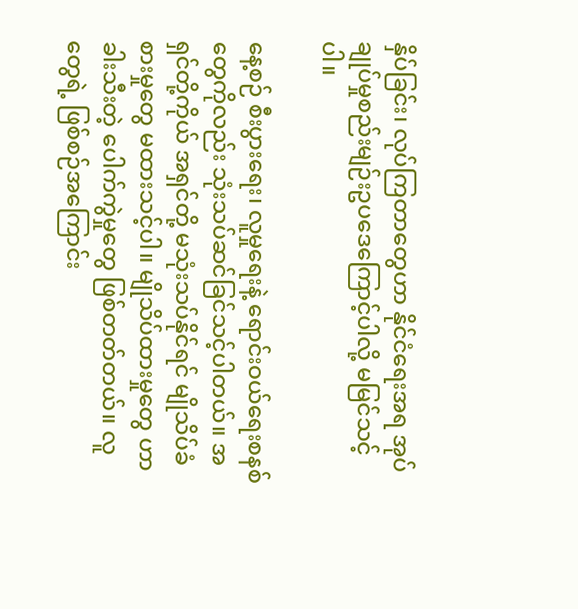နှိပ်ခြင်း၊ လုပ်ကြတာတွေဟာ နိုင်ငံရေးအရ အုပ်ချုပ်မှုစည်းမျဉ်းဥပဒေကြောင့်ပါလို့ မမြင်သင့်ပါ။

နေ့စဉ် စီးပွားရေး၊ လူမှုရေးနဲ့ ရောင်းဝယ်ရေးစနစ်တွေကိုလည်း သုံးသပ်ဆင်ခြင်သင့်ပါတယ်။ အရှင်တို့ကိုယ် အရှင်တို့ မသုံးသပ်နိုင်ရင် မျိုသိပ်ခံစားမှုတွေ မထားသင့်ပါ။ မျိုသိပ်ထားမှုတွေ ဟာ ခါးသီးတဲ့ ပေါက်ကွဲမှုတွေ ဖြစ်တတ်တယ်။ လူတွေရဲ့ ဖြစ်စဉ်အကြောင်း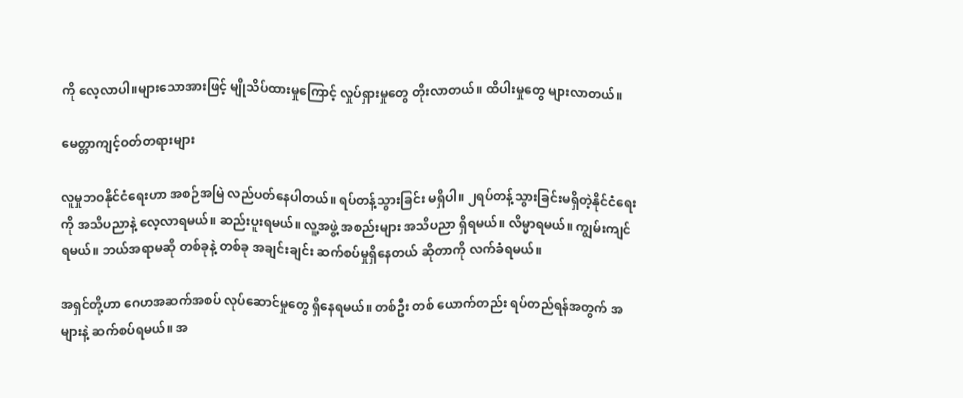ကို လေ့လာပါ။များသောအားဖြင့် မျိုသိပ်ထားမှုကြောင့် လှုပ်ရှားမှုတွေ တိုးလာတယ်။ ထိပါးမှုတွေ များလာတယ်။

မေတ္တာကျင့်ဝတ်တရားများ

လူမှုဘဝနိုင်ငံရေးဟာ အစဉ်အမြဲ လည်ပတ်နေပါတယ်။ ရပ်တန့်သွားခြင်း မရှိပါ။ ၂ရပ်တန့်သွားခြင်းမရှိတဲ့နိုင်ငံရေးကို အသိပညာနဲ့ လေ့လာရမယ်။ ဆည်းပူးရမယ်။ လူ့အဖွဲ့ အစည်းများ အသိပညာ ရှိရမယ်။ လိမ္မာရမယ်။ ကျွမ်းကျင်ရမယ်။ ဘယ်အရာမဆို တစ်ခုနဲ့ တစ်ခု အချင်းချင်း ဆက်စပ်မှုရှိနေတယ် ဆိုတာကို လက်ခံရမယ်။

အရှင်တို့ဟာ ဂေဟအဆက်အစပ် လုပ်ဆောင်မှုတွေ ရှိနေရမယ်။ တစ်ဦး တစ် ယောက်တည်း ရပ်တည်ရန်အတွက် အများနဲ့ ဆက်စပ်ရမယ်။ အ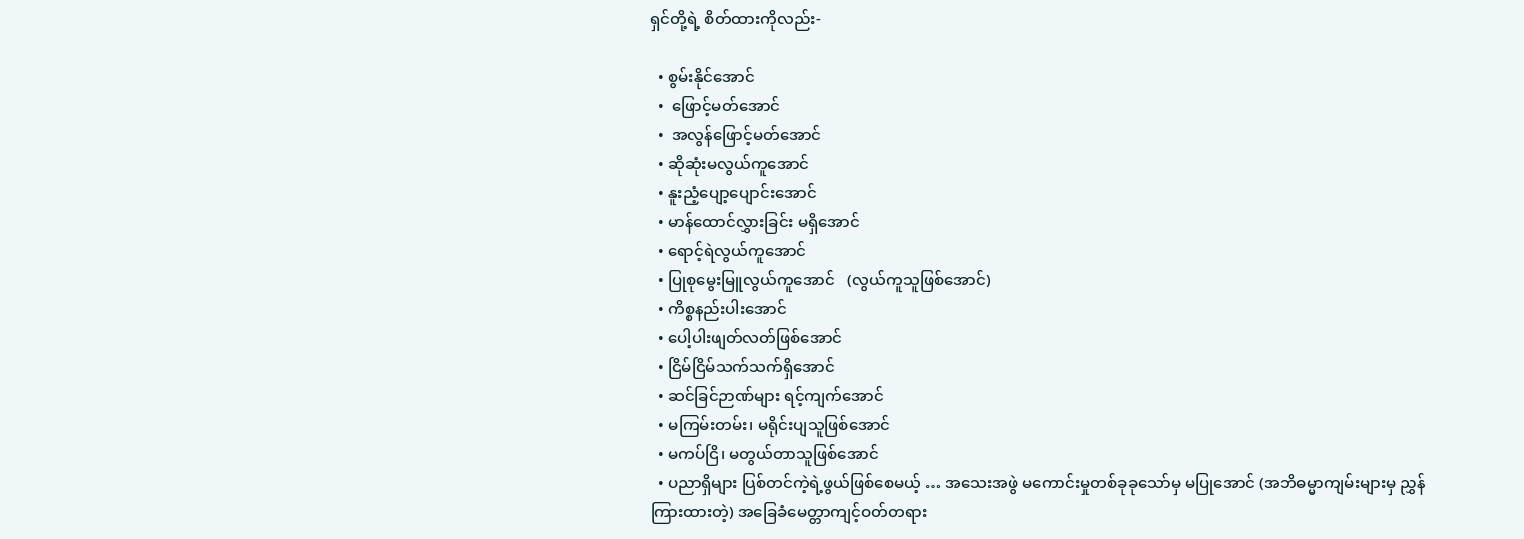ရှင်တို့ရဲ့ စိတ်ထားကိုလည်း-

  • စွမ်းနိုင်အောင်
  •  ဖြောင့်မတ်အောင်
  •  အလွန်ဖြောင့်မတ်အောင်
  • ဆိုဆုံးမလွယ်ကူအောင်
  • နူးညံ့ပျော့ပျောင်းအောင်
  • မာန်ထောင်လွှားခြင်း မရှိအောင်
  • ရောင့်ရဲလွယ်ကူအောင်
  • ပြုစုမွေးမြူလွယ်ကူအောင်   (လွယ်ကူသူဖြစ်အောင်)
  • ကိစ္စနည်းပါးအောင်
  • ပေါ့ပါးဖျတ်လတ်ဖြစ်အောင်
  • ငြိမ်ငြိမ်သက်သက်ရှိအောင်
  • ဆင်ခြင်ဉာဏ်များ ရင့်ကျက်အောင်
  • မကြမ်းတမ်း၊ မရိုင်းပျသူဖြစ်အောင်
  • မကပ်ငြိ၊ မတွယ်တာသူဖြစ်အောင်
  • ပညာရှိများ ပြစ်တင်ကဲ့ရဲ့ဖွယ်ဖြစ်စေမယ့် … အသေးအဖွဲ မကောင်းမှုတစ်ခုခုသော်မှ မပြုအောင် (အဘိဓမ္မာကျမ်းများမှ ညွှန်ကြားထားတဲ့) အခြေခံမေတ္တာကျင့်ဝတ်တရား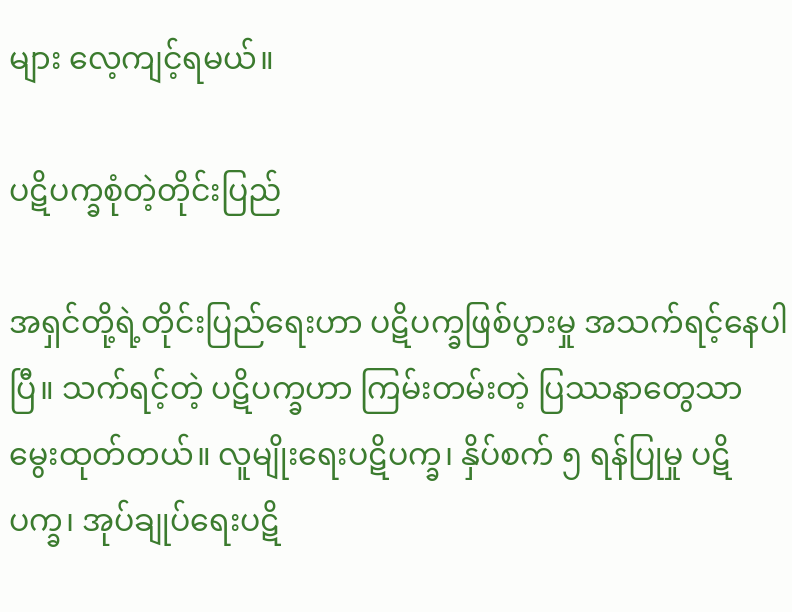များ လေ့ကျင့်ရမယ်။

ပဋိပက္ခစုံတဲ့တိုင်းပြည်

အရှင်တို့ရဲ့တိုင်းပြည်ရေးဟာ ပဋိပက္ခဖြစ်ပွားမှု အသက်ရင့်နေပါပြီ။ သက်ရင့်တဲ့ ပဋိပက္ခဟာ ကြမ်းတမ်းတဲ့ ပြဿနာတွေသာ မွေးထုတ်တယ်။ လူမျိုးရေးပဋိပက္ခ၊ နှိပ်စက် ၅ ရန်ပြုမှု ပဋိပက္ခ၊ အုပ်ချုပ်ရေးပဋိ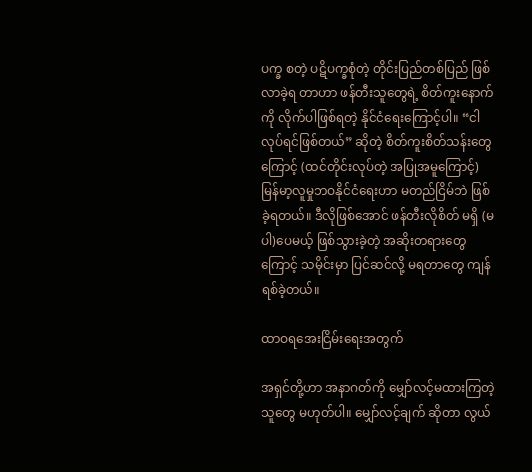ပက္ခ စတဲ့ ပဋိပက္ခစုံတဲ့ တိုင်းပြည်တစ်ပြည် ဖြစ်လာခဲ့ရ တာဟာ ဖန်တီးသူတွေရဲ့ စိတ်ကူးနောက်ကို လိုက်ပါဖြစ်ရတဲ့ နိုင်ငံရေးကြောင့်ပါ။ “ငါ လုပ်ရင်ဖြစ်တယ်” ဆိုတဲ့ စိတ်ကူးစိတ်သန်းတွေကြောင့် (ထင်တိုင်းလုပ်တဲ့ အပြုအမူကြောင့်) မြန်မာ့လူမှုဘဝနိုင်ငံရေးဟာ မတည်ငြိမ်ဘဲ ဖြစ်ခဲ့ရတယ်။ ဒီလိုဖြစ်အောင် ဖန်တီးလိုစိတ် မရှိ (မပါ)ပေမယ့် ဖြစ်သွားခဲ့တဲ့ အဆိုးတရားတွေကြောင့် သမိုင်းမှာ ပြင်ဆင်လို့ မရတာတွေ ကျန်ရစ်ခဲ့တယ်။

ထာဝရအေးငြိမ်းရေးအတွက်

အရှင်တို့ဟာ အနာဂတ်ကို မျှော်လင့်မထားကြတဲ့သူတွေ မဟုတ်ပါ။ မျှော်လင့်ချက် ဆိုတာ လွယ်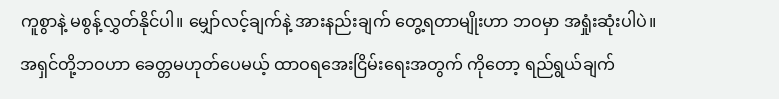ကူစွာနဲ့ မစွန့်လွှတ်နိုင်ပါ။ မျှော်လင့်ချက်နဲ့ အားနည်းချက် တွေ့ရတာမျိုးဟာ ဘဝမှာ အရှုံးဆုံးပါပဲ။ အရှင်တို့ဘဝဟာ ခေတ္တမဟုတ်ပေမယ့် ထာဝရအေးငြိမ်းရေးအတွက် ကိုတော့ ရည်ရွယ်ချက်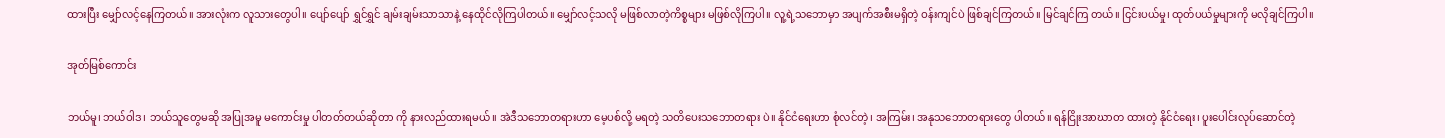ထားပြီး မျှော်လင့်နေကြတယ်။ အားလုံးက လူသားတွေပါ။ ပျော်ပျော် ရွှင်ရွှင် ချမ်းချမ်းသာသာနဲ့ နေထိုင်လိုကြပါတယ်။ မျှော်လင့်သလို မဖြစ်လာတဲ့ကိစ္စများ မဖြစ်လိုကြပါ။ လူ့ရဲ့သဘောမှာ အပျက်အစီးမရှိတဲ့ ဝန်းကျင်ပဲ ဖြစ်ချင်ကြတယ်။ မြင်ချင်ကြ တယ်။ ငြင်းပယ်မှု၊ ထုတ်ပယ်မှုများကို မလိုချင်ကြပါ။

အုတ်မြစ်ကောင်း

ဘယ်မူ၊ ဘယ်ဝါဒ၊ ဘယ်သူတွေမဆို အပြုအမူ မကောင်းမှု ပါတတ်တယ်ဆိုတာ ကို နားလည်ထားရမယ်။ အဲဒီသဘောတရားဟာ မေ့ပစ်လို့ မရတဲ့ သတိပေးသဘောတရား ပဲ။ နိုင်ငံရေးဟာ စုံလင်တဲ့၊ အကြမ်း၊ အနုသဘောတရားတွေ ပါတယ်။ ရန်ငြိုးအာဃာတ ထားတဲ့ နိုင်ငံရေး၊ ပူးပေါင်းလုပ်ဆောင်တဲ့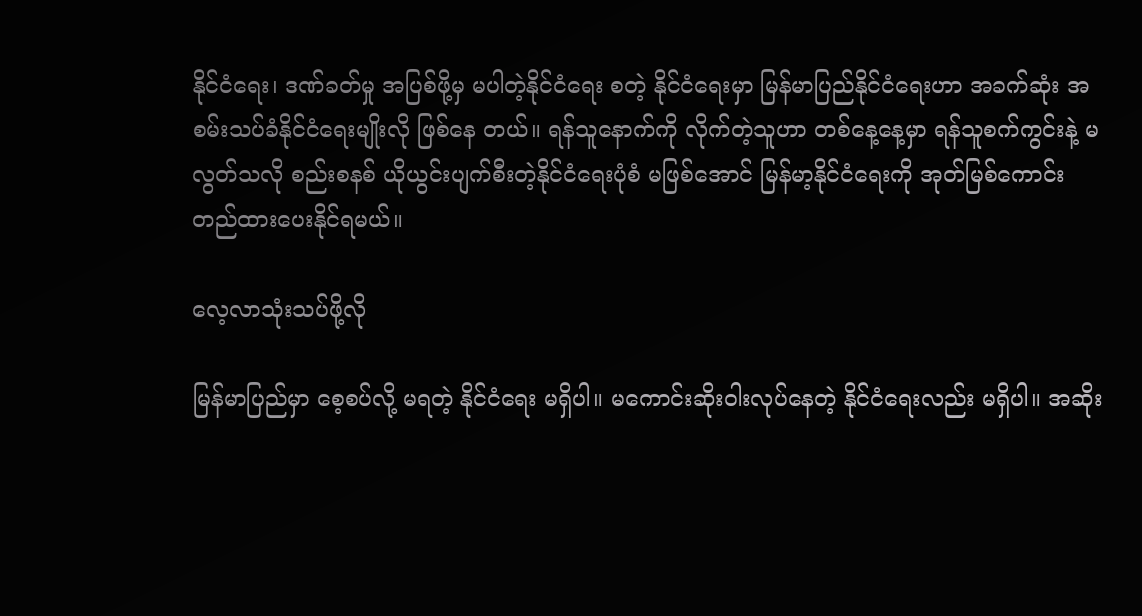နိုင်ငံရေး၊ ဒဏ်ခတ်မှု အပြစ်ဖို့မှ မပါတဲ့နိုင်ငံရေး စတဲ့ နိုင်ငံရေးမှာ မြန်မာပြည်နိုင်ငံရေးဟာ အခက်ဆုံး အစမ်းသပ်ခံနိုင်ငံရေးမျိုးလို ဖြစ်နေ တယ်။ ရန်သူနောက်ကို လိုက်တဲ့သူဟာ တစ်နေ့နေ့မှာ ရန်သူစက်ကွင်းနဲ့ မလွတ်သလို စည်းစနစ် ယိုယွင်းပျက်စီးတဲ့နိုင်ငံရေးပုံစံ မဖြစ်အောင် မြန်မာ့နိုင်ငံရေးကို အုတ်မြစ်ကောင်း တည်ထားပေးနိုင်ရမယ်။

လေ့လာသုံးသပ်ဖို့လို

မြန်မာပြည်မှာ စေ့စပ်လို့ မရတဲ့ နိုင်ငံရေး မရှိပါ။ မကောင်းဆိုးဝါးလုပ်နေတဲ့ နိုင်ငံရေးလည်း မရှိပါ။ အဆိုး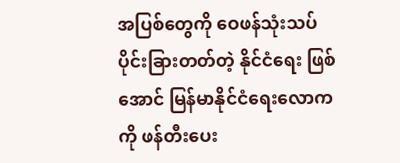အပြစ်တွေကို ဝေဖန်သုံးသပ် ပိုင်းခြားတတ်တဲ့ နိုင်ငံရေး ဖြစ်အောင် မြန်မာနိုင်ငံရေးလောကကို ဖန်တီးပေး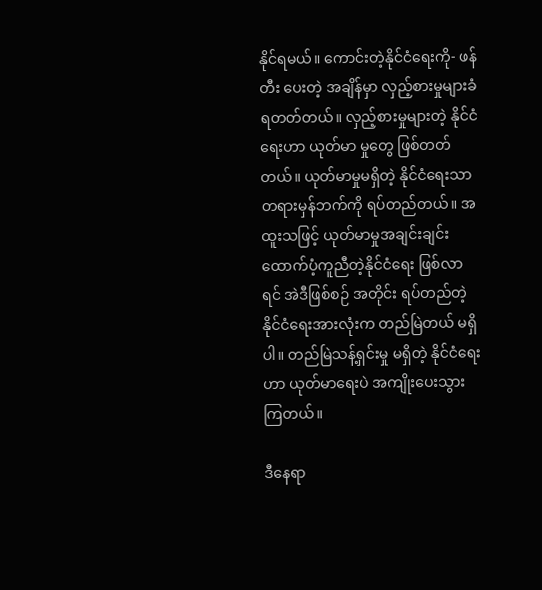နိုင်ရမယ်။ ကောင်းတဲ့နိုင်ငံရေးကို- ဖန်တီး ပေးတဲ့ အချိန်မှာ လှည့်စားမှုများခံရတတ်တယ်။ လှည့်စားမှုများတဲ့ နိုင်ငံရေးဟာ ယုတ်မာ မှုတွေ ဖြစ်တတ်တယ်။ ယုတ်မာမှုမရှိတဲ့ နိုင်ငံရေးသာ တရားမှန်ဘက်ကို ရပ်တည်တယ်။ အထူးသဖြင့် ယုတ်မာမှုအချင်းချင်း ထောက်ပံ့ကူညီတဲ့နိုင်ငံရေး ဖြစ်လာရင် အဲဒီဖြစ်စဉ် အတိုင်း ရပ်တည်တဲ့နိုင်ငံရေးအားလုံးက တည်မြဲတယ် မရှိပါ။ တည်မြဲသန့်ရှင်းမှု မရှိတဲ့ နိုင်ငံရေးဟာ ယုတ်မာရေးပဲ အကျိုးပေးသွားကြတယ်။

ဒီနေရာ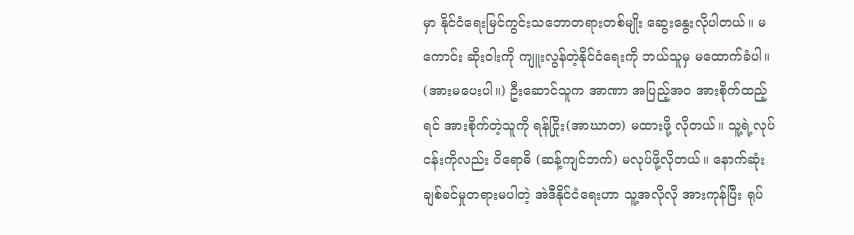မှာ နိုင်ငံရေးမြင်ကွင်းသဘောတရားတစ်မျိုး ဆွေးနွေးလိုပါတယ်။ မကောင်း ဆိုးဝါးကို ကျူးလွန်တဲ့နိုင်ငံရေးကို ဘယ်သူမှ မထောက်ခံပါ။ (အားမပေးပါ။) ဦးဆောင်သူက အာဏာ အပြည့်အဝ အားစိုက်ထည့်ရင် အားစိုက်တဲ့သူကို ရန်ငြိုး(အာဃာတ) မထားဖို့ လိုတယ်။ သူ့ရဲ့လုပ်ငန်းကိုလည်း ဝိရောဓိ (ဆန့်ကျင်ဘက်) မလုပ်ဖို့လိုတယ်။ နောက်ဆုံး ချစ်ခင်မှုတရားမပါတဲ့ အဲဒီနိုင်ငံရေးဟာ သူ့အလိုလို အားကုန်ပြီး ရုပ်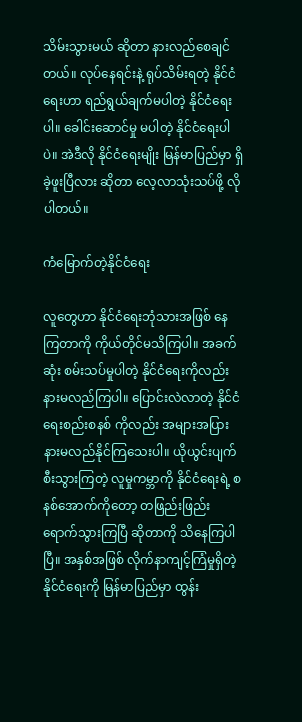သိမ်းသွားမယ် ဆိုတာ နားလည်စေချင်တယ်။ လုပ်နေရင်းနဲ့ ရုပ်သိမ်းရတဲ့ နိုင်ငံရေးဟာ ရည်ရွယ်ချက်မပါတဲ့ နိုင်ငံရေးပါ။ ခေါင်းဆောင်မှု မပါတဲ့ နိုင်ငံရေးပါပဲ။ အဲဒီလို နိုင်ငံရေးမျိုး မြန်မာပြည်မှာ ရှိခဲ့ဖူးပြီလား ဆိုတာ လေ့လာသုံးသပ်ဖို့ လိုပါတယ်။

ကံမြောက်တဲ့နိုင်ငံရေး

လူတွေဟာ နိုင်ငံရေးဘုံသားအဖြစ် နေကြတာကို ကိုယ်တိုင်မသိကြပါ။ အခက်ဆုံး စမ်းသပ်မှုပါတဲ့ နိုင်ငံရေးကိုလည်း နားမလည်ကြပါ။ ပြောင်းလဲလာတဲ့ နိုင်ငံရေးစည်းစနစ် ကိုလည်း အများအပြား နားမလည်နိုင်ကြသေးပါ။ ယိုယွင်းပျက်စီးသွားကြတဲ့ လူမှုကမ္ဘာကို နိုင်ငံရေးရဲ့ စနစ်အောက်ကိုတော့ တဖြည်းဖြည်း ရောက်သွားကြပြီ ဆိုတာကို သိနေကြပါပြီ။ အနှစ်အဖြစ် လိုက်နာကျင့်ကြံမှုရှိတဲ့ နိုင်ငံရေးကို မြန်မာပြည်မှာ ထွန်း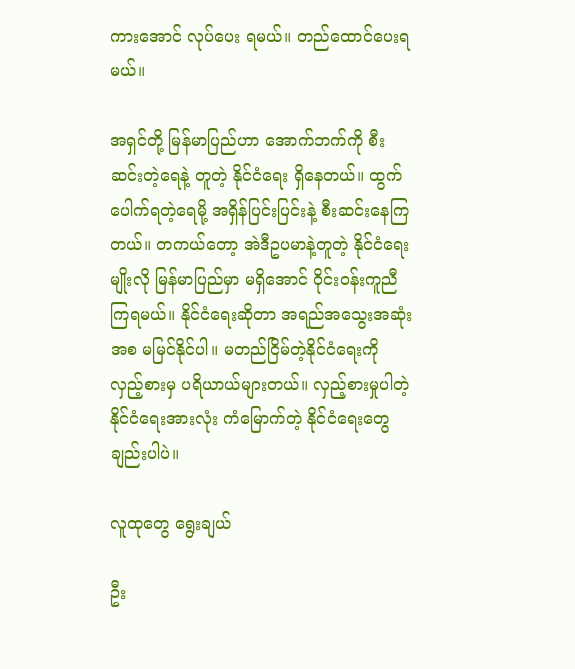ကားအောင် လုပ်ပေး ရမယ်။ တည်ထောင်ပေးရမယ်။

အရှင်တို့ မြန်မာပြည်ဟာ အောက်ဘက်ကို စီးဆင်းတဲ့ရေနဲ့ တူတဲ့ နိုင်ငံရေး ရှိနေတယ်။ ထွက်ပေါက်ရတဲ့ရေမို့ အရှိန်ပြင်းပြင်းနဲ့ စီးဆင်းနေကြတယ်။ တကယ်တော့ အဲဒီဥပမာနဲ့တူတဲ့ နိုင်ငံရေးမျိုးလို မြန်မာပြည်မှာ မရှိအောင် ဝိုင်းဝန်းကူညီကြရမယ်။ နိုင်ငံရေးဆိုတာ အရည်အသွေးအဆုံးအစ မမြင်နိုင်ပါ။ မတည်ငြိမ်တဲ့နိုင်ငံရေးကို လှည့်စားမှ ပရိယာယ်များတယ်။ လှည့်စားမှုပါတဲ့နိုင်ငံရေးအားလုံး ကံမြောက်တဲ့ နိုင်ငံရေးတွေချည်းပါပဲ။

လူထုတွေ ရွေးချယ်

ဦး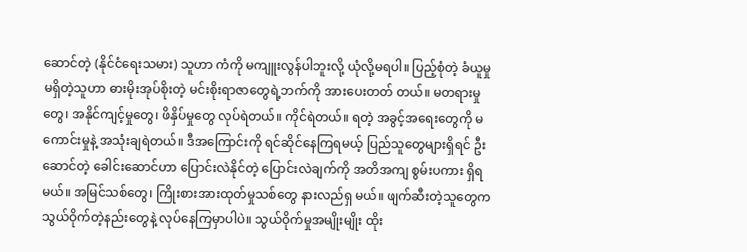ဆောင်တဲ့ (နိုင်ငံရေးသမား) သူဟာ ကံကို မကျူးလွန်ပါဘူးလို့ ယုံလို့မရပါ။ ပြည့်စုံတဲ့ ခံယူမှုမရှိတဲ့သူဟာ ဓားမိုးအုပ်စိုးတဲ့ မင်းစိုးရာဇာတွေရဲ့ဘက်ကို အားပေးတတ် တယ်။ မတရားမှုတွေ၊ အနိုင်ကျင့်မှုတွေ၊ ဖိနှိပ်မှုတွေ လုပ်ရဲတယ်။ ကိုင်ရဲတယ်။ ရတဲ့ အခွင့်အရေးတွေကို မကောင်းမှုနဲ့ အသုံးချရဲတယ်။ ဒီအကြောင်းကို ရင်ဆိုင်နေကြရမယ့် ပြည်သူတွေများရှိရင် ဦးဆောင်တဲ့ ခေါင်းဆောင်ဟာ ပြောင်းလဲနိုင်တဲ့ ပြောင်းလဲချက်ကို အတိအကျ စွမ်းပကား ရှိရမယ်။ အမြင်သစ်တွေ၊ ကြိုးစားအားထုတ်မှုသစ်တွေ နားလည်ရှ မယ်။ ဖျက်ဆီးတဲ့သူတွေက သွယ်ဝိုက်တဲ့နည်းတွေနဲ့ လုပ်နေကြမှာပါပဲ။ သွယ်ဝိုက်မှုအမျိုးမျိုး ထိုး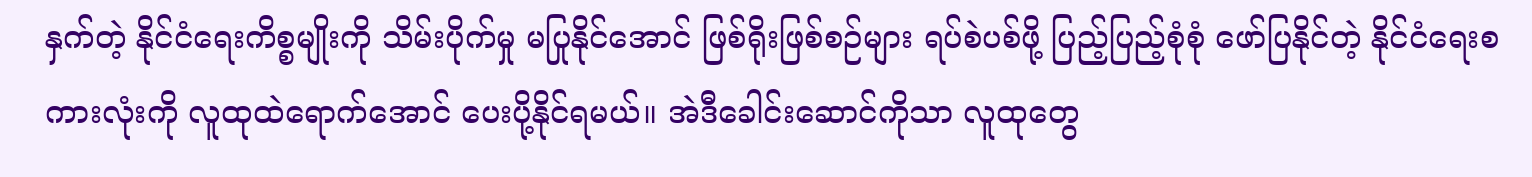နှက်တဲ့ နိုင်ငံရေးကိစ္စမျိုးကို သိမ်းပိုက်မှု မပြုနိုင်အောင် ဖြစ်ရိုးဖြစ်စဉ်များ ရပ်စဲပစ်ဖို့ ပြည့်ပြည့်စုံစုံ ဖော်ပြနိုင်တဲ့ နိုင်ငံရေးစကားလုံးကို လူထုထဲရောက်အောင် ပေးပို့နိုင်ရမယ်။ အဲဒီခေါင်းဆောင်ကိုသာ လူထုတွေ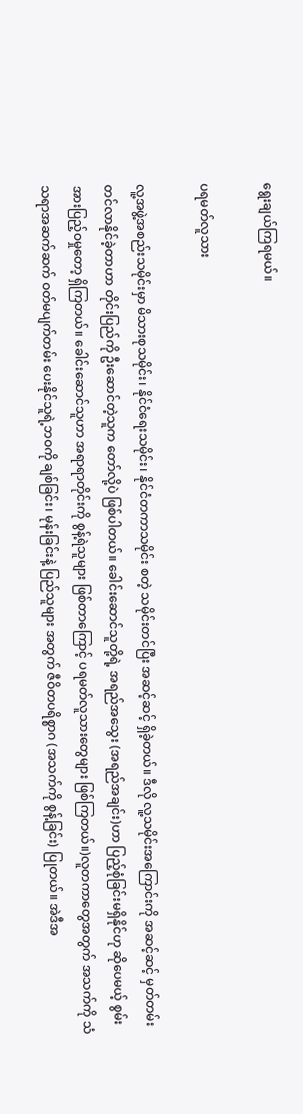ရွေးချယ်ကြရမယ်။

ပရမတ်လူသား

လူ့အဖွဲ့အစည်းသမိုင်းမှာ မိသားစုသမိုင်း၊ နိုင်ငံရေးသမိုင်း၊ နိုင်ငံတကာသမိုင်း စတဲ့ သမိုင်းတင်ပြီး အဆင့်ဆင့် ရှိခဲ့တယ်။ ဒီလို လူ့သမိုင်းအကြောင်းကို အဆင့်ဆင့် မှတ်တမ်းတင်လာနိုင်ခဲ့တာဟာ တိုင်းပြည်ကို ဦးဆောင်တဲ့သူက တော်လို့ပဲ ဖြစ်ပါတယ်။ ခေါင်းဆောင်သူတို့ရဲ့ အရည်အသွေး (အရည်အချင်း)ဟာ ပြည့်စုံခြင်းမရှိနိုင်ဟု ဆိုပေမယ့် စွမ်းအားပြည့်ဝမှုတော့ ရှိကြတယ်။ ခေါင်းဆောင်သူဟာ အရာရာတိုင်းကို စွန့်ရဲသူများ ဖြစ်တာကြောင့် ပရမတ်လူသားတွေများ ဖြစ်ကြတယ်။)လူတကာတွေအတွက် အသက်ကို သံသရာအဆက်ဆက် ဝတ်မပျက်တမ်း ပေးနိုင်သူရဲ့ဘဝကို ချစ်ခြင်း၊ မုန်းခြင်းနဲ့ ပြည်သူများ အတွက် ဇီဝိတပရိစ္စာဂ (အသက်ကို စွန့်ခြင်း) ပြုတယ်။ အဲဒီအ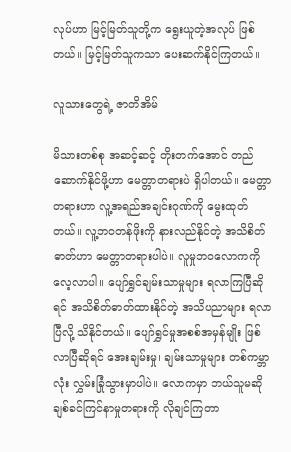လုပ်ဟာ မြင့်မြတ်သူတို့က ရွေးယူတဲ့အလုပ် ဖြစ်တယ်။ မြင့်မြတ်သူကသာ ပေးဆက်နိုင်ကြတယ်။

လူသားတွေရဲ့ ဇာတိအိမ်

မိသားတစ်စု အဆင့်ဆင့် တိုးတက်အောင် တည်ဆောက်နိုင်ဖို့ဟာ မေတ္တာတရားပဲ ရှိပါတယ်။ မေတ္တာတရားဟာ လူ့အရည်အချင်းဂုဏ်ကို မွေးထုတ်တယ်။ လူ့ဘဝတန်ဖိုးကို နားလည်နိုင်တဲ့ အသိစိတ်ဓာတ်ဟာ မေတ္တာတရားပါပဲ။ လူမှုဘဝလောကကို လေ့လာပါ။ ပျော်ရွှင်ချမ်းသာမှုများ ရလာကြပြီဆိုရင် အသိစိတ်ဓာတ်ထားနိုင်တဲ့ အသိပညာများ ရလာပြီလို့ သိနိုင်တယ်။ ပျော်ရွှင်မှုအစစ်အမှန်မျိုး ဖြစ်လာပြီဆိုရင် အေးချမ်းမှု၊ ချမ်းသာမှုများ တစ်ကမ္ဘာ လုံး လွှမ်းခြုံသွားမှာပါပဲ။ လောကမှာ ဘယ်သူမဆို ချစ်ခင်ကြင်နာမှုတရားကို လိုချင်ကြတာ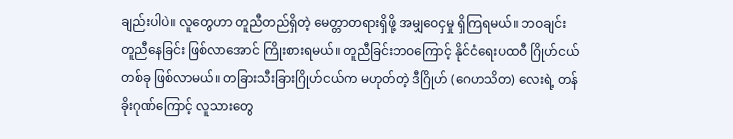ချည်းပါပဲ။ လူတွေဟာ တူညီတည်ရှိတဲ့ မေတ္တာတရားရှိဖို့ အမျှဝေငှမှု ရှိကြရမယ်။ ဘဝချင်း တူညီနေခြင်း ဖြစ်လာအောင် ကြိုးစားရမယ်။ တူညီခြင်းဘဝကြောင့် နိုင်ငံရေးပထဝီ ဂြိုဟ်ငယ်တစ်ခု ဖြစ်လာမယ်။ တခြားသီးခြားဂြိုဟ်ငယ်က မဟုတ်တဲ့ ဒီဂြိုဟ် (ဂေဟသိတ) လေးရဲ့ တန်ခိုးဂုဏ်ကြောင့် လူသားတွေ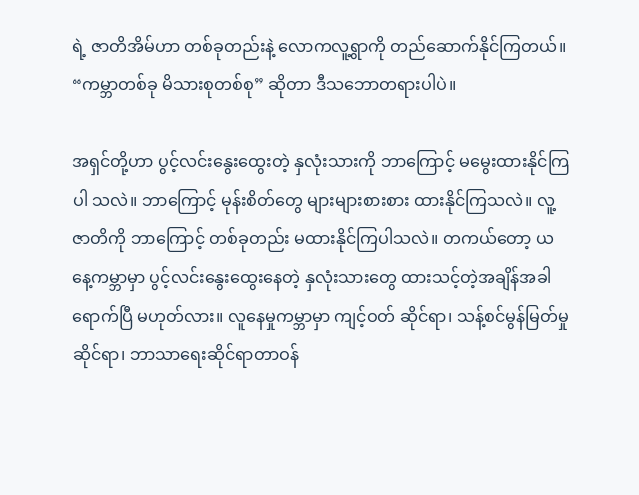ရဲ့ ဇာတိအိမ်ဟာ တစ်ခုတည်းနဲ့ လောကလူ့ရွာကို တည်ဆောက်နိုင်ကြတယ်။ “ကမ္ဘာတစ်ခု မိသားစုတစ်စု” ဆိုတာ ဒီသဘောတရားပါပဲ။

အရှင်တို့ဟာ ပွင့်လင်းနွေးထွေးတဲ့ နှလုံးသားကို ဘာကြောင့် မမွေးထားနိုင်ကြပါ သလဲ။ ဘာကြောင့် မုန်းစိတ်တွေ များများစားစား ထားနိုင်ကြသလဲ။ လူ့ဇာတိကို ဘာကြောင့် တစ်ခုတည်း မထားနိုင်ကြပါသလဲ။ တကယ်တော့ ယနေ့ကမ္ဘာမှာ ပွင့်လင်းနွေးထွေးနေတဲ့ နှလုံးသားတွေ ထားသင့်တဲ့အချိန်အခါ ရောက်ပြီ မဟုတ်လား။ လူနေမှုကမ္ဘာမှာ ကျင့်ဝတ် ဆိုင်ရာ၊ သန့်စင်မွန်မြတ်မှုဆိုင်ရာ၊ ဘာသာရေးဆိုင်ရာတာဝန်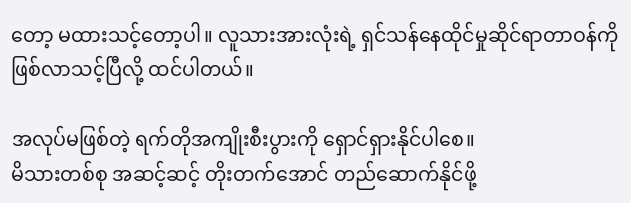တော့ မထားသင့်တော့ပါ။ လူသားအားလုံးရဲ့ ရှင်သန်နေထိုင်မှုဆိုင်ရာတာဝန်ကို ဖြစ်လာသင့်ပြီလို့ ထင်ပါတယ်။

အလုပ်မဖြစ်တဲ့ ရက်တိုအကျိုးစီးပွားကို ရှောင်ရှားနိုင်ပါစေ။
မိသားတစ်စု အဆင့်ဆင့် တိုးတက်အောင် တည်ဆောက်နိုင်ဖို့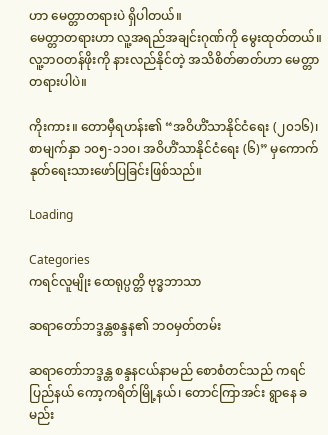ဟာ မေတ္တာတရားပဲ ရှိပါတယ်။
မေတ္တာတရားဟာ လူ့အရည်အချင်းဂုဏ်ကို မွေးထုတ်တယ်။
လူ့ဘဝတန်ဖိုးကို နားလည်နိုင်တဲ့ အသိစိတ်ဓာတ်ဟာ မေတ္တာတရားပါပဲ။

ကိုးကား။ တောမှီရဟန်း၏ “အဝိဟိံသာနိုင်ငံရေး (၂၀၁၆)၊ စာမျက်နှာ ၁၀၅-၁၁၀၊ အဝိဟိံသာနိုင်ငံရေး (၆)” မှကောက်နုတ်ရေးသားဖော်ပြခြင်းဖြစ်သည်။

Loading

Categories
ကရင်လူမျိုး ထေရုပ္ပတ္တိ ဗုဒ္ဓဘာသာ

ဆရာတော်ဘဒ္ဒန္တစန္ဒန၏ ဘဝမှတ်တမ်း

ဆရာတော်ဘဒ္ဒန္တ စန္ဒနငယ်နာမည် စောစံတင်သည် ကရင်ပြည်နယ် ကော့ကရိတ်မြို့နယ်၊ တောင်ကြာအင်း ရွာနေ ခမည်း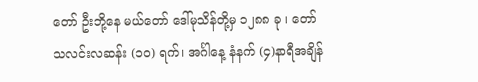တော် ဦးဘို့နေ မယ်တော် ဒေါ်မုသိန်တို့မှ ၁၂၈၈ ခု ၊ တော်သလင်းလဆန်း (၁၀) ရက်၊ အင်္ဂါနေ့ နံနက် (၄)နာရီအချိန်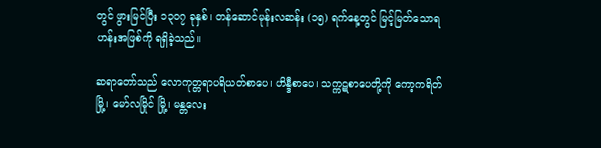တွင် ဖွားမြင်ပြီး ၁၃၀၇ ခုနှစ်၊ တန်ဆောင်မုန်းလဆန်း (၁၅) ရက်နေ့တွင် မြင့်မြတ်သောရဟန်းအဖြစ်ကို ရရှိခဲ့သည်။

ဆရာတော်သည် လောကုတ္တရာပရိယတ်စာပေ၊ ဟိန္ဒီစာပေ၊ သက္ကဋစာပေတို့ကို ကော့ကရိတ်မြို့၊ မော်လမြိုင် မြို့၊ မန္တလေး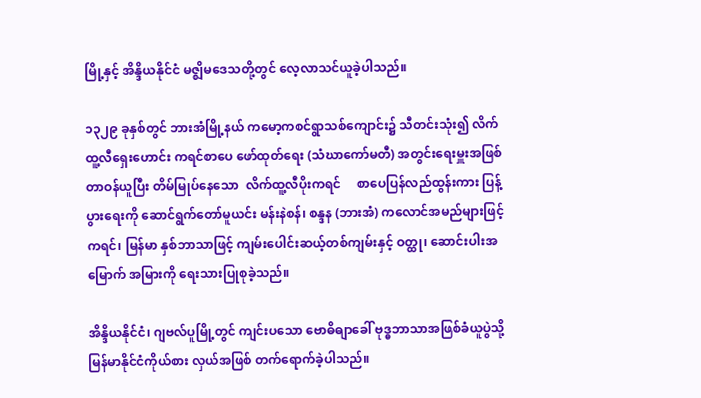မြို့နှင့် အိန္ဒိယနိုင်ငံ မဇ္ဈိမဒေသတို့တွင် လေ့လာသင်ယူခဲ့ပါသည်။

၁၃၂၉ ခုနှစ်တွင် ဘားအံမြို့နယ် ကမော့ကစင်ရွာသစ်ကျောင်း၌ သီတင်းသုံး၍ လိက်ထူ့လီရှေးဟောင်း ကရင်စာပေ ဖော်ထုတ်ရေး (သံဃာကော်မတီ) အတွင်းရေးမှူးအဖြစ်တာဝန်ယူပြီး တိမ်မြုပ်နေသော  လိက်ထူ့လီပိုးကရင်     စာပေပြန်လည်ထွန်းကား ပြန့်ပွားရေးကို ဆောင်ရွက်တော်မူယင်း မန်းနဲစန်၊ စန္ဒန (ဘားအံ) ကလောင်အမည်များဖြင့် ကရင်၊ မြန်မာ နှစ်ဘာသာဖြင့် ကျမ်းပေါင်းဆယ့်တစ်ကျမ်းနှင့် ဝတ္ထု၊ ဆောင်းပါးအမြောက် အမြားကို ရေးသားပြုစုခဲ့သည်။

အိန္ဒိယနိုင်ငံ၊ ဂျဗလ်ပူမြို့တွင် ကျင်းပသော ဗောဓိဓျာခေါ် ဗုဒ္ဓဘာသာအဖြစ်ခံယူပွဲသို့ မြန်မာနိုင်ငံကိုယ်စား လှယ်အဖြစ် တက်ရောက်ခဲ့ပါသည်။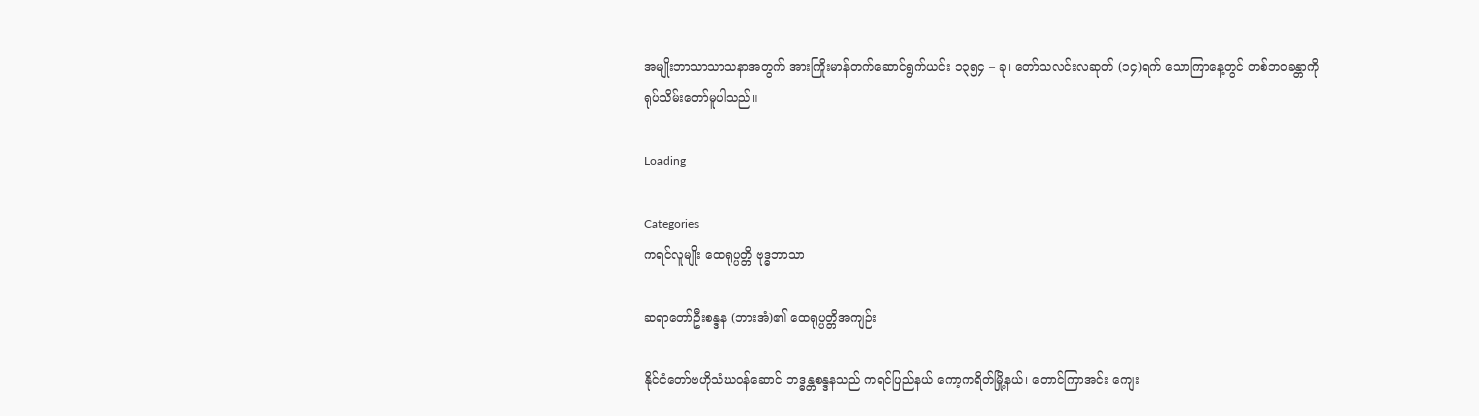အမျိုးဘာသာသာသနာအတွက် အားကြိုးမာန်တက်ဆောင်ရွက်ယင်း ၁၃၅၄ – ခု၊ တော်သလင်းလဆုတ် (၁၄)ရက် သောကြာနေ့တွင် တစ်ဘဝခန္တာကို ရုပ်သိမ်းတော်မူပါသည်။

Loading

Categories
ကရင်လူမျိုး ထေရုပ္ပတ္တိ ဗုဒ္ဓဘာသာ

ဆရာတော်ဦးစန္ဒန (ဘားအံ)၏ ထေရုပ္ပတ္တိအကျဉ်း

နိုင်ငံတော်ဗဟိုသံဃဝန်ဆောင် ဘဒ္ဓန္တစန္ဒနသည် ကရင်ပြည်နယ် ကော့ကရိတ်မြို့နယ်၊ တောင်ကြာအင်း ကျေး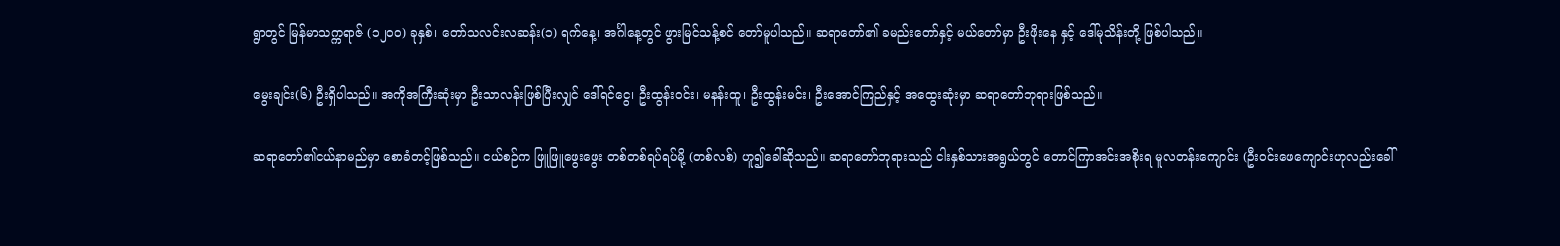ရွာတွင် မြန်မာသက္ကရာဇ် (၁၂၀၀) ခုနှစ်၊ တော်သလင်းလဆန်း(၁) ရက်နေ့၊ အင်္ဂါနေ့တွင် ဖွားမြင်သန့်စင် တော်မူပါသည်။ ဆရာတော်၏ ခမည်းတော်နှင့် မယ်တော်မှာ ဦးဖိုးနေ နှင့် ဒေါ်မုသိန်းတို့ ဖြစ်ပါသည်။

မွေးချင်း(၆) ဦးရှိပါသည်။ အကိုအကြီးဆုံးမှာ ဦးသာလန်းဖြစ်ပြီးလျှင် ဒေါ်ရင်ငွေ၊ ဦးထွန်းဝင်း၊ မနန်းထူ၊ ဦးထွန်းမင်း၊ ဦးအောင်ကြည်နှင့် အထွေးဆုံးမှာ ဆရာတော်ဘုရားဖြစ်သည်။

ဆရာတော်၏ငယ်နာမည်မှာ စောခံတင့်ဖြစ်သည်။ ငယ်စဉ်က ဖြူဖြူဖွေးဖွေး တစ်တစ်ရပ်ရပ်မို့ (တစ်လစ်) ဟူ၍ခေါ်ဆိုသည်။ ဆရာတော်ဘုရားသည် ငါးနှစ်သားအရွယ်တွင် တောင်ကြာအင်းအစိုးရ မူလတန်းကျောင်း (ဦးဝင်းဖေကျောင်းဟုလည်းခေါ်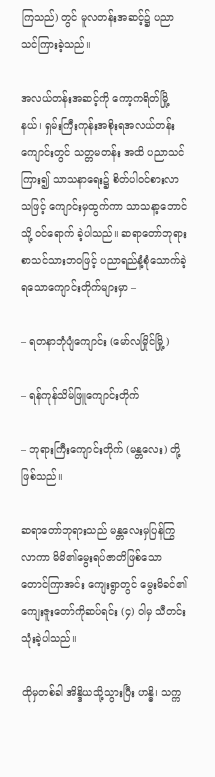ကြသည်) တွင် မူလတန်းအဆင့်၌ ပညာသင်ကြားခဲ့သည်။

အလယ်တန်းအဆင့်ကို ကော့ကရိတ်မြို့နယ်၊ ရှမ်းကြီးကုန်းအစိုးရအလယ်တန်းကျောင်းတွင် သတ္တမတန်း အထိ ပညာသင်ကြား၍ သာသနာရေး၌ စိတ်ပါဝင်စားလာသဖြင့် ကျောင်းမှထွက်ကာ သာသနာ့ဘောင်သို့ ဝင်ရောက် ခဲ့ပါသည်။ ဆရာတော်ဘုရားစာသင်သားဘဝဖြင့် ပညာရည်နံ့စုံသောက်ခဲ့ရသောကျောင်းတိုက်များမှာ –

– ရတနာဘုံပျံကျောင်း (မော်လမြိုင်မြို့)

– ရန်ကုန်သိမ်ဖြူကျောင်းတိုက်

– ဘုရားကြီးကျောင်းတိုက် (မန္တလေး) တို့ဖြစ်သည်။

ဆရာတော်ဘုရားသည် မန္တလေးမှပြန်ကြွလာကာ မိမိ၏မွေးရပ်ဇာတိဖြစ်သော တောင်ကြာအင်း ကျေးရွာတွင် မွေးမိခင်၏ကျေးဇူးတော်ကိုဆပ်ရင်း (၄) ဝါမှ သီတင်းသုံးခဲ့ပါသည်။

ထိုမှတစ်ခါ အိန္ဒိယသို့သွားပြီး ဟန္ဓိ၊ သက္က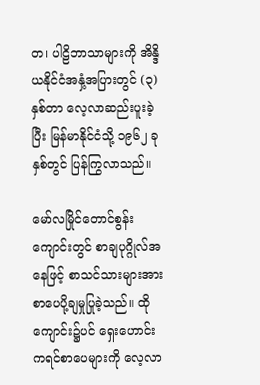တ၊ ပါဠိဘာသာများကို အိန္ဒိယနိုင်ငံအနှံ့အပြားတွင် (၃) နှစ်တာ လေ့လာဆည်းပူးခဲ့ပြီး မြန်မာနိုင်ငံသို့ ၁၉၆၂ ခုနှစ်တွင် ပြန်ကြွလာသည်။

မော်လမြိုင်တောင်စွန်းကျောင်းတွင် စာချပုဂ္ဂိုလ်အနေဖြင့် စာသင်သားများအား စာပေပို့ချမှုပြုခဲ့သည်။ ထိုကျောင်း၌ပင် ရှေးဟောင်းကရင်စာပေများကို လေ့လာ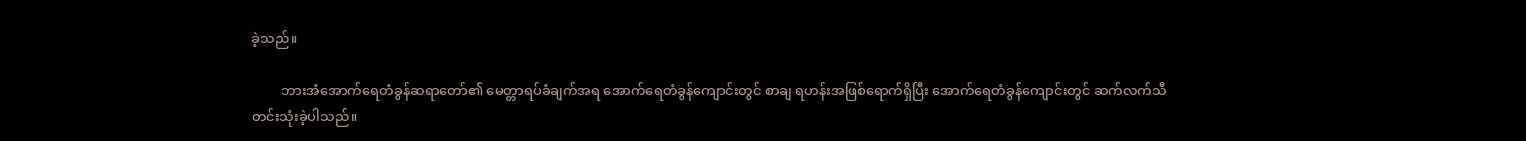ခဲ့သည်။

         ဘားအံအောက်ရေတံခွန်ဆရာတော်၏ မေတ္တာရပ်ခံချက်အရ အောက်ရေတံခွန်ကျောင်းတွင် စာချ ရဟန်းအဖြစ်ရောက်ရှိပြီး အောက်ရေတံခွန်ကျောင်းတွင် ဆက်လက်သီတင်းသုံးခဲ့ပါသည်။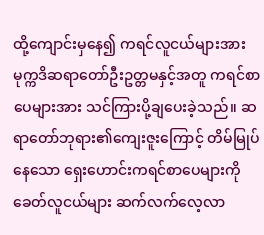ထို့ကျောင်းမှနေ၍ ကရင်လူငယ်များအား မုက္ကဒိဆရာတော်ဦးဥတ္တမနှင့်အတူ ကရင်စာပေများအား သင်ကြားပို့ချပေးခဲ့သည်။ ဆရာတော်ဘုရား၏ကျေးဇူးကြောင့် တိမ်မြုပ်နေသော ရှေးဟောင်းကရင်စာပေများကို ခေတ်လူငယ်များ ဆက်လက်လေ့လာ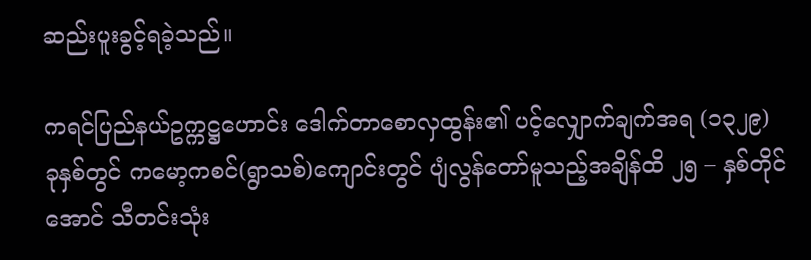ဆည်းပူးခွင့်ရခဲ့သည်။

ကရင်ပြည်နယ်ဥက္ကဋ္ဌဟောင်း ဒေါက်တာစောလှထွန်း၏ ပင့်လျှောက်ချက်အရ (၁၃၂၉) ခုနှစ်တွင် ကမော့ကစင်(ရွာသစ်)ကျောင်းတွင် ပျံလွန်တော်မူသည့်အချိန်ထိ ၂၅ – နှစ်တိုင်အောင် သီတင်းသုံး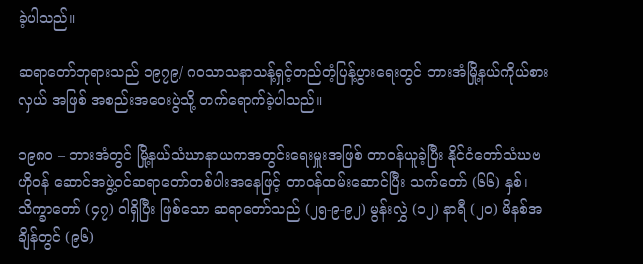ခဲ့ပါသည်။

ဆရာတော်ဘုရားသည် ၁၉၇၉/ ဂဝသာသနာသန့်ရှင့်တည်တံ့ပြန့်ပွားရေးတွင် ဘားအံမြို့နယ်ကိုယ်စားလှယ် အဖြစ် အစည်းအဝေးပွဲသို့ တက်ရောက်ခဲ့ပါသည်။

၁၉၈၀ – ဘားအံတွင် မြို့နယ်သံဃာနာယကအတွင်းရေးမှူးအဖြစ် တာဝန်ယူခဲ့ပြီး နိုင်ငံတော်သံဃဗဟိုဝန် ဆောင်အဖွဲ့ဝင်ဆရာတော်တစ်ပါးအနေဖြင့် တာဝန်ထမ်းဆောင်ပြီး သက်တော် (၆၆) နှစ်၊ သိက္ခာတော် (၄၇) ဝါရှိပြီး ဖြစ်သော ဆရာတော်သည် (၂၅-၉-၉၂) မွန်းလွှဲ (၁၂) နာရီ (၂၀) မိနစ်အချိန်တွင် (၉၆)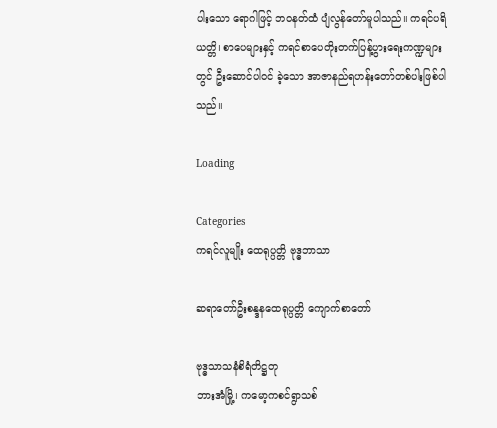ပါးသော ရောဂါဖြင့် ဘဝနတ်ထံ ပျံလွန်တော်မူပါသည်။ ကရင်ပရိယတ္တိ၊ စာပေများနှင့် ကရင်စာပေတိုးတက်ပြန့်ပွားရေးကဏ္ဍများတွင် ဦးဆောင်ပါဝင် ခဲ့သော အာဇာနည်ရဟန်းတော်တစ်ပါးဖြစ်ပါသည်။

Loading

Categories
ကရင်လူမျိုး ထေရုပ္ပတ္တိ ဗုဒ္ဓဘာသာ

ဆရာတော်ဦးစန္ဒနထေရုပ္ပတ္တိ ကျောက်စာတော်

ဗုဒ္ဓသာသနံစိရံတိဋ္ဌတု
ဘားအံမြို့၊ ကမော့ကစင်ရွာသစ်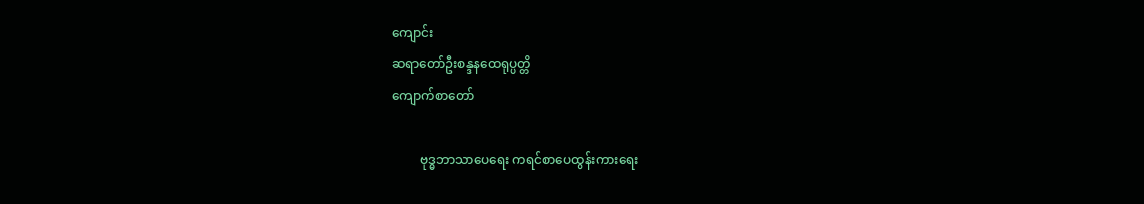ကျောင်း
ဆရာတော်ဦးစန္ဒနထေရုပ္ပတ္တိ
ကျောက်စာတော်

         ဗုဒ္ဓဘာသာပေရေး ကရင်စာပေထွန်းကားရေး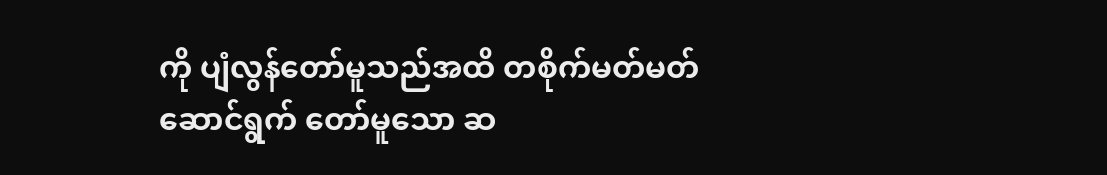ကို ပျံလွန်တော်မူသည်အထိ တစိုက်မတ်မတ်ဆောင်ရွက် တော်မူသော ဆ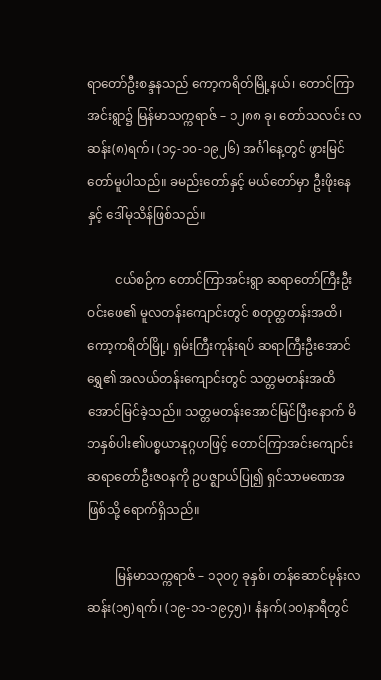ရာတော်ဦးစန္ဒနသည် ကော့ကရိတ်မြို့နယ်၊ တောင်ကြာအင်းရွာ၌ မြန်မာသက္ကရာဇ် – ၁၂၈၈ ခု၊ တော်သလင်း လဆန်း(၈)ရက်၊ (၁၄-၁၀-၁၉၂၆) အင်္ဂါနေ့တွင် ဖွားမြင်တော်မူပါသည်။ ခမည်းတော်နှင့် မယ်တော်မှာ ဦးဖိုးနေနှင့် ဒေါ်မုသိန်ဖြစ်သည်။

         ငယ်စဉ်က တောင်ကြာအင်းရွာ ဆရာတော်ကြီးဦးဝင်းဖေ၏ မူလတန်းကျောင်းတွင် စတုတ္ထတန်းအထိ၊ ကော့ကရိတ်မြို့၊ ရှမ်းကြီးကုန်းရပ် ဆရာကြီးဦးအောင်ရွှေ၏ အလယ်တန်းကျောင်းတွင် သတ္တမတန်းအထိ အောင်မြင်ခဲ့သည်။ သတ္တမတန်းအောင်မြင်ပြီးနောက် မိဘနှစ်ပါး၏ပစ္စယာနုဂ္ဂဟဖြင့် တောင်ကြာအင်းကျောင်း ဆရာတော်ဦးဇဝနကို ဥပဇ္ဈာယ်ပြု၍ ရှင်သာမဏေအဖြစ်သို့ ရောက်ရှိသည်။

         မြန်မာသက္ကရာဇ် – ၁၃၀၇ ခုနှစ်၊ တန်ဆောင်မုန်းလဆန်း(၁၅)ရက်၊ (၁၉-၁၁-၁၉၄၅)၊ နံနက်(၁၀)နာရီတွင်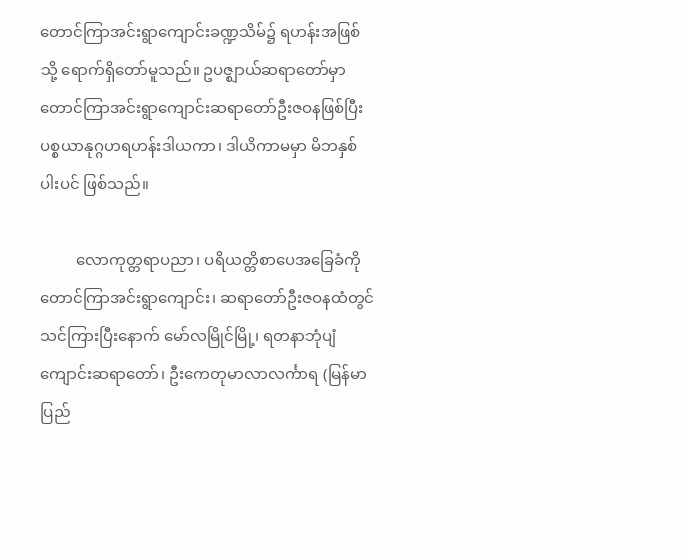တောင်ကြာအင်းရွာကျောင်းခဏ္ဍသိမ်၌ ရဟန်းအဖြစ်သို့ ရောက်ရှိတော်မူသည်။ ဥပဇ္ဈာယ်ဆရာတော်မှာ တောင်ကြာအင်းရွာကျောင်းဆရာတော်ဦးဇဝနဖြစ်ပြီး ပစ္စယာနုဂ္ဂဟရဟန်းဒါယကာ၊ ဒါယိကာမမှာ မိဘနှစ်ပါးပင် ဖြစ်သည်။

         လောကုတ္တရာပညာ၊ ပရိယတ္တိစာပေအခြေခံကို တောင်ကြာအင်းရွာကျောင်း၊ ဆရာတော်ဦးဇဝနထံတွင် သင်ကြားပြီးနောက် မော်လမြိုင်မြို့၊ ရတနာဘုံပျံကျောင်းဆရာတော်၊ ဦးကေတုမာလာလင်္ကာရ (မြန်မာပြည်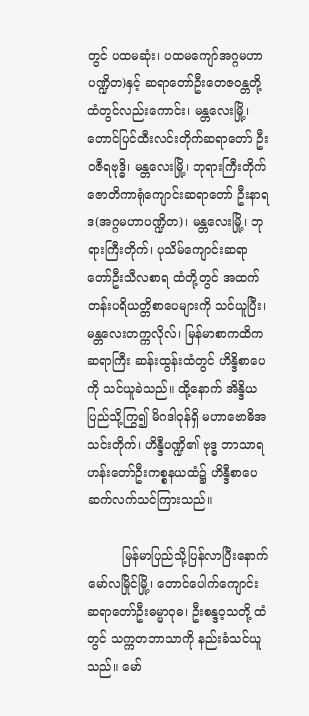တွင် ပထမဆုံး၊ ပထမကျော်အဂ္ဂမဟာပဏ္ဍိတ)နှင့် ဆရာတော်ဦးတေဇဝန္တတို့ထံတွင်လည်းကောင်း၊ မန္တလေးမြို့၊ တောင်ပြင်ထီးလင်းတိုက်ဆရာတော် ဦးဝဇီရဗုဒ္ဓိ၊ မန္တလေးမြို့၊ ဘုရားကြီးတိုက်ဇောတိကာရုံကျောင်းဆရာတော် ဦးနာရဒ(အဂ္ဂမဟာပဏ္ဍိတ)၊ မန္တလေးမြို့၊ ဘုရားကြီးတိုက်၊ ပုသိမ်ကျောင်းဆရာတော်ဦးသီလစာရ ထံတို့တွင် အထက်တန်းပရိယတ္တိစာပေများကို သင်ယူပြီး၊ မန္တလေးတက္ကလိုလ်၊ မြန်မာစာကထိကဆရာကြီး ဆန်းထွန်းထံတွင် ဟိန္ဒိစာပေကို သင်ယူခဲသည်။ ထို့နောက် အိန္ဒိယပြည်သို့ကြွ၍ မိဂဒါဝုန်ရှိ မဟာဗောဓိအသင်းတိုက်၊ ဟိန္ဒီပဏ္ဍိ၏ ဗုဒ္ဓ ဘာသာရဟန်းတော်ဦးကစ္စနယထံ၌ ဟိန္ဒီစာပေ ဆက်လက်သင်ကြားသည်။

         မြန်မာပြည်သို့ပြန်လာပြီးနောက် မော်လမြိုင်မြို့၊ တောင်ပေါက်ကျောင်း ဆရာတော်ဦးဓမ္မာဝုဓ၊ ဦးစန္ဒဝ့သတို့ ထံတွင် သက္ကတဘာသာကို နည်းခံသင်ယူသည်။ မော်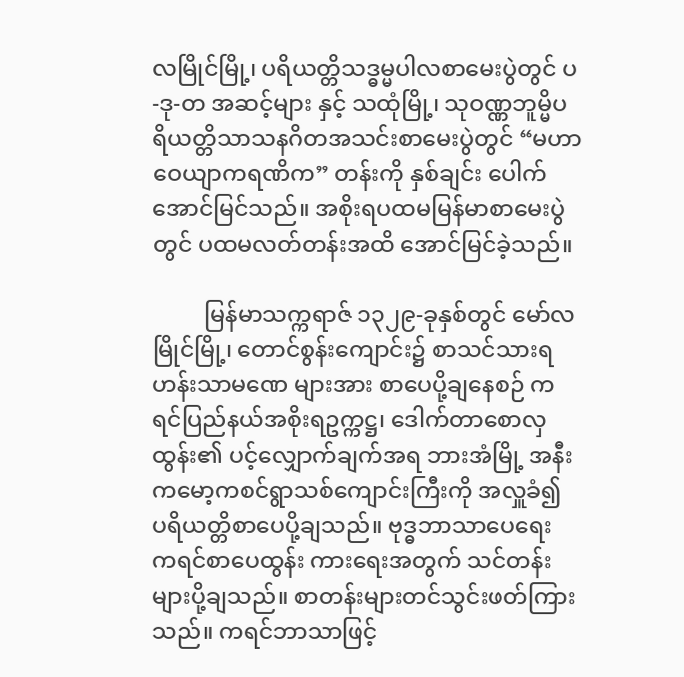လမြိုင်မြို့၊ ပရိယတ္တိသဒ္ဓမ္မပါလစာမေးပွဲတွင် ပ-ဒု-တ အဆင့်များ နှင့် သထုံမြို့၊ သုဝဏ္ဏဘူမ္မိပရိယတ္တိသာသနဂိတအသင်းစာမေးပွဲတွင် “မဟာဝေယျာကရဏိက” တန်းကို နှစ်ချင်း ပေါက် အောင်မြင်သည်။ အစိုးရပထမမြန်မာစာမေးပွဲတွင် ပထမလတ်တန်းအထိ အောင်မြင်ခဲ့သည်။

         မြန်မာသက္ကရာဇ် ၁၃၂၉-ခုနှစ်တွင် မော်လမြိုင်မြို့၊ တောင်စွန်းကျောင်း၌ စာသင်သားရဟန်းသာမဏေ များအား စာပေပို့ချနေစဉ် ကရင်ပြည်နယ်အစိုးရဥက္ကဋ္ဌ၊ ဒေါက်တာစောလှထွန်း၏ ပင့်လျှောက်ချက်အရ ဘားအံမြို့ အနီး ကမော့ကစင်ရွာသစ်ကျောင်းကြီးကို အလှူခံ၍ ပရိယတ္တိစာပေပို့ချသည်။ ဗုဒ္ဓဘာသာပေရေး ကရင်စာပေထွန်း ကားရေးအတွက် သင်တန်းများပို့ချသည်။ စာတန်းများတင်သွင်းဖတ်ကြားသည်။ ကရင်ဘာသာဖြင့်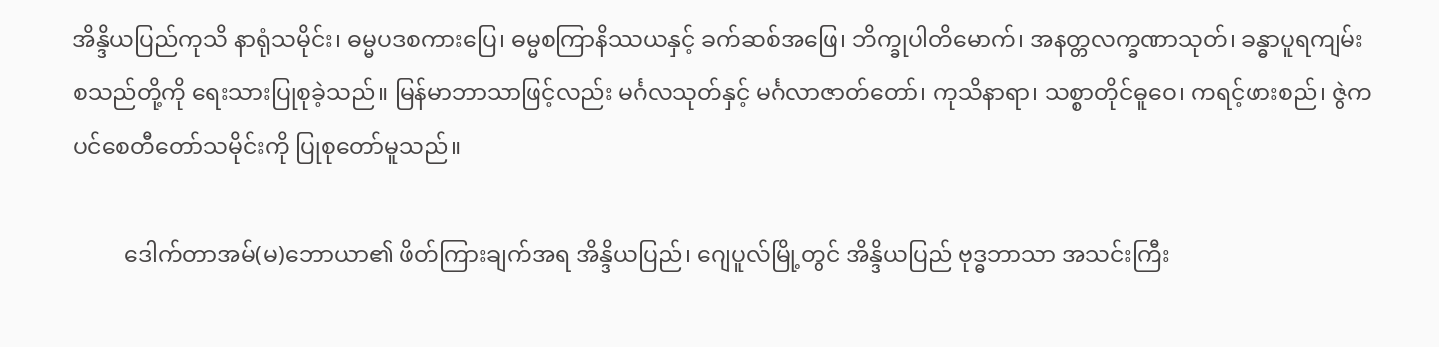အိန္ဒိယပြည်ကုသိ နာရုံသမိုင်း၊ ဓမ္မပဒစကားပြေ၊ ဓမ္မစကြာနိဿယနှင့် ခက်ဆစ်အဖြေ၊ ဘိက္ခုပါတိမောက်၊ အနတ္တလက္ခဏာသုတ်၊ ခန္ဓာပူရကျမ်းစသည်တို့ကို ရေးသားပြုစုခဲ့သည်။ မြန်မာဘာသာဖြင့်လည်း မင်္ဂလသုတ်နှင့် မင်္ဂလာဇာတ်တော်၊ ကုသိနာရာ၊ သစ္စာတိုင်ဓူဝေ၊ ကရင့်ဖားစည်၊ ဇွဲကပင်စေတီတော်သမိုင်းကို ပြုစုတော်မူသည်။

         ဒေါက်တာအမ်(မ)ဘောယာ၏ ဖိတ်ကြားချက်အရ အိန္ဒိယပြည်၊ ဂျေပူလ်မြို့တွင် အိန္ဒိယပြည် ဗုဒ္ဓဘာသာ အသင်းကြီး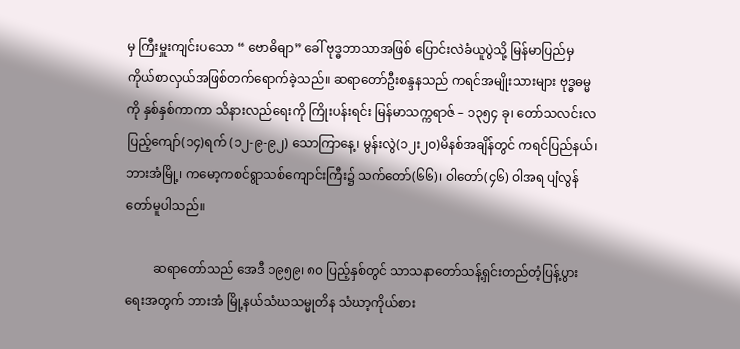မှ ကြီးမှူးကျင်းပသော “ ဗောဓိဓျာ” ခေါ် ဗုဒ္ဓဘာသာအဖြစ် ပြောင်းလဲခံယူပွဲသို့ မြန်မာပြည်မှ ကိုယ်စာလှယ်အဖြစ်တက်ရောက်ခဲ့သည်။ ဆရာတော်ဦးစန္ဒနသည် ကရင်အမျိုးသားများ ဗုဒ္ဓဓမ္မကို နှစ်နှစ်ကာကာ သိနားလည်ရေးကို ကြိုးပန်းရင်း မြန်မာသက္ကရာဇ် – ၁၃၅၄ ခု၊ တော်သလင်းလပြည့်ကျော်(၁၄)ရက် (၁၂-၉-၉၂) သောကြာနေ့၊ မွန်းလွဲ(၁၂း၂၀)မိနစ်အချိန်တွင် ကရင်ပြည်နယ်၊ ဘားအံမြို့၊ ကမော့ကစင်ရွာသစ်ကျောင်းကြီး၌ သက်တော်(၆၆)၊ ဝါတော်(၄၆) ဝါအရ ပျံလွန်တော်မူပါသည်။

         ဆရာတော်သည် အေဒီ ၁၉၅၉၊ ၈၀ ပြည့်နှစ်တွင် သာသနာတော်သန့်ရှင်းတည်တံ့ပြန့်ပွားရေးအတွက် ဘားအံ မြို့နယ်သံဃသမ္မုတိန သံဃာ့ကိုယ်စား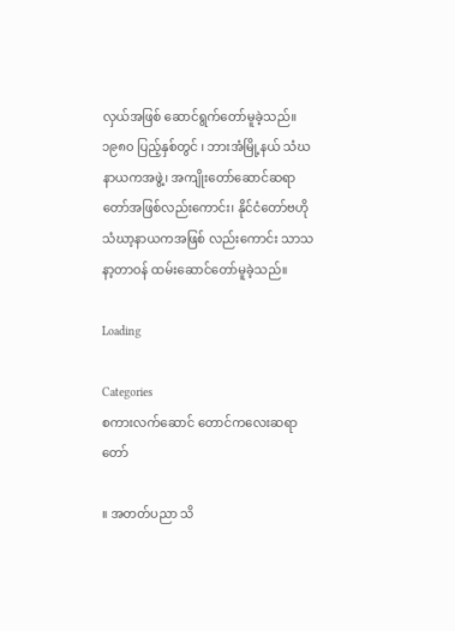လှယ်အဖြစ် ဆောင်ရွက်တော်မူခဲ့သည်။ ၁၉၈၀ ပြည့်နှစ်တွင် ၊ ဘားအံမြို့နယ် သံဃနာယကအဖွဲ့၊ အကျိုးတော်ဆောင်ဆရာတော်အဖြစ်လည်းကောင်း၊ နိုင်ငံတော်ဗဟို သံဃာ့နာယကအဖြစ် လည်းကောင်း သာသနာ့တာဝန် ထမ်းဆောင်တော်မူခဲ့သည်။

Loading

Categories
စကားလက်ဆောင် တောင်ကလေးဆရာတော်

။ အတတ်ပညာ သိ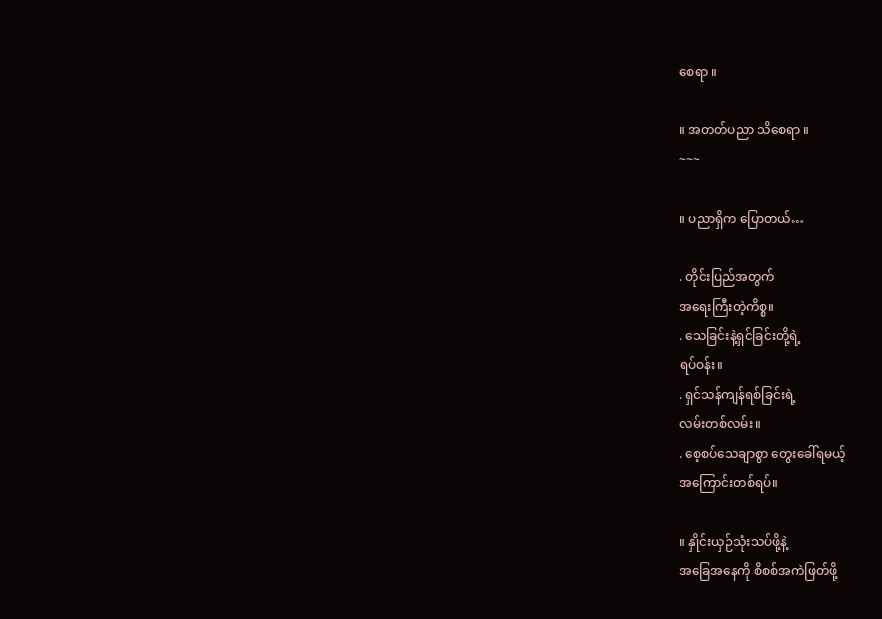စေရာ ။

။ အတတ်ပညာ သိစေရာ ။
~~~

။ ပညာရှိက ပြောတယ်…

. တိုင်းပြည်အတွက်
အရေးကြီးတဲ့ကိစ္စ။
. သေခြင်းနဲ့ရှင်ခြင်းတို့ရဲ့
ရပ်ဝန်း။
. ရှင်သန်ကျန်ရစ်ခြင်းရဲ့
လမ်းတစ်လမ်း။
. စေ့စပ်သေချာစွာ တွေးခေါ်ရမယ့်
အကြောင်းတစ်ရပ်။

။ နှိုင်းယှဉ်သုံးသပ်ဖို့နဲ့
အခြေအနေကို စိစစ်အကဲဖြတ်ဖို့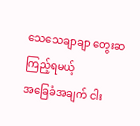သေသေချာချာ တွေးဆကြည့်ရမယ့်
အခြေခံအချက် ငါး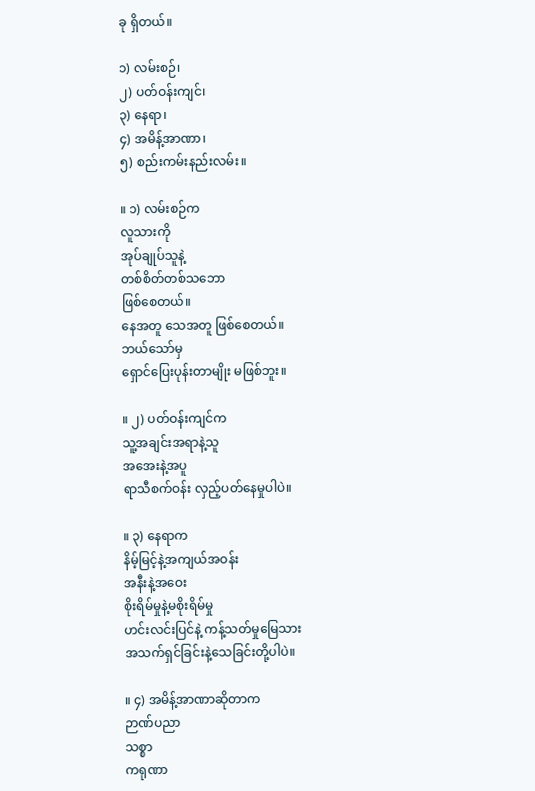ခု ရှိတယ်။

၁) လမ်းစဉ်၊
၂) ပတ်ဝန်းကျင်၊
၃) နေရာ၊
၄) အမိန့်အာဏာ၊
၅) စည်းကမ်းနည်းလမ်း။

။ ၁) လမ်းစဉ်က
လူသားကို
အုပ်ချုပ်သူနဲ့
တစ်စိတ်တစ်သဘော
ဖြစ်စေတယ်။
နေအတူ သေအတူ ဖြစ်စေတယ်။
ဘယ်သော်မှ
ရှောင်ပြေးပုန်းတာမျိုး မဖြစ်ဘူး။

။ ၂) ပတ်ဝန်းကျင်က
သူ့အချင်းအရာနဲ့သူ
အအေးနဲ့အပူ
ရာသီစက်ဝန်း လှည့်ပတ်နေမှုပါပဲ။

။ ၃) နေရာက
နိမ့်မြင့်နဲ့အကျယ်အဝန်း
အနီးနဲ့အဝေး
စိုးရိမ်မှုနဲ့မစိုးရိမ်မှု
ဟင်းလင်းပြင်နဲ့ ကန့်သတ်မှုမြေသား
အသက်ရှင်ခြင်းနဲ့သေခြင်းတို့ပါပဲ။

။ ၄) အမိန့်အာဏာဆိုတာက
ဉာဏ်ပညာ
သစ္စာ
ကရုဏာ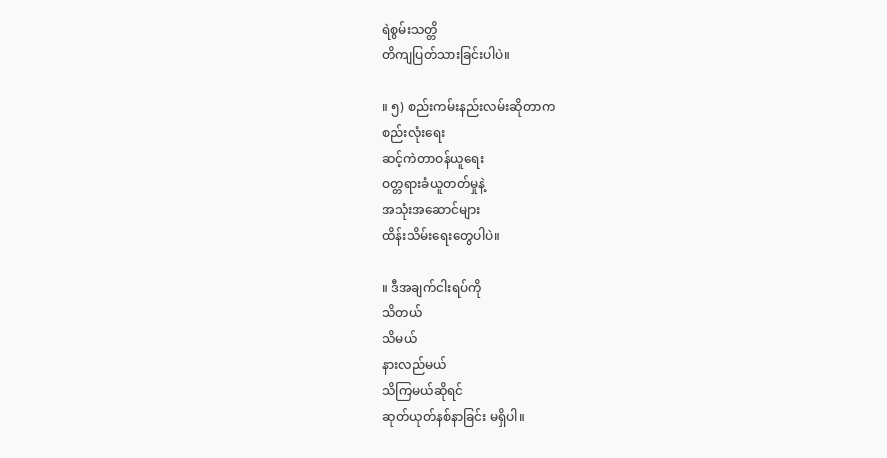ရဲစွမ်းသတ္တိ
တိကျပြတ်သားခြင်းပါပဲ။

။ ၅) စည်းကမ်းနည်းလမ်းဆိုတာက
စည်းလုံးရေး
ဆင့်ကဲတာဝန်ယူရေး
ဝတ္တရားခံယူတတ်မှုနဲ့
အသုံးအဆောင်များ
ထိန်းသိမ်းရေးတွေပါပဲ။

။ ဒီအချက်ငါးရပ်ကို
သိတယ်
သိမယ်
နားလည်မယ်
သိကြမယ်ဆိုရင်
ဆုတ်ယုတ်နစ်နာခြင်း မရှိပါ။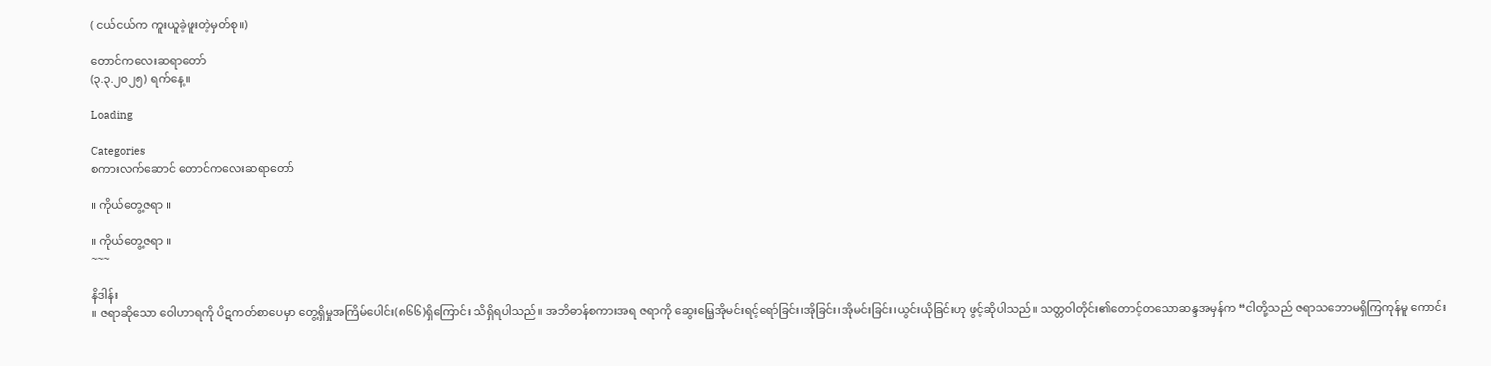( ငယ်ငယ်က ကူးယူခဲ့ဖူးတဲ့မှတ်စု။)

တောင်ကလေးဆရာတော်
(၃.၃.၂၀၂၅) ရက်နေ့။

Loading

Categories
စကားလက်ဆောင် တောင်ကလေးဆရာတော်

။ ကိုယ်တွေ့ဇရာ ။

။ ကိုယ်တွေ့ဇရာ ။
~~~

နိဒါန်း
။ ဇရာဆိုသော ဝေါဟာရကို ပိဋကတ်စာပေမှာ တွေ့ရှိမှုအကြိမ်ပေါင်း(၈၆၆)ရှိကြောင်း သိရှိရပါသည်။ အဘိဓာန်စကားအရ ဇရာကို ဆွေးမြေ့အိုမင်းရင့်ရော်ခြင်း၊အိုခြင်း၊အိုမင်းခြင်း၊ယွင်းယိုခြင်းဟု ဖွင့်ဆိုပါသည်။ သတ္တဝါတိုင်း၏တောင့်တသောဆန္ဒအမှန်က “ငါတို့သည် ဇရာသဘောမရှိကြကုန်မူ ကောင်း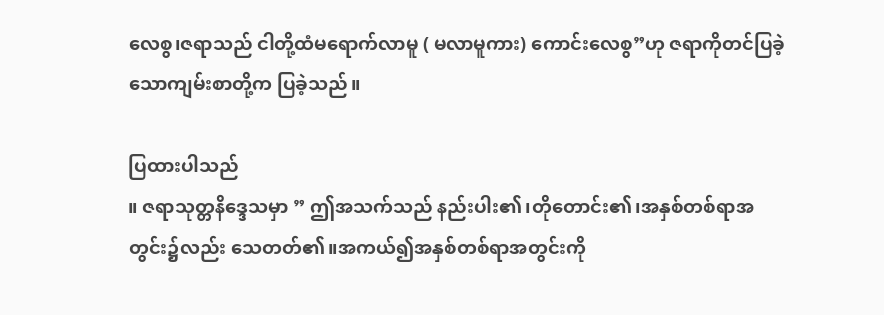လေစွ၊ဇရာသည် ငါတို့ထံမရောက်လာမူ ( မလာမူကား) ကောင်းလေစွ”ဟု ဇရာကိုတင်ပြခဲ့သောကျမ်းစာတို့က ပြခဲ့သည်။

ပြထားပါသည်
။ ဇရာသုတ္တနိဒ္ဒေသမှာ ” ဤအသက်သည် နည်းပါး၏၊တိုတောင်း၏၊အနှစ်တစ်ရာအတွင်း၌လည်း သေတတ်၏။အကယ်၍အနှစ်တစ်ရာအတွင်းကို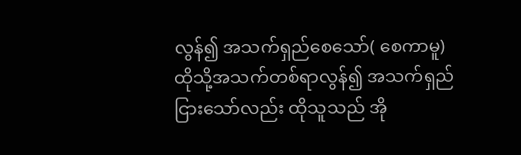လွန်၍ အသက်ရှည်စေသော်( စေကာမူ)ထိုသို့အသက်တစ်ရာလွန်၍ အသက်ရှည်ငြားသော်လည်း ထိုသူသည် အို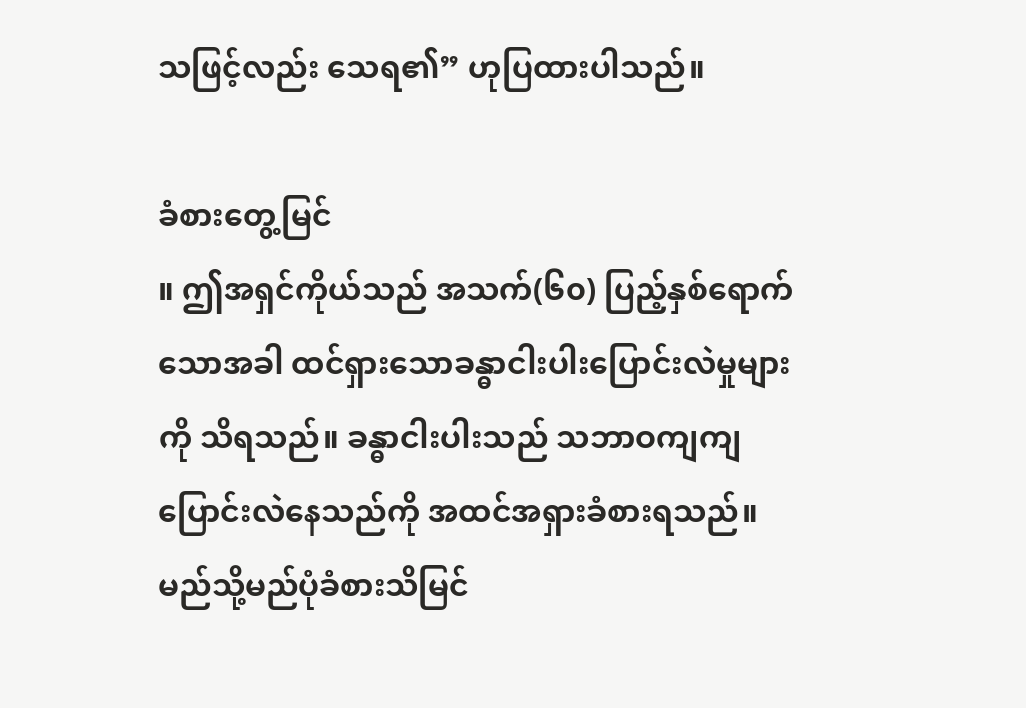သဖြင့်လည်း သေရ၏” ဟုပြထားပါသည်။

ခံစားတွေ့မြင်
။ ဤအရှင်ကိုယ်သည် အသက်(၆၀) ပြည့်နှစ်ရောက်သောအခါ ထင်ရှားသောခန္ဓာငါးပါးပြောင်းလဲမှုများကို သိရသည်။ ခန္ဓာငါးပါးသည် သဘာဝကျကျပြောင်းလဲနေသည်ကို အထင်အရှားခံစားရသည်။ မည်သို့မည်ပုံခံစားသိမြင်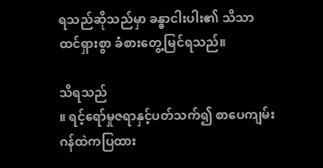ရသည်ဆိုသည်မှာ ခန္ဓာငါးပါး၏ သိသာထင်ရှားစွာ ခံစားတွေ့မြင်ရသည်။

သိရသည်
။ ရင့်ရော်မှုဇရာနှင့်ပတ်သက်၍ စာပေကျမ်းဂန်ထဲကပြထား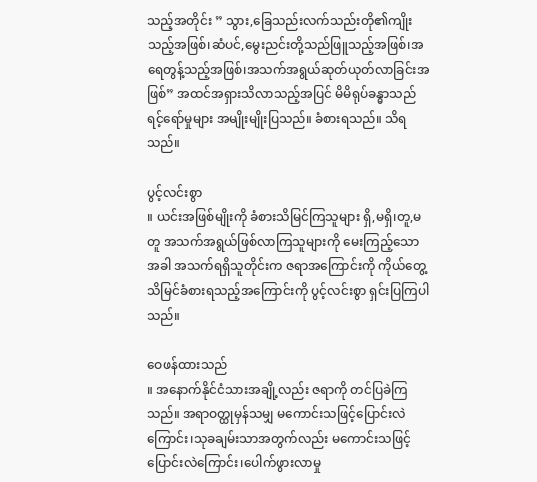သည့်အတိုင်း ” သွား,ခြေသည်းလက်သည်းတို၏ကျိုးသည့်အဖြစ်၊ဆံပင်,မွေးညင်းတို့သည်ဖြူသည့်အဖြစ်၊အရေတွန့်သည့်အဖြစ်၊အသက်အရွယ်ဆုတ်ယုတ်လာခြင်းအဖြစ်” အထင်အရှားသိလာသည့်အပြင် မိမိရုပ်ခန္ဓာသည် ရင့်ရော်မှုများ အမျိုးမျိုးပြသည်။ ခံစားရသည်။ သိရသည်။

ပွင့်လင်းစွာ
။ ယင်းအဖြစ်မျိုးကို ခံစားသိမြင်ကြသူများ ရှိ,မရှိ၊တူ,မတူ အသက်အရွယ်ဖြစ်လာကြသူများကို မေးကြည့်သောအခါ အသက်ရရှိသူတိုင်းက ဇရာအကြောင်းကို ကိုယ်တွေ့သိမြင်ခံစားရသည့်အကြောင်းကို ပွင့်လင်းစွာ ရှင်းပြကြပါသည်။

ဝေဖန်ထားသည်
။ အနောက်နိုင်ငံသားအချို့လည်း ဇရာကို တင်ပြခဲကြသည်။ အရာဝတ္ထုမှန်သမျှ မကောင်းသဖြင့်ပြောင်းလဲကြောင်း၊သုခချမ်းသာအတွက်လည်း မကောင်းသဖြင့်ပြောင်းလဲကြောင်း၊ပေါက်ဖွားလာမှု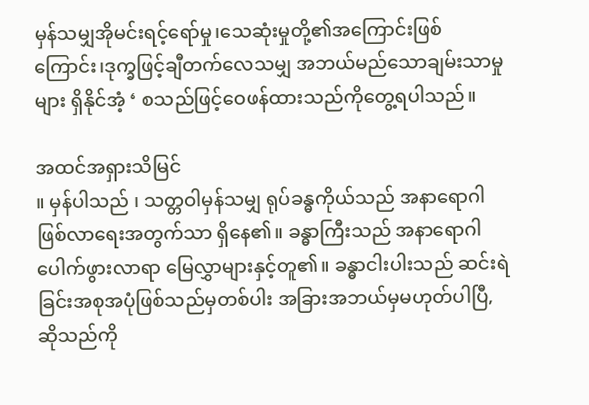မှန်သမျှအိုမင်းရင့်ရော်မှု၊သေဆုံးမှုတို့၏အကြောင်းဖြစ်ကြောင်း၊ဒုက္ခဖြင့်ချီတက်လေသမျှ အဘယ်မည်သောချမ်းသာမှုများ ရှိနိုင်အံ့ ‘ စသည်ဖြင့်ဝေဖန်ထားသည်ကိုတွေ့ရပါသည်။

အထင်အရှားသိမြင်
။ မှန်ပါသည် ၊ သတ္တဝါမှန်သမျှ ရုပ်ခန္ဓကိုယ်သည် အနာရောဂါဖြစ်လာရေးအတွက်သာ ရှိနေ၏။ ခန္ဓာကြီးသည် အနာရောဂါပေါက်ဖွားလာရာ မြေလွှာများနှင့်တူ၏။ ခန္ဓာငါးပါးသည် ဆင်းရဲခြင်းအစုအပုံဖြစ်သည်မှတစ်ပါး အခြားအဘယ်မှမဟုတ်ပါပြီ, ဆိုသည်ကို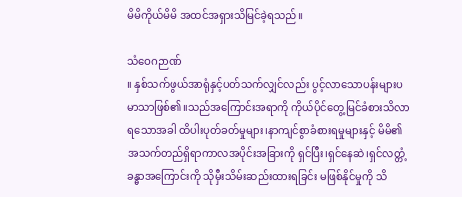မိမိကိုယ်မိမိ အထင်အရှားသိမြင်ခဲ့ရသည်။

သံဝေဂဉာဏ်
။ နှစ်သက်ဖွယ်အာရုံနှင့်ပတ်သက်လျှင်လည်း ပွင့်လာသောပန်းများပမာသာဖြစ်၏။သည်အကြောင်းအရာကို ကိုယ်ပိုင်တွေ့မြင်ခံစားသိလာရသောအခါ ထိပါးပုတ်ခတ်မှုများ၊နာကျင်စွာခံစားရမှုများနှင့် မိမိ၏အသက်တည်ရှိရာကာလအပိုင်းအခြားကို ရှင်ပြီး၊ရှင်နေဆဲ၊ရှင်လတ္တံ့ခန္ဓာအကြောင်းကို သိုမှီးသိမ်းဆည်းထားရခြင်း မဖြစ်နိုင်မှုကို သိ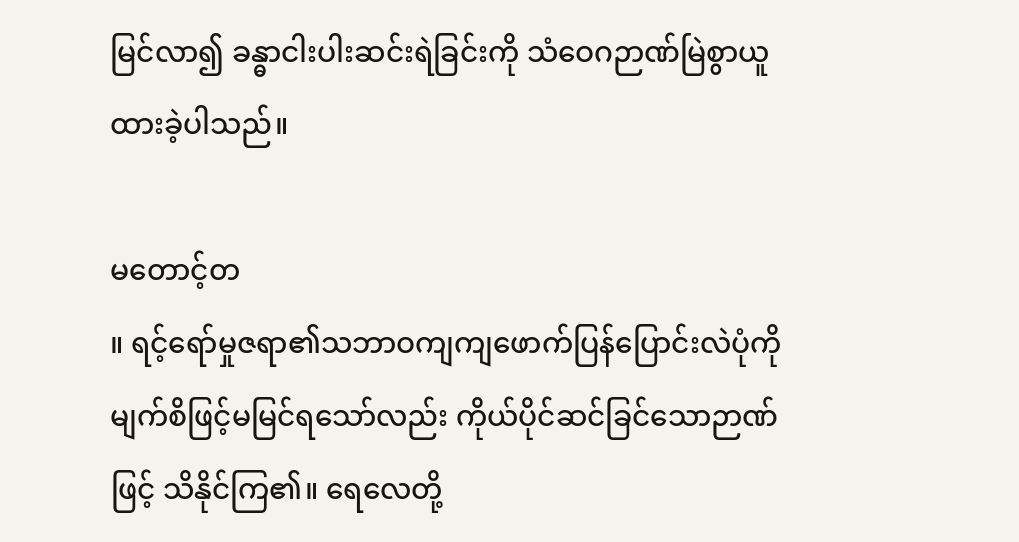မြင်လာ၍ ခန္ဓာငါးပါးဆင်းရဲခြင်းကို သံဝေဂဉာဏ်မြဲစွာယူထားခဲ့ပါသည်။

မတောင့်တ
။ ရင့်ရော်မှုဇရာ၏သဘာဝကျကျဖောက်ပြန်ပြောင်းလဲပုံကို မျက်စိဖြင့်မမြင်ရသော်လည်း ကိုယ်ပိုင်ဆင်ခြင်သောဉာဏ်
ဖြင့် သိနိုင်ကြ၏။ ရေလေတို့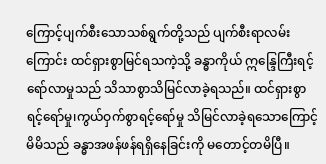ကြောင့်ပျက်စီးသောသစ်ရွက်တို့သည် ပျက်စီးရာလမ်းကြောင်း ထင်ရှားစွာမြင်ရသကဲ့သို့ ခန္ဓာကိုယ် ဣန္ဒြေကြီးရင့်ရော်လာမှုသည် သိသာစွာသိမြင်လာခဲ့ရသည်။ ထင်ရှားစွာရင့်ရော်မှု၊ကွယ်ဝှက်စွာရင့်ရော်မှု သိမြင်လာခဲ့ရသောကြောင့် မိမိသည် ခန္ဓာအဖန်ဖန်ရရှိနေခြင်းကို မတောင့်တမိပြီ။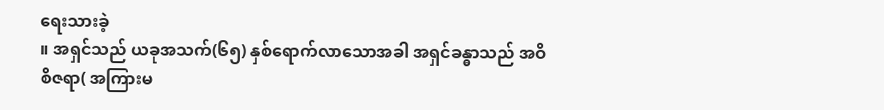ရေးသားခဲ့
။ အရှင်သည် ယခုအသက်(၆၅) နှစ်ရောက်လာသောအခါ အရှင်ခန္ဓာသည် အဝိ
စိဇရာ( အကြားမ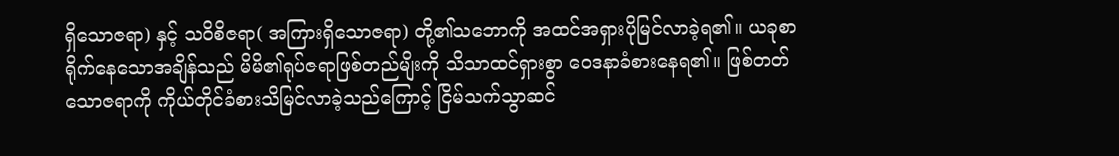ရှိသောဇရာ) နှင့် သဝိစိဇရာ( အကြားရှိသောဇရာ) တို့၏သဘောကို အထင်အရှားပိုမြင်လာခဲ့ရ၏။ ယခုစာရိုက်နေသောအချိန်သည် မိမိ၏ရုပ်ဇရာဖြစ်တည်မျိးကို သိသာထင်ရှားစွာ ဝေဒနာခံစားနေရ၏။ ဖြစ်တတ်သောဇရာကို ကိုယ်တိုင်ခံစားသိမြင်လာခဲ့သည်ကြောင့် ငြိမ်သက်သွာဆင်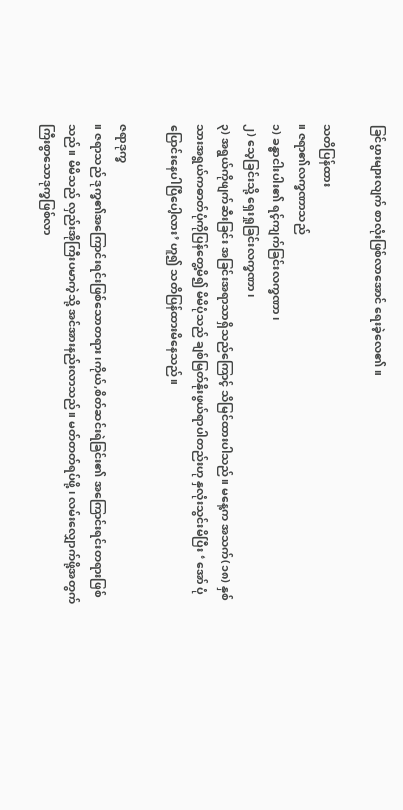ခြင်ပွားများလျက် စာလုံးဖြစ်လာအောင် ရေးခဲ့လေ၏။

သတိပြန်ထား
။ ဇရာ၏လက္ခဏာသည်
၁) ခန္ဓာငါးပါး၏ ရင့်ကျက်ခြင်းလက္ခဏာ၊
၂) သေ့ခြင်းသို့ ရှေးရှုခြင်းလက္ခဏာ၊
၃) အရွယ်ကိုဖျက်ဆီးခြင်း အခြင်းအရာသာရှိသည်ကြောင့် သိမြင်ထားပါသည်။ မနေ့က အသက်(၁၈) နှစ်သားအရွယ်ကဓာတ်ပုံကိုပြန်တွေ့မိ၍ မိမိပုံသည် ချစ်မြတ်နိုးဖွယ်ရာပါတည်းဟု နှလုံးသွင်းမိပြီး ‘ အော် ပုံပြောင်းနေပါပြီပေါ့လား’ ဟူ၍ သတိပြန်ထားမိနေသည်။

ဇရာဒုက္ခ
။ ဇရာသည် ဒုက္ခ၏အကြောင်းရင်းဖြစ်သောတရား၊ကိုယ်,စိတ်ဆင်းရဲခြင်း၏ အကြောင်းရင်းတရားဖြစ်သည်။ မိမိသည် လှည်းအိုကြီးပမာကဲ့သို့ အင်အားနည်းလာသည်။ မတ်တတ်ရပ်ဖို့ ၊ လမ်းလျှောက်ဖို့အတွက် ကြီးစွာသောဒုက္ခဖြစ်လာ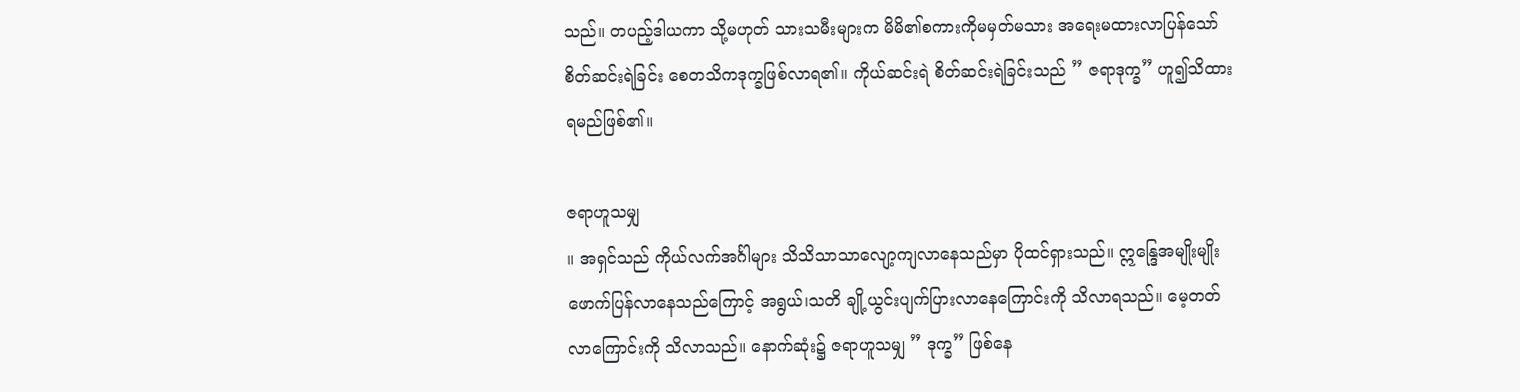သည်။ တပည့်ဒါယကာ သို့မဟုတ် သားသမီးများက မိမိ၏စကားကိုမမှတ်မသား အရေးမထားလာပြန်သော် စိတ်ဆင်းရဲခြင်း စေတသိကဒုက္ခဖြစ်လာရ၏။ ကိုယ်ဆင်းရဲ စိတ်ဆင်းရဲခြင်းသည် ” ဇရာဒုက္ခ” ဟူ၍သိထားရမည်ဖြစ်၏။

ဇရာဟူသမျှ
။ အရှင်သည် ကိုယ်လက်အင်္ဂါများ သိသိသာသာလျော့ကျလာနေသည်မှာ ပိုထင်ရှားသည်။ ဣန္ဒြေအမျိုးမျိုးဖောက်ပြန်လာနေသည်ကြောင့် အရွယ်၊သတိ ချို့ယွင်းပျက်ပြားလာနေကြောင်းကို သိလာရသည်။ မေ့တတ်လာကြောင်းကို သိလာသည်။ နောက်ဆုံး၌ ဇရာဟူသမျှ ” ဒုက္ခ” ဖြစ်နေ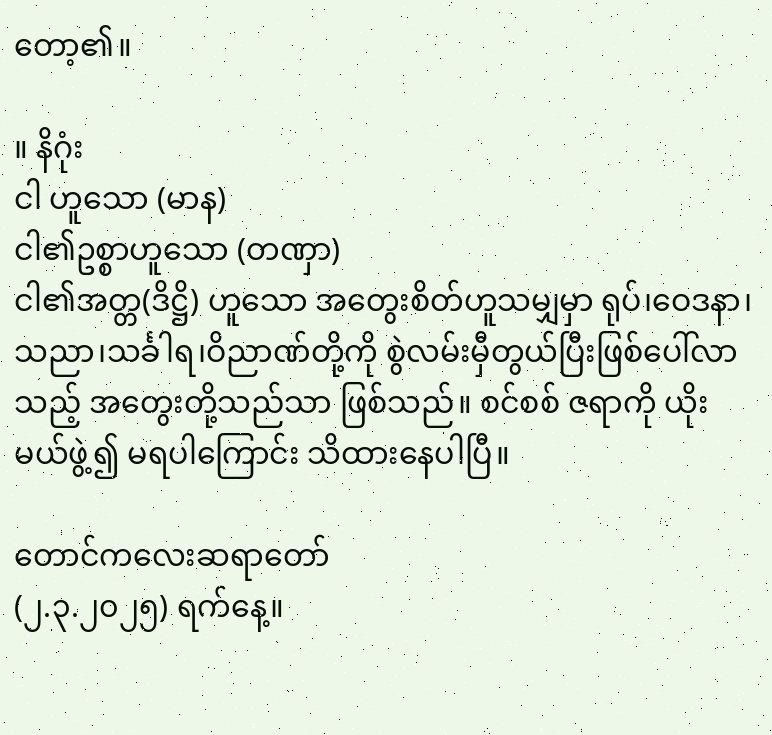တော့၏။

။ နိဂုံး
ငါ ဟူသော (မာန)
ငါ၏ဥစ္စာဟူသော (တဏှာ)
ငါ၏အတ္တ(ဒိဋ္ဌိ) ဟူသော အတွေးစိတ်ဟူသမျှမှာ ရုပ်၊ဝေဒနာ၊သညာ၊သင်္ခါရ၊ဝိညာဏ်တို့ကို စွဲလမ်းမှီတွယ်ပြီးဖြစ်ပေါ်လာသည့် အတွေးတို့သည်သာ ဖြစ်သည်။ စင်စစ် ဇရာကို ယိုးမယ်ဖွဲ့၍ မရပါကြောင်း သိထားနေပါပြီ။

တောင်ကလေးဆရာတော်
(၂.၃.၂၀၂၅) ရက်နေ့။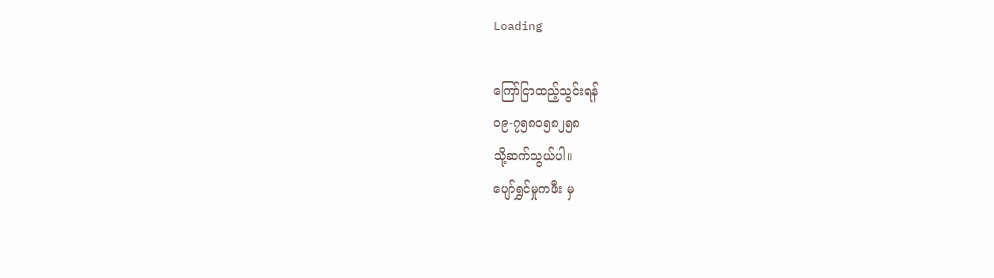Loading

ကြော်ငြာထည့်သွင်းရန်
၀၉-၇၅၈၀၅၈၂၅၈
သို့ဆက်သွယ်ပါ။
ပျော်ရွှင်မှုကဖီး မှ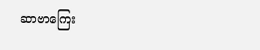ဆာဗာကြေး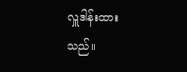လှူဒါန်းထားသည်။